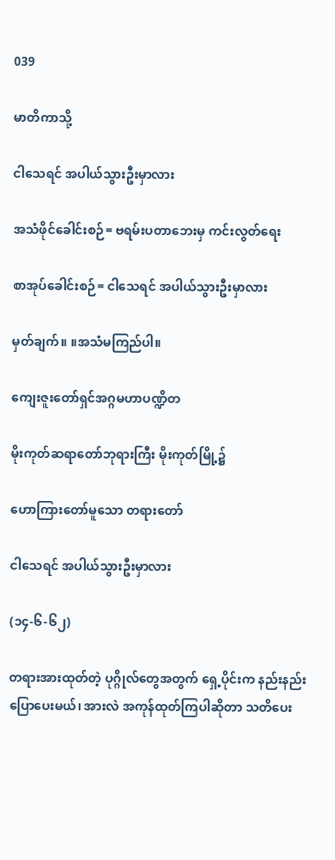039

မာတိကာသို့

ငါသေရင် အပါယ်သွားဦးမှာလား

အသံဖိုင်ခေါင်းစဉ်= ဗရမ်းပတာဘေးမှ ကင်းလွတ်ရေး

စာအုပ်ခေါင်းစဉ်= ငါသေရင် အပါယ်သွားဦးမှာလား

မှတ်ချက်။ ။အသံမကြည်ပါ။

ကျေးဇူးတော်ရှင်အဂ္ဂမဟာပဏ္ဍိတ

မိုးကုတ်ဆရာတော်ဘုရားကြီး မိုးကုတ်မြို့၌

ဟောကြားတော်မူသော တရားတော်

ငါသေရင် အပါယ်သွားဦးမှာလား

(၁၄-၆-၆၂)

တရားအားထုတ်တဲ့ ပုဂ္ဂိုလ်တွေအတွက် ရှေ့ပိုင်းက နည်းနည်းပြောပေးမယ်၊ အားလဲ အကုန်ထုတ်ကြပါဆိုတာ သတိပေး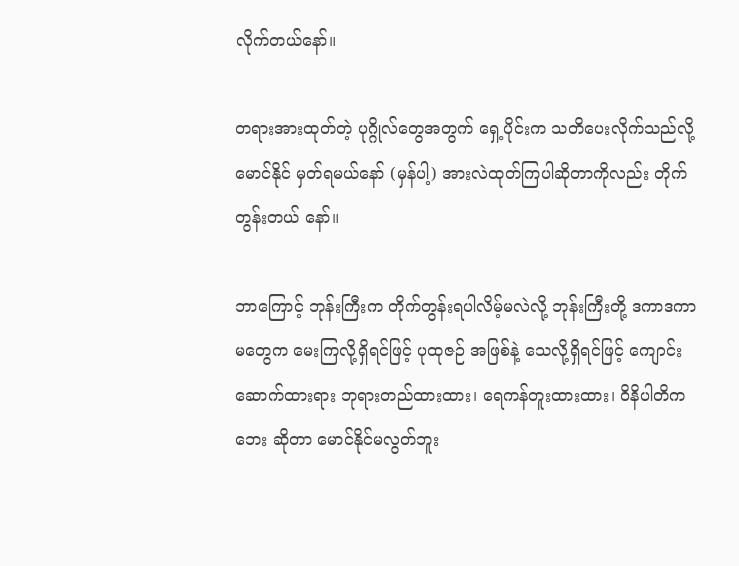လိုက်တယ်နော်။

တရားအားထုတ်တဲ့ ပုဂ္ဂိုလ်တွေအတွက် ရှေ့ပိုင်းက သတိပေးလိုက်သည်လို့ မောင်နိုင် မှတ်ရမယ်နော် (မှန်ပါ့) အားလဲထုတ်ကြပါဆိုတာကိုလည်း တိုက်တွန်းတယ် နော်။

ဘာကြောင့် ဘုန်းကြီးက တိုက်တွန်းရပါလိမ့်မလဲလို့ ဘုန်းကြီးတို့ ဒကာဒကာမတွေက မေးကြလို့ရှိရင်ဖြင့် ပုထုဇဉ် အဖြစ်နဲ့ သေလို့ရှိရင်ဖြင့် ကျောင်းဆောက်ထားရား ဘုရားတည်ထားထား၊ ရေကန်တူးထားထား၊ ဝိနိပါတိကဘေး ဆိုတာ မောင်နိုင်မလွတ်ဘူး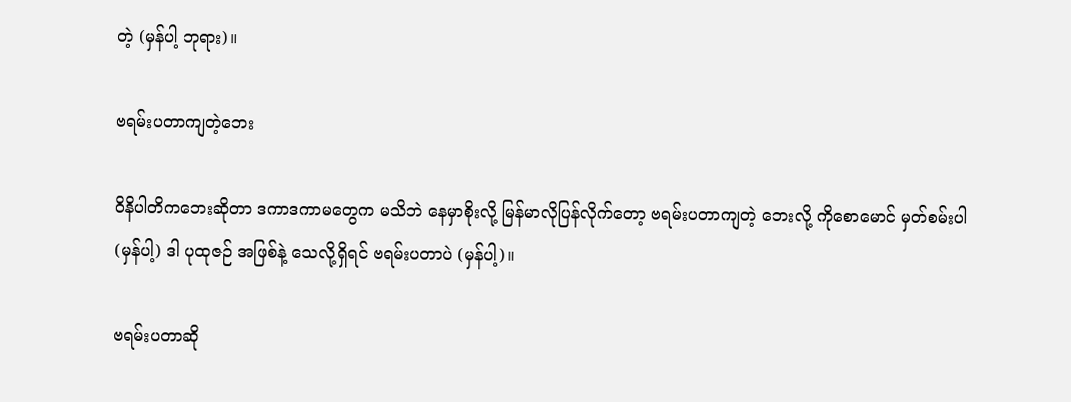တဲ့ (မှန်ပါ့ ဘုရား)။

ဗရမ်းပတာကျတဲ့ဘေး

ဝိနိပါတိကဘေးဆိုတာ ဒကာဒကာမတွေက မသိဘဲ နေမှာစိုးလို့ မြန်မာလိုပြန်လိုက်တော့ ဗရမ်းပတာကျတဲ့ ဘေးလို့ ကိုစောမောင် မှတ်စမ်းပါ (မှန်ပါ့) ဒါ ပုထုဇဉ် အဖြစ်နဲ့ သေလို့ရှိရင် ဗရမ်းပတာပဲ (မှန်ပါ့)။

ဗရမ်းပတာဆို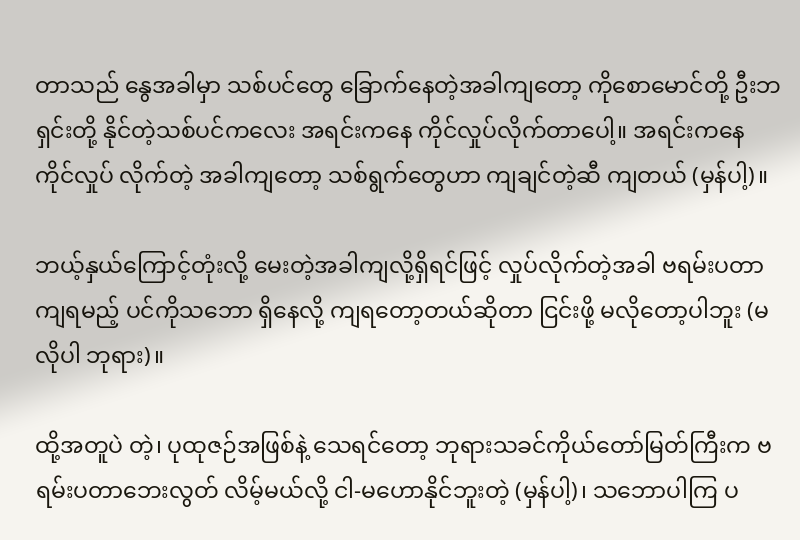တာသည် နွေအခါမှာ သစ်ပင်တွေ ခြောက်နေတဲ့အခါကျတော့ ကိုစောမောင်တို့ ဦးဘရှင်းတို့ နိုင်တဲ့သစ်ပင်ကလေး အရင်းကနေ ကိုင်လှုပ်လိုက်တာပေါ့။ အရင်းကနေ ကိုင်လှုပ် လိုက်တဲ့ အခါကျတော့ သစ်ရွက်တွေဟာ ကျချင်တဲ့ဆီ ကျတယ် (မှန်ပါ့)။

ဘယ့်နှယ်ကြောင့်တုံးလို့ မေးတဲ့အခါကျလို့ရှိရင်ဖြင့် လှုပ်လိုက်တဲ့အခါ ဗရမ်းပတာကျရမည့် ပင်ကိုသဘော ရှိနေလို့ ကျရတော့တယ်ဆိုတာ ငြင်းဖို့ မလိုတော့ပါဘူး (မလိုပါ ဘုရား)။

ထို့အတူပဲ တဲ့၊ ပုထုဇဉ်အဖြစ်နဲ့ သေရင်တော့ ဘုရားသခင်ကိုယ်တော်မြတ်ကြီးက ဗရမ်းပတာဘေးလွတ် လိမ့်မယ်လို့ ငါ-မဟောနိုင်ဘူးတဲ့ (မှန်ပါ့)၊ သဘောပါကြ ပ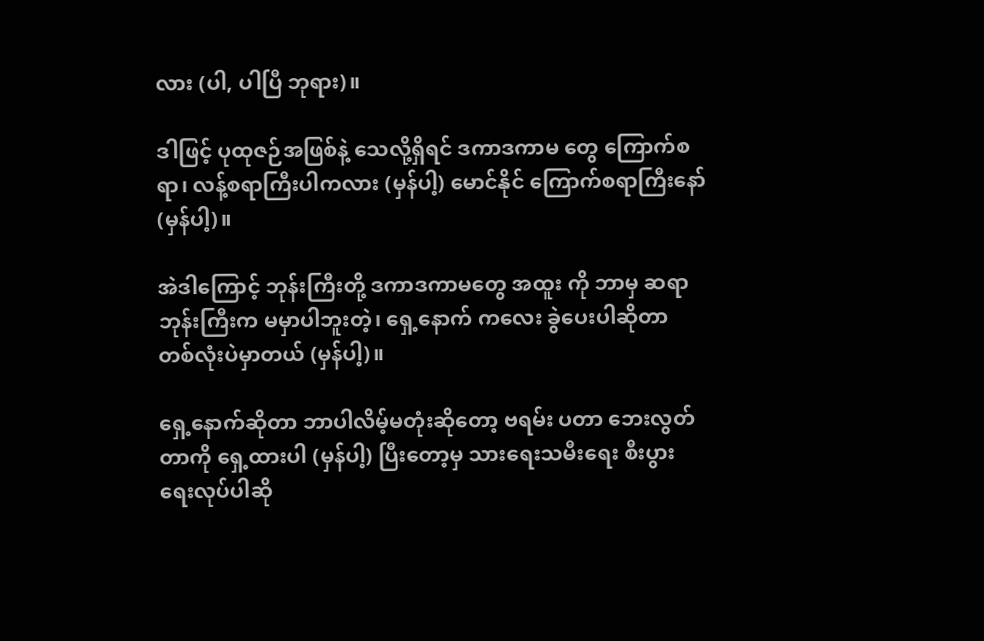လား (ပါ, ပါပြီ ဘုရား)။

ဒါဖြင့် ပုထုဇဉ်အဖြစ်နဲ့ သေလို့ရှိရင် ဒကာဒကာမ တွေ ကြောက်စရာ၊ လန့်စရာကြီးပါကလား (မှန်ပါ့) မောင်နိုင် ကြောက်စရာကြီးနော် (မှန်ပါ့)။

အဲဒါကြောင့် ဘုန်းကြီးတို့ ဒကာဒကာမတွေ အထူး ကို ဘာမှ ဆရာဘုန်းကြီးက မမှာပါဘူးတဲ့၊ ရှေ့နောက် ကလေး ခွဲပေးပါဆိုတာ တစ်လုံးပဲမှာတယ် (မှန်ပါ့)။

ရှေ့နောက်ဆိုတာ ဘာပါလိမ့်မတုံးဆိုတော့ ဗရမ်း ပတာ ဘေးလွတ်တာကို ရှေ့ထားပါ (မှန်ပါ့) ပြီးတော့မှ သားရေးသမီးရေး စီးပွားရေးလုပ်ပါဆို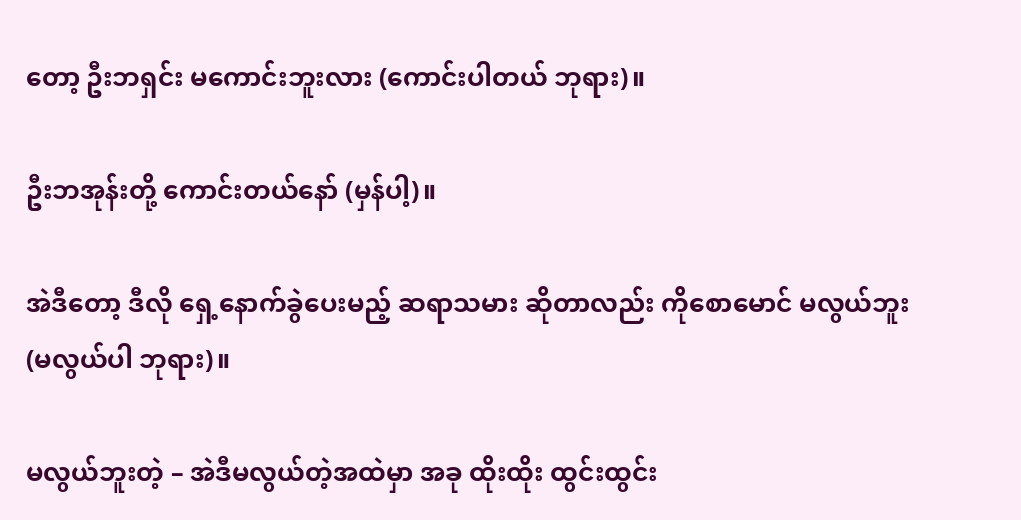တော့ ဦးဘရှင်း မကောင်းဘူးလား (ကောင်းပါတယ် ဘုရား)။

ဦးဘအုန်းတို့ ကောင်းတယ်နော် (မှန်ပါ့)။

အဲဒီတော့ ဒီလို ရှေ့နောက်ခွဲပေးမည့် ဆရာသမား ဆိုတာလည်း ကိုစောမောင် မလွယ်ဘူး (မလွယ်ပါ ဘုရား)။

မလွယ်ဘူးတဲ့ – အဲဒီမလွယ်တဲ့အထဲမှာ အခု ထိုးထိုး ထွင်းထွင်း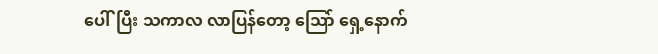ပေါ်ပြီး သကာလ လာပြန်တော့ သြော် ရှေ့နောက်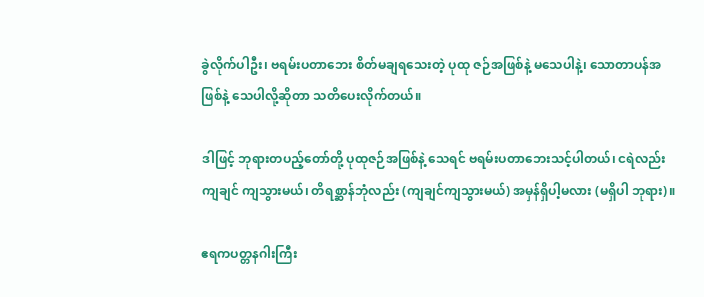ခွဲလိုက်ပါဦး၊ ဗရမ်းပတာဘေး စိတ်မချရသေးတဲ့ ပုထု ဇဉ်အဖြစ်နဲ့ မသေပါနဲ့၊ သောတာပန်အဖြစ်နဲ့ သေပါလို့ဆိုတာ သတိပေးလိုက်တယ်။

ဒါဖြင့် ဘုရားတပည့်တော်တို့ ပုထုဇဉ်အဖြစ်နဲ့ သေရင် ဗရမ်းပတာဘေးသင့်ပါတယ်၊ ငရဲလည်း ကျချင် ကျသွားမယ်၊ တိရစ္ဆာန်ဘုံလည်း (ကျချင်ကျသွားမယ်) အမှန်ရှိပါ့မလား (မရှိပါ ဘုရား)။

ဧရကပတ္တနဂါးကြီး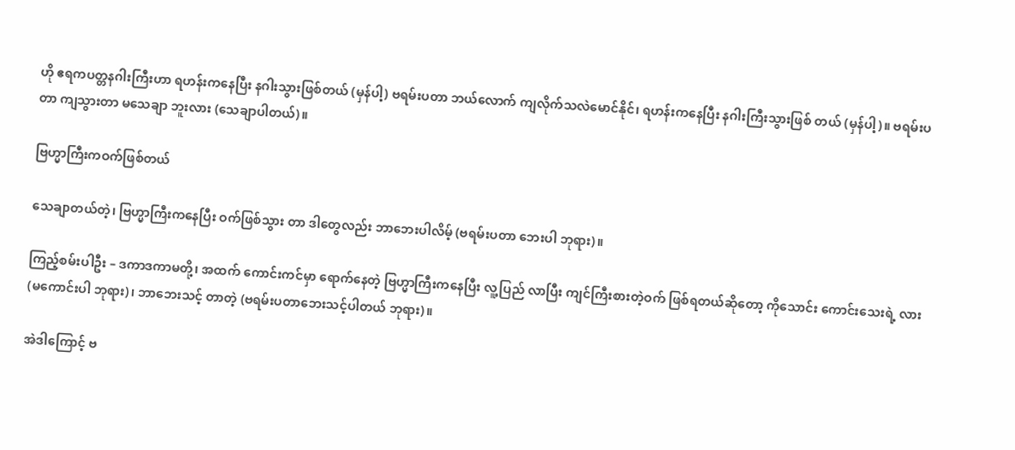ဟို ဧရကပတ္တနဂါးကြီးဟာ ရဟန်းကနေပြီး နဂါးသွားဖြစ်တယ် (မှန်ပါ့) ဗရမ်းပတာ ဘယ်လောက် ကျလိုက်သလဲမောင်နိုင်၊ ရဟန်းကနေပြီး နဂါးကြီးသွားဖြစ် တယ် (မှန်ပါ့)။ ဗရမ်းပတာ ကျသွားတာ မသေချာ ဘူးလား (သေချာပါတယ်)။

ဗြဟ္မာကြီးကဝက်ဖြစ်တယ်

သေချာတယ်တဲ့၊ ဗြဟ္မာကြီးကနေပြီး ဝက်ဖြစ်သွား တာ ဒါတွေလည်း ဘာဘေးပါလိမ့် (ဗရမ်းပတာ ဘေးပါ ဘုရား)။

ကြည့်စမ်းပါဦး – ဒကာဒကာမတို့၊ အထက် ကောင်းကင်မှာ ရောက်နေတဲ့ ဗြဟ္မာကြီးကနေပြီး လူ့ပြည် လာပြီး ကျင်ကြီးစားတဲ့ဝက် ဖြစ်ရတယ်ဆိုတော့ ကိုသောင်း ကောင်းသေးရဲ့ လား (မကောင်းပါ ဘုရား)၊ ဘာဘေးသင့် တာတဲ့ (ဗရမ်းပတာဘေးသင့်ပါတယ် ဘုရား)။

အဲဒါကြောင့် ဗ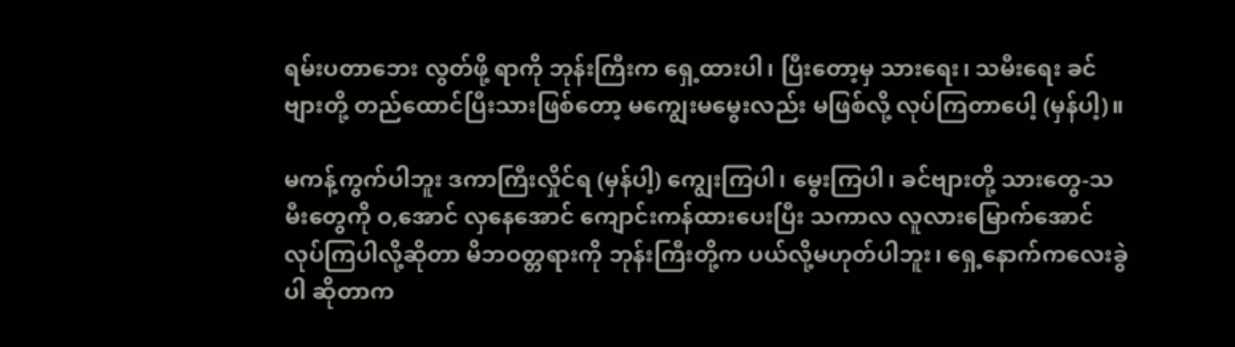ရမ်းပတာဘေး လွတ်ဖို့ ရာကို ဘုန်းကြီးက ရှေ့ထားပါ၊ ပြီးတော့မှ သားရေး၊ သမီးရေး ခင်ဗျားတို့ တည်ထောင်ပြီးသားဖြစ်တော့ မကျွေးမမွေးလည်း မဖြစ်လို့ လုပ်ကြတာပေါ့ (မှန်ပါ့)။

မကန့်ကွက်ပါဘူး ဒကာကြီးလှိုင်ရ (မှန်ပါ့) ကျွေးကြပါ၊ မွေးကြပါ၊ ခင်ဗျားတို့ သားတွေ-သမီးတွေကို ဝ,အောင် လှနေအောင် ကျောင်းကန်ထားပေးပြီး သကာလ လူလားမြောက်အောင် လုပ်ကြပါလို့ဆိုတာ မိဘဝတ္တရားကို ဘုန်းကြီးတို့က ပယ်လို့မဟုတ်ပါဘူး၊ ရှေ့နောက်ကလေးခွဲပါ ဆိုတာက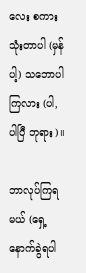လေး စကားသုံးတာပါ (မှန်ပါ့) သဘောပါ ကြလား (ပါ, ပါပြီ ဘုရား)။

ဘာလုပ်ကြရမယ် (ရှေ့နောက်ခွဲရပါ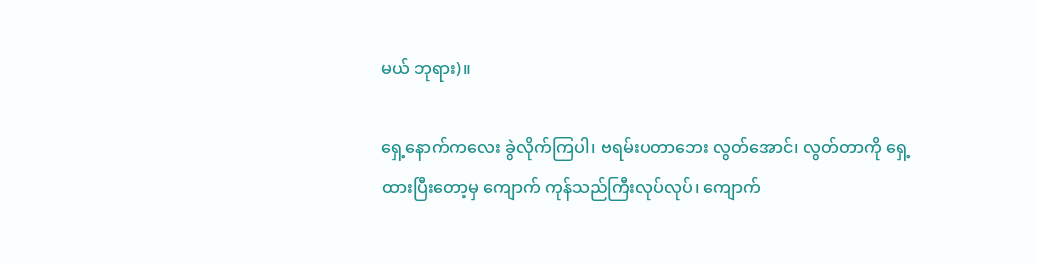မယ် ဘုရား)။

ရှေ့နောက်ကလေး ခွဲလိုက်ကြပါ၊ ဗရမ်းပတာဘေး လွတ်အောင်၊ လွတ်တာကို ရှေ့ထားပြီးတော့မှ ကျောက် ကုန်သည်ကြီးလုပ်လုပ်၊ ကျောက်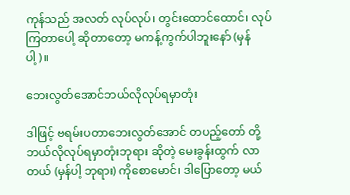ကုန်သည် အလတ် လုပ်လုပ်၊ တွင်းထောင်ထောင်၊ လုပ်ကြတာပေါ့ ဆိုတာတော့ မကန့်ကွက်ပါဘူးနော် (မှန်ပါ့)။

ဘေးလွတ်အောင်ဘယ်လိုလုပ်ရမှာတုံး

ဒါဖြင့် ဗရမ်းပတာဘေးလွတ်အောင် တပည့်တော် တို့ ဘယ်လိုလုပ်ရမှာတုံးဘုရား ဆိုတဲ့ မေးခွန်းထွက် လာတယ် (မှန်ပါ့ ဘုရား) ကိုစောမောင်၊ ဒါပြောတော့ မယ်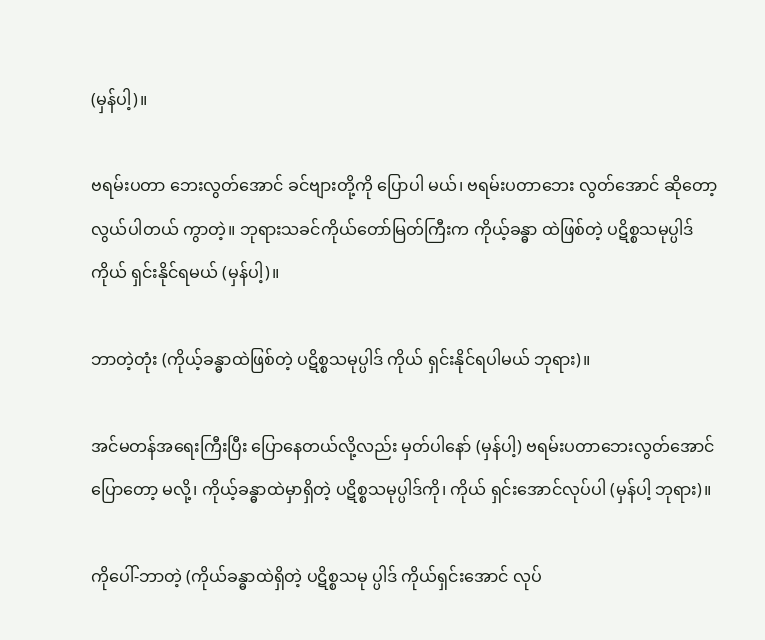(မှန်ပါ့)။

ဗရမ်းပတာ ဘေးလွတ်အောင် ခင်ဗျားတို့ကို ပြောပါ မယ်၊ ဗရမ်းပတာဘေး လွတ်အောင် ဆိုတော့ လွယ်ပါတယ် ကွာတဲ့။ ဘုရားသခင်ကိုယ်တော်မြတ်ကြီးက ကိုယ့်ခန္ဓာ ထဲဖြစ်တဲ့ ပဋိစ္စသမုပ္ပါဒ် ကိုယ် ရှင်းနိုင်ရမယ် (မှန်ပါ့)။

ဘာတဲ့တုံး (ကိုယ့်ခန္ဓာထဲဖြစ်တဲ့ ပဋိစ္စသမုပ္ပါဒ် ကိုယ် ရှင်းနိုင်ရပါမယ် ဘုရား)။

အင်မတန်အရေးကြီးပြီး ပြောနေတယ်လို့လည်း မှတ်ပါနော် (မှန်ပါ့) ဗရမ်းပတာဘေးလွတ်အောင် ပြောတော့ မလို့၊ ကိုယ့်ခန္ဓာထဲမှာရှိတဲ့ ပဋိစ္စသမုပ္ပါဒ်ကို၊ ကိုယ် ရှင်းအောင်လုပ်ပါ (မှန်ပါ့ ဘုရား)။

ကိုပေါ်-ဘာတဲ့ (ကိုယ်ခန္ဓာထဲရှိတဲ့ ပဋိစ္စသမု ပ္ပါဒ် ကိုယ်ရှင်းအောင် လုပ်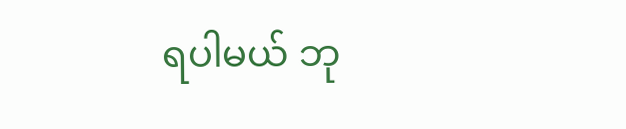ရပါမယ် ဘု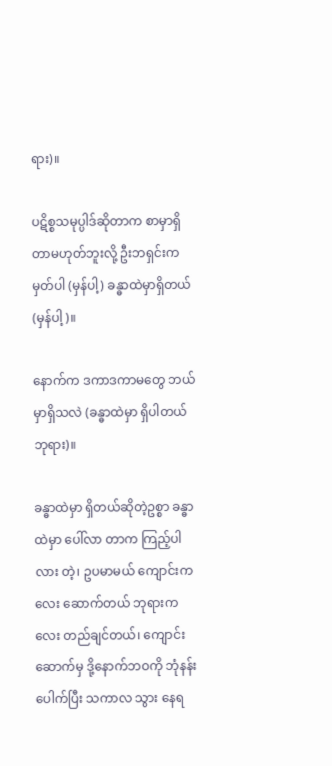ရား)။

ပဋိစ္စသမုပ္ပါဒ်ဆိုတာက စာမှာရှိတာမဟုတ်ဘူးလို့ ဦးဘရှင်းက မှတ်ပါ (မှန်ပါ့) ခန္ဓာထဲမှာရှိတယ်(မှန်ပါ့)။

နောက်က ဒကာဒကာမတွေ ဘယ်မှာရှိသလဲ (ခန္ဓာထဲမှာ ရှိပါတယ် ဘုရား)။

ခန္ဓာထဲမှာ ရှိတယ်ဆိုတဲ့ဥစ္စာ ခန္ဓာထဲမှာ ပေါ်လာ တာက ကြည့်ပါလား တဲ့၊ ဥပမာမယ် ကျောင်းကလေး ဆောက်တယ် ဘုရားကလေး တည်ချင်တယ်၊ ကျောင်း ဆောက်မှ ဒို့နောက်ဘဝကို ဘုံနန်းပေါက်ပြီး သကာလ သွား နေရ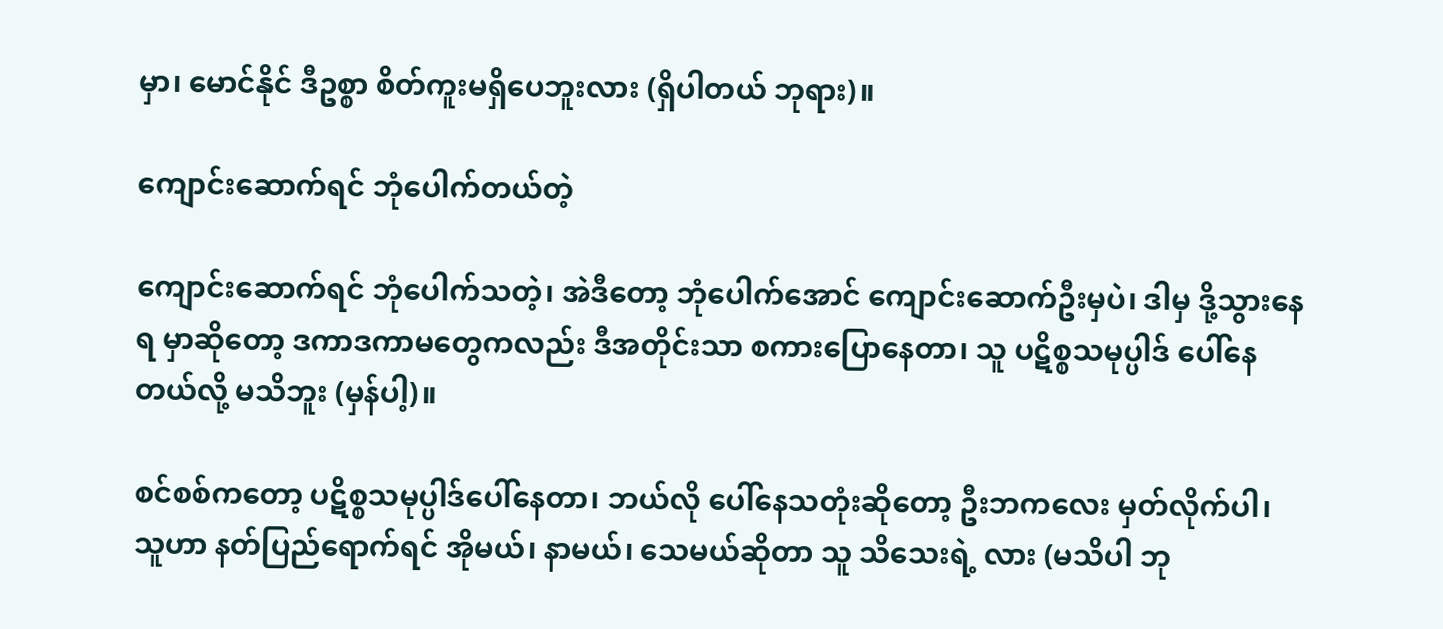မှာ၊ မောင်နိုင် ဒီဥစ္စာ စိတ်ကူးမရှိပေဘူးလား (ရှိပါတယ် ဘုရား)။

ကျောင်းဆောက်ရင် ဘုံပေါက်တယ်တဲ့

ကျောင်းဆောက်ရင် ဘုံပေါက်သတဲ့၊ အဲဒီတော့ ဘုံပေါက်အောင် ကျောင်းဆောက်ဦးမှပဲ၊ ဒါမှ ဒို့သွားနေရ မှာဆိုတော့ ဒကာဒကာမတွေကလည်း ဒီအတိုင်းသာ စကားပြောနေတာ၊ သူ ပဋိစ္စသမုပ္ပါဒ် ပေါ်နေတယ်လို့ မသိဘူး (မှန်ပါ့)။

စင်စစ်ကတော့ ပဋိစ္စသမုပ္ပါဒ်ပေါ်နေတာ၊ ဘယ်လို ပေါ်နေသတုံးဆိုတော့ ဦးဘကလေး မှတ်လိုက်ပါ၊ သူဟာ နတ်ပြည်ရောက်ရင် အိုမယ်၊ နာမယ်၊ သေမယ်ဆိုတာ သူ သိသေးရဲ့ လား (မသိပါ ဘု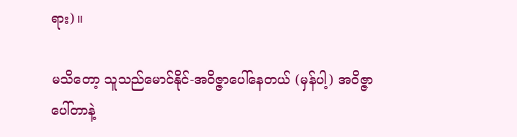ရား)။

မသိတော့ သူသည်မောင်နိုင်-အဝိဇ္ဇာပေါ်နေတယ် (မှန်ပါ့) အဝိဇ္ဇာပေါ်တာနဲ့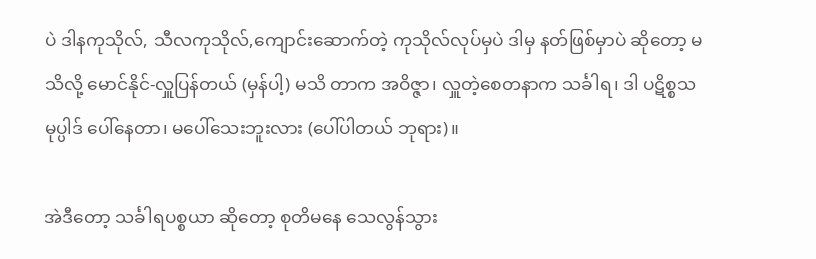ပဲ ဒါနကုသိုလ်, သီလကုသိုလ်,ကျောင်းဆောက်တဲ့ ကုသိုလ်လုပ်မှပဲ ဒါမှ နတ်ဖြစ်မှာပဲ ဆိုတော့ မသိလို့ မောင်နိုင်-လှူပြန်တယ် (မှန်ပါ့) မသိ တာက အဝိဇ္ဇာ၊ လှူတဲ့စေတနာက သင်္ခါရ၊ ဒါ ပဋိစ္စသမုပ္ပါဒ် ပေါ်နေတာ၊ မပေါ်သေးဘူးလား (ပေါ်ပါတယ် ဘုရား)။

အဲဒီတော့ သင်္ခါရပစ္စယာ ဆိုတော့ စုတိမနေ သေလွန်သွား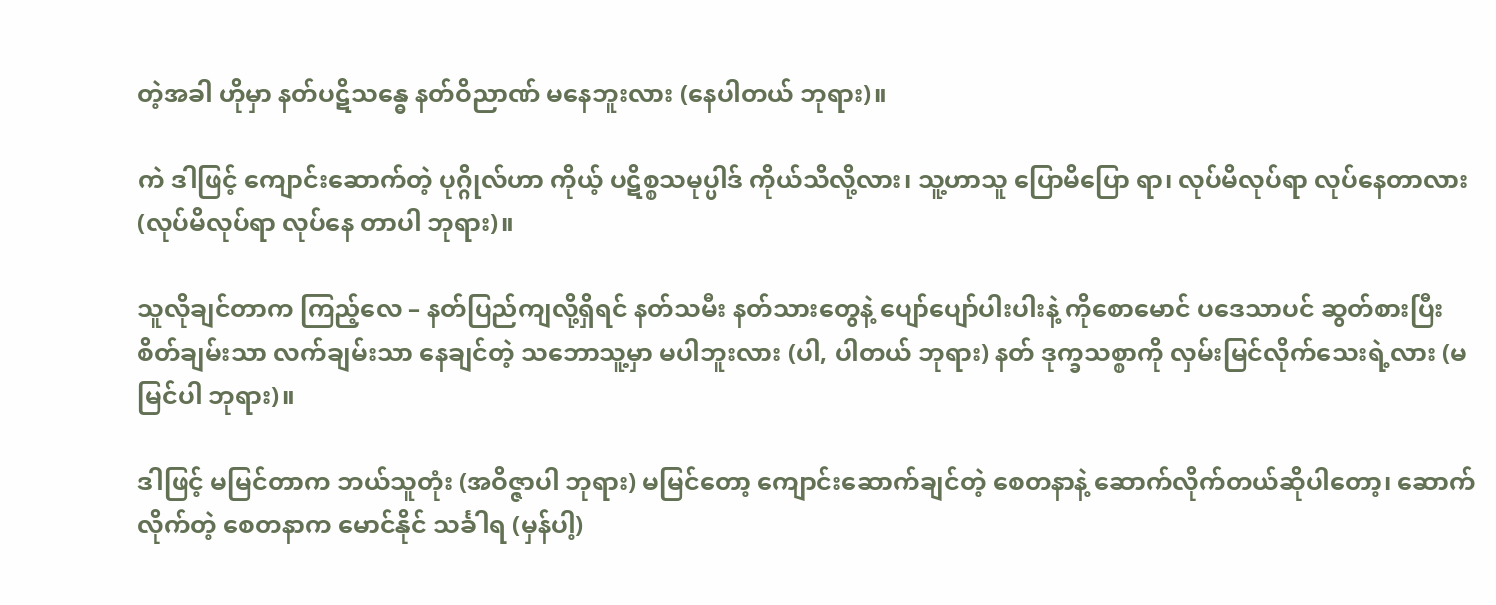တဲ့အခါ ဟိုမှာ နတ်ပဋိသန္ဓေ နတ်ဝိညာဏ် မနေဘူးလား (နေပါတယ် ဘုရား)။

ကဲ ဒါဖြင့် ကျောင်းဆောက်တဲ့ ပုဂ္ဂိုလ်ဟာ ကိုယ့် ပဋိစ္စသမုပ္ပါဒ် ကိုယ်သိလို့လား၊ သူ့ဟာသူ ပြောမိပြော ရာ၊ လုပ်မိလုပ်ရာ လုပ်နေတာလား (လုပ်မိလုပ်ရာ လုပ်နေ တာပါ ဘုရား)။

သူလိုချင်တာက ကြည့်လေ – နတ်ပြည်ကျလို့ရှိရင် နတ်သမီး နတ်သားတွေနဲ့ ပျော်ပျော်ပါးပါးနဲ့ ကိုစောမောင် ပဒေသာပင် ဆွတ်စားပြီး စိတ်ချမ်းသာ လက်ချမ်းသာ နေချင်တဲ့ သဘောသူ့မှာ မပါဘူးလား (ပါ, ပါတယ် ဘုရား) နတ် ဒုက္ခသစ္စာကို လှမ်းမြင်လိုက်သေးရဲ့လား (မမြင်ပါ ဘုရား)။

ဒါဖြင့် မမြင်တာက ဘယ်သူတုံး (အဝိဇ္ဇာပါ ဘုရား) မမြင်တော့ ကျောင်းဆောက်ချင်တဲ့ စေတနာနဲ့ ဆောက်လိုက်တယ်ဆိုပါတော့၊ ဆောက်လိုက်တဲ့ စေတနာက မောင်နိုင် သင်္ခါရ (မှန်ပါ့)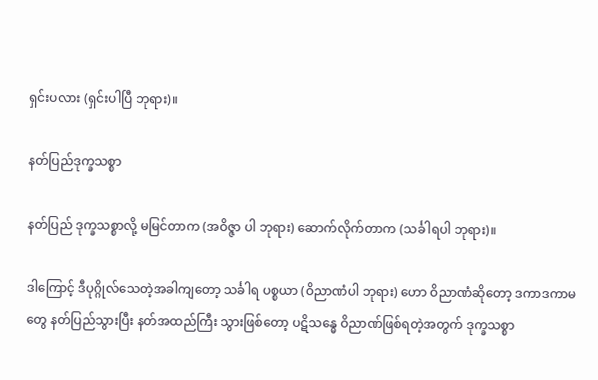ရှင်းပလား (ရှင်းပါပြီ ဘုရား)။

နတ်ပြည်ဒုက္ခသစ္စာ

နတ်ပြည် ဒုက္ခသစ္စာလို့ မမြင်တာက (အဝိဇ္ဇာ ပါ ဘုရား) ဆောက်လိုက်တာက (သင်္ခါရပါ ဘုရား)။

ဒါကြောင့် ဒီပုဂ္ဂိုလ်သေတဲ့အခါကျတော့ သင်္ခါရ ပစ္စယာ (ဝိညာဏံပါ ဘုရား) ဟော ဝိညာဏံဆိုတော့ ဒကာဒကာမတွေ နတ်ပြည်သွားပြီး နတ်အထည်ကြီး သွားဖြစ်တော့ ပဋိသန္ဓေ ဝိညာဏ်ဖြစ်ရတဲ့အတွက် ဒုက္ခသစ္စာ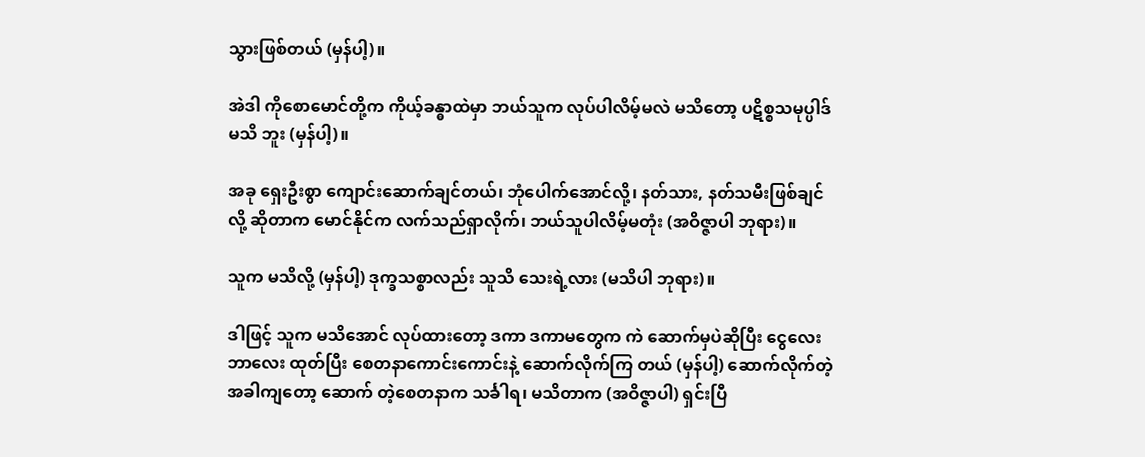သွားဖြစ်တယ် (မှန်ပါ့)။

အဲဒါ ကိုစောမောင်တို့က ကိုယ့်ခန္ဓာထဲမှာ ဘယ်သူက လုပ်ပါလိမ့်မလဲ မသိတော့ ပဋိစ္စသမုပ္ပါဒ် မသိ ဘူး (မှန်ပါ့)။

အခု ရှေးဦးစွာ ကျောင်းဆောက်ချင်တယ်၊ ဘုံပေါက်အောင်လို့၊ နတ်သား, နတ်သမီးဖြစ်ချင်လို့ ဆိုတာက မောင်နိုင်က လက်သည်ရှာလိုက်၊ ဘယ်သူပါလိမ့်မတုံး (အဝိဇ္ဇာပါ ဘုရား)။

သူက မသိလို့ (မှန်ပါ့) ဒုက္ခသစ္စာလည်း သူသိ သေးရဲ့လား (မသိပါ ဘုရား)။

ဒါဖြင့် သူက မသိအောင် လုပ်ထားတော့ ဒကာ ဒကာမတွေက ကဲ ဆောက်မှပဲဆိုပြီး ငွေလေးဘာလေး ထုတ်ပြီး စေတနာကောင်းကောင်းနဲ့ ဆောက်လိုက်ကြ တယ် (မှန်ပါ့) ဆောက်လိုက်တဲ့အခါကျတော့ ဆောက် တဲ့စေတနာက သင်္ခါရ၊ မသိတာက (အဝိဇ္ဇာပါ) ရှင်းပြီ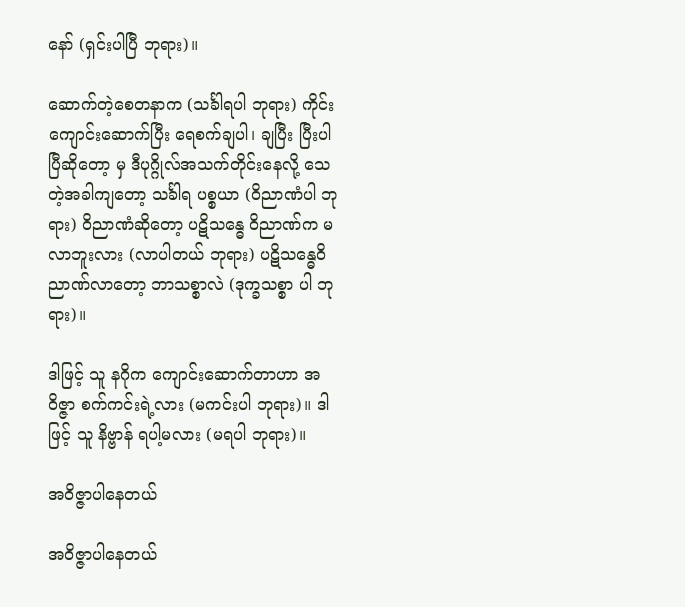နော် (ရှင်းပါပြီ ဘုရား)။

ဆောက်တဲ့စေတနာက (သင်္ခါရပါ ဘုရား) ကိုင်းကျောင်းဆောက်ပြီး ရေစက်ချပါ၊ ချပြီး ပြီးပါပြီဆိုတော့ မှ ဒီပုဂ္ဂိုလ်အသက်တိုင်းနေလို့ သေတဲ့အခါကျတော့ သင်္ခါရ ပစ္စယာ (ဝိညာဏံပါ ဘုရား) ဝိညာဏံဆိုတော့ ပဋိသန္ဓေ ဝိညာဏ်က မလာဘူးလား (လာပါတယ် ဘုရား) ပဋိသန္ဓေဝိညာဏ်လာတော့ ဘာသစ္စာလဲ (ဒုက္ခသစ္စာ ပါ ဘုရား)။

ဒါဖြင့် သူ နဂိုက ကျောင်းဆောက်တာဟာ အဝိဇ္ဇာ စက်ကင်းရဲ့လား (မကင်းပါ ဘုရား)။ ဒါဖြင့် သူ နိဗ္ဗာန် ရပါ့မလား (မရပါ ဘုရား)။

အဝိဇ္ဇာပါနေတယ်

အဝိဇ္ဇာပါနေတယ်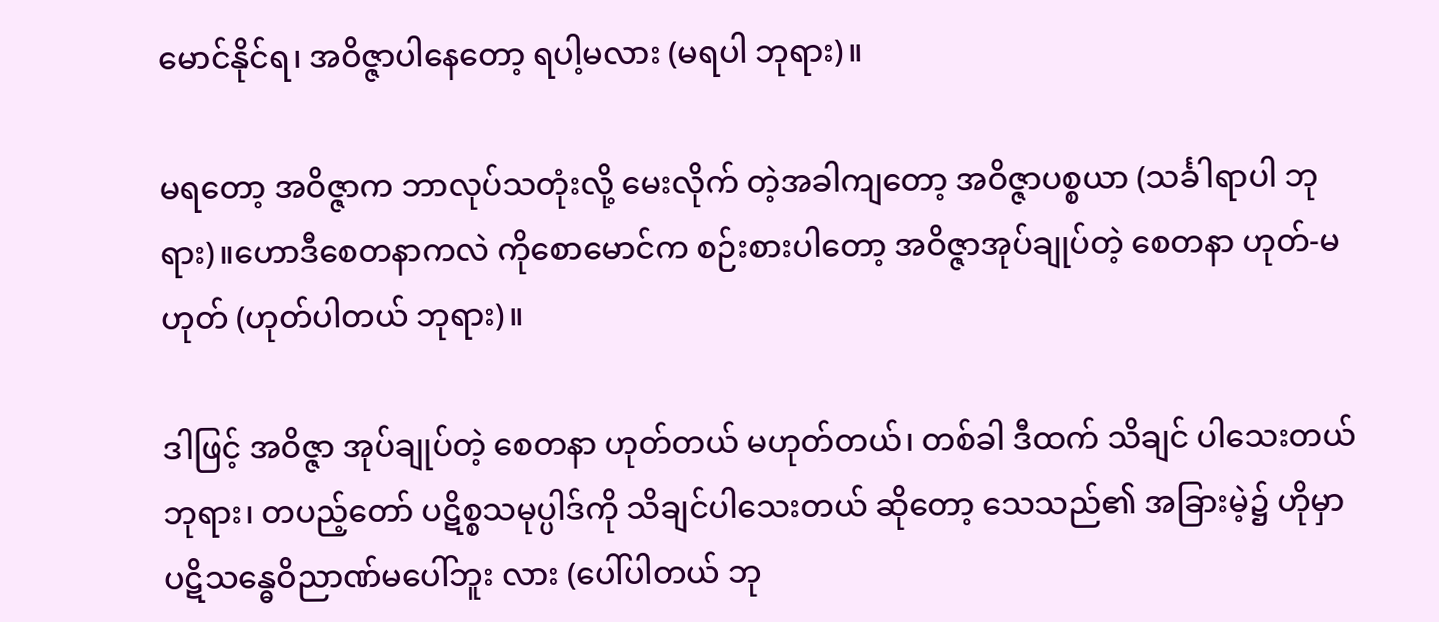မောင်နိုင်ရ၊ အဝိဇ္ဇာပါနေတော့ ရပါ့မလား (မရပါ ဘုရား)။

မရတော့ အဝိဇ္ဇာက ဘာလုပ်သတုံးလို့ မေးလိုက် တဲ့အခါကျတော့ အဝိဇ္ဇာပစ္စယာ (သင်္ခါရာပါ ဘုရား)။ဟောဒီစေတနာကလဲ ကိုစောမောင်က စဉ်းစားပါတော့ အဝိဇ္ဇာအုပ်ချုပ်တဲ့ စေတနာ ဟုတ်-မဟုတ် (ဟုတ်ပါတယ် ဘုရား)။

ဒါဖြင့် အဝိဇ္ဇာ အုပ်ချုပ်တဲ့ စေတနာ ဟုတ်တယ် မဟုတ်တယ်၊ တစ်ခါ ဒီထက် သိချင် ပါသေးတယ် ဘုရား၊ တပည့်တော် ပဋိစ္စသမုပ္ပါဒ်ကို သိချင်ပါသေးတယ် ဆိုတော့ သေသည်၏ အခြားမဲ့၌ ဟိုမှာ ပဋိသန္ဓေဝိညာဏ်မပေါ်ဘူး လား (ပေါ်ပါတယ် ဘု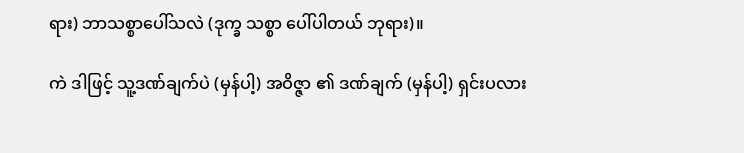ရား) ဘာသစ္စာပေါ်သလဲ (ဒုက္ခ သစ္စာ ပေါ်ပါတယ် ဘုရား)။

ကဲ ဒါဖြင့် သူ့ဒဏ်ချက်ပဲ (မှန်ပါ့) အဝိဇ္ဇာ ၏ ဒဏ်ချက် (မှန်ပါ့) ရှင်းပလား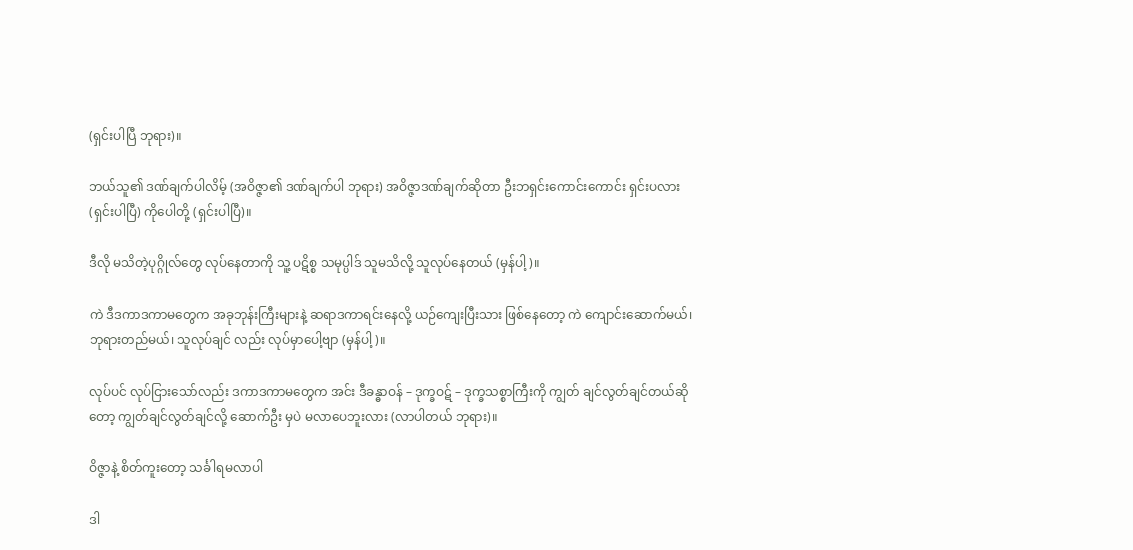(ရှင်းပါပြီ ဘုရား)။

ဘယ်သူ၏ ဒဏ်ချက်ပါလိမ့် (အဝိဇ္ဇာ၏ ဒဏ်ချက်ပါ ဘုရား) အဝိဇ္ဇာဒဏ်ချက်ဆိုတာ ဦးဘရှင်းကောင်းကောင်း ရှင်းပလား (ရှင်းပါပြီ) ကိုပေါတို့ (ရှင်းပါပြီ)။

ဒီလို မသိတဲ့ပုဂ္ဂိုလ်တွေ လုပ်နေတာကို သူ့ ပဋိစ္စ သမုပ္ပါဒ် သူမသိလို့ သူလုပ်နေတယ် (မှန်ပါ့)။

ကဲ ဒီဒကာဒကာမတွေက အခုဘုန်းကြီးများနဲ့ ဆရာဒကာရင်းနေလို့ ယဉ်ကျေးပြီးသား ဖြစ်နေတော့ ကဲ ကျောင်းဆောက်မယ်၊ ဘုရားတည်မယ်၊ သူလုပ်ချင် လည်း လုပ်မှာပေါ့ဗျာ (မှန်ပါ့)။

လုပ်ပင် လုပ်ငြားသော်လည်း ဒကာဒကာမတွေက အင်း ဒီခန္ဓာဝန် – ဒုက္ခဝဋ် – ဒုက္ခသစ္စာကြီးကို ကျွတ် ချင်လွတ်ချင်တယ်ဆိုတော့ ကျွတ်ချင်လွတ်ချင်လို့ ဆောက်ဦး မှပဲ မလာပေဘူးလား (လာပါတယ် ဘုရား)။

ဝိဇ္ဇာနဲ့ စိတ်ကူးတော့ သင်္ခါရမလာပါ

ဒါ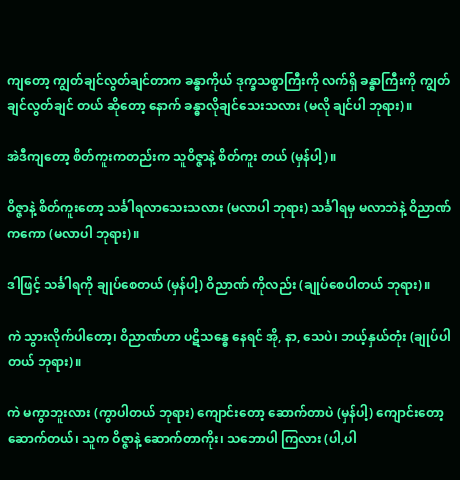ကျတော့ ကျွတ်ချင်လွတ်ချင်တာက ခန္ဓာကိုယ် ဒုက္ခသစ္စာကြီးကို လက်ရှိ ခန္ဓာကြီးကို ကျွတ်ချင်လွတ်ချင် တယ် ဆိုတော့ နောက် ခန္ဓာလိုချင်သေးသလား (မလို ချင်ပါ ဘုရား)။

အဲဒီကျတော့ စိတ်ကူးကတည်းက သူဝိဇ္ဇာနဲ့ စိတ်ကူး တယ် (မှန်ပါ့)။

ဝိဇ္ဇာနဲ့ စိတ်ကူးတော့ သင်္ခါရလာသေးသလား (မလာပါ ဘုရား) သင်္ခါရမှ မလာဘဲနဲ့ ဝိညာဏ်ကကော (မလာပါ ဘုရား)။

ဒါဖြင့် သင်္ခါရကို ချုပ်စေတယ် (မှန်ပါ့) ဝိညာဏ် ကိုလည်း (ချုပ်စေပါတယ် ဘုရား)။

ကဲ သွားလိုက်ပါတော့၊ ဝိညာဏ်ဟာ ပဋိသန္ဓေ နေရင် အို, နာ, သေပဲ၊ ဘယ့်နှယ်တုံး (ချုပ်ပါတယ် ဘုရား)။

ကဲ မကွာဘူးလား (ကွာပါတယ် ဘုရား) ကျောင်းတော့ ဆောက်တာပဲ (မှန်ပါ့) ကျောင်းတော့ ဆောက်တယ်၊ သူက ဝိဇ္ဇာနဲ့ ဆောက်တာကိုး၊ သဘောပါ ကြလား (ပါ,ပါ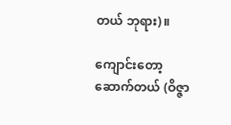တယ် ဘုရား)။

ကျောင်းတော့ဆောက်တယ် (ဝိဇ္ဇာ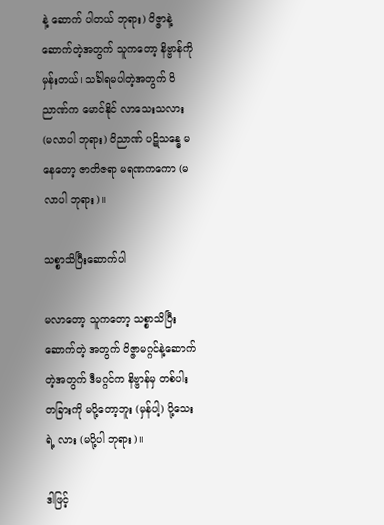နဲ့ ဆောက် ပါတယ် ဘုရား) ဝိဇ္ဇာနဲ့ဆောက်တဲ့အတွက် သူကတော့ နိဗ္ဗာန်ကိုမှန်းတယ်၊ သင်္ခါရမပါတဲ့အတွက် ဝိညာဏ်က မောင်နိုင် လာသေးသလား (မလာပါ ဘုရား) ဝိညာဏ် ပဋိသန္ဓေ မနေတော့ ဇာတိဇရာ မရဏကကော (မလာပါ ဘုရား)။

သစ္စာသိပြီးဆောက်ပါ

မလာတော့ သူကတော့ သစ္စာသိပြီး ဆောက်တဲ့ အတွက် ဝိဇ္ဇာမဂ္ဂင်နဲ့ဆောက်တဲ့အတွက် ဒီမဂ္ဂင်က နိဗ္ဗာန်မှ တစ်ပါး တခြားကို မပို့တော့ဘူး (မှန်ပါ့) ပို့သေးရဲ့ လား (မပို့ပါ ဘုရား)။

ဒါဖြင့်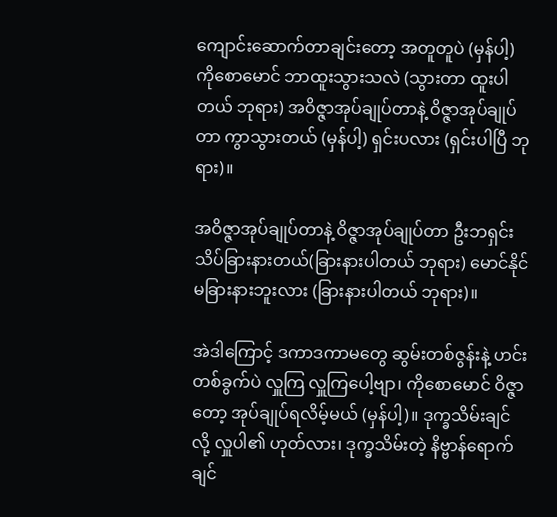ကျောင်းဆောက်တာချင်းတော့ အတူတူပဲ (မှန်ပါ့) ကိုစောမောင် ဘာထူးသွားသလဲ (သွားတာ ထူးပါတယ် ဘုရား) အဝိဇ္ဇာအုပ်ချုပ်တာနဲ့ ဝိဇ္ဇာအုပ်ချုပ်တာ ကွာသွားတယ် (မှန်ပါ့) ရှင်းပလား (ရှင်းပါပြီ ဘုရား)။

အဝိဇ္ဇာအုပ်ချုပ်တာနဲ့ ဝိဇ္ဇာအုပ်ချုပ်တာ ဦးဘရှင်းသိပ်ခြားနားတယ်(ခြားနားပါတယ် ဘုရား) မောင်နိုင် မခြားနားဘူးလား (ခြားနားပါတယ် ဘုရား)။

အဲဒါကြောင့် ဒကာဒကာမတွေ ဆွမ်းတစ်ဇွန်းနဲ့ ဟင်းတစ်ခွက်ပဲ လှူကြ လှူကြပေါ့ဗျာ၊ ကိုစောမောင် ဝိဇ္ဇာတော့ အုပ်ချုပ်ရလိမ့်မယ် (မှန်ပါ့)။ ဒုက္ခသိမ်းချင် လို့ လှူပါ၏ ဟုတ်လား၊ ဒုက္ခသိမ်းတဲ့ နိဗ္ဗာန်ရောက်ချင်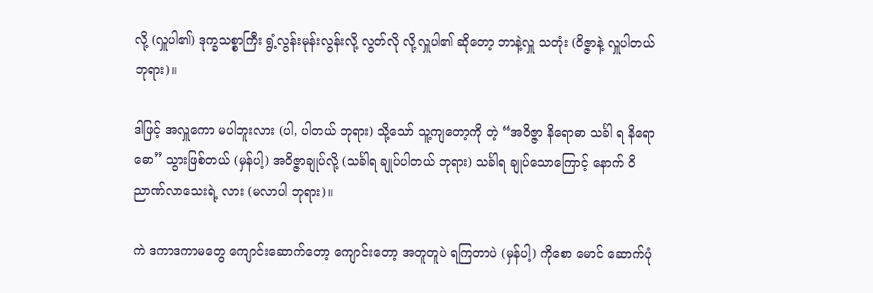လို့ (လှူပါ၏) ဒုက္ခသစ္စာကြီး ရွံ့လွန်းမုန်းလွန်းလို့ လွတ်လို လို့လှူပါ၏ ဆိုတော့ ဘာနဲ့လှူ သတုံး (ဝိဇ္ဇာနဲ့ လှူပါတယ် ဘုရား)။

ဒါဖြင့် အလှူကော မပါဘူးလား (ပါ, ပါတယ် ဘုရား) သို့သော် သူ့ကျတော့ကို တဲ့ “အဝိဇ္ဇာ နိရောဓာ သင်္ခါ ရ နိရောဓော” သွားဖြစ်တယ် (မှန်ပါ့) အဝိဇ္ဇာချုပ်လို့ (သင်္ခါရ ချုပ်ပါတယ် ဘုရား) သင်္ခါရ ချုပ်သောကြောင့် နောက် ဝိညာဏ်လာသေးရဲ့ လား (မလာပါ ဘုရား)။

ကဲ ဒကာဒကာမတွေ ကျောင်းဆောက်တော့ ကျောင်းတော့ အတူတူပဲ ရကြတာပဲ (မှန်ပါ့) ကိုစော မောင် ဆောက်ပုံ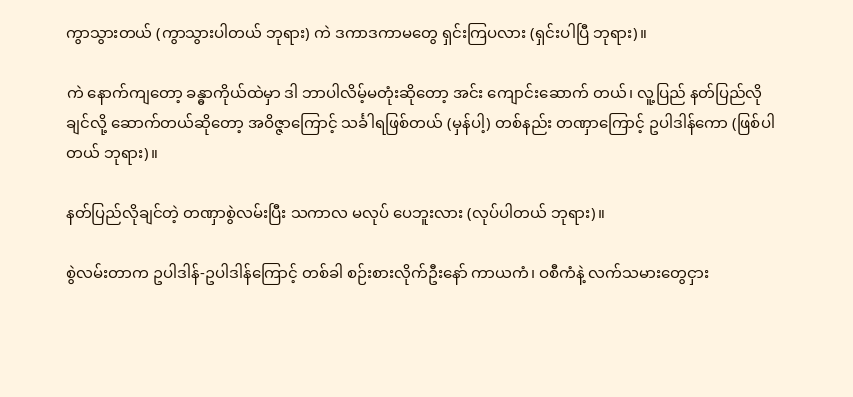ကွာသွားတယ် (ကွာသွားပါတယ် ဘုရား) ကဲ ဒကာဒကာမတွေ ရှင်းကြပလား (ရှင်းပါပြီ ဘုရား)။

ကဲ နောက်ကျတော့ ခန္ဓာကိုယ်ထဲမှာ ဒါ ဘာပါလိမ့်မတုံးဆိုတော့ အင်း ကျောင်းဆောက် တယ်၊ လူ့ပြည် နတ်ပြည်လိုချင်လို့ ဆောက်တယ်ဆိုတော့ အဝိဇ္ဇာကြောင့် သင်္ခါရဖြစ်တယ် (မှန်ပါ့) တစ်နည်း တဏှာကြောင့် ဥပါဒါန်ကော (ဖြစ်ပါတယ် ဘုရား)။

နတ်ပြည်လိုချင်တဲ့ တဏှာစွဲလမ်းပြီး သကာလ မလုပ် ပေဘူးလား (လုပ်ပါတယ် ဘုရား)။

စွဲလမ်းတာက ဥပါဒါန်-ဥပါဒါန်ကြောင့် တစ်ခါ စဉ်းစားလိုက်ဦးနော် ကာယကံ၊ ဝစီကံနဲ့ လက်သမားတွေငှား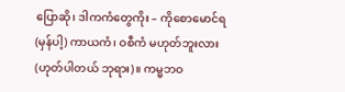ပြောဆို၊ ဒါကကံတွေကိုး – ကိုစောမောင်ရ (မှန်ပါ့) ကာယကံ၊ ဝစီကံ မဟုတ်ဘူးလား(ဟုတ်ပါတယ် ဘုရား)။ ကမ္မဘဝ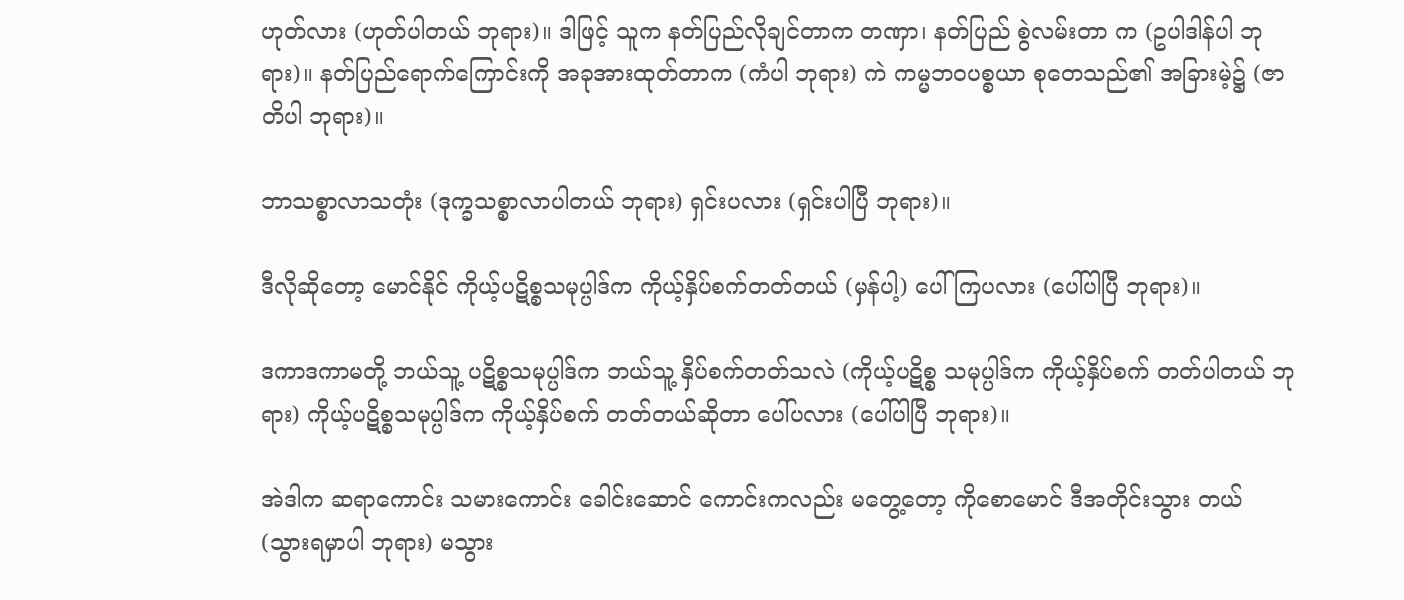ဟုတ်လား (ဟုတ်ပါတယ် ဘုရား)။ ဒါဖြင့် သူက နတ်ပြည်လိုချင်တာက တဏှာ၊ နတ်ပြည် စွဲလမ်းတာ က (ဥပါဒါန်ပါ ဘုရား)။ နတ်ပြည်ရောက်ကြောင်းကို အခုအားထုတ်တာက (ကံပါ ဘုရား) ကဲ ကမ္မဘဝပစ္စယာ စုတေသည်၏ အခြားမဲ့၌ (ဇာတိပါ ဘုရား)။

ဘာသစ္စာလာသတုံး (ဒုက္ခသစ္စာလာပါတယ် ဘုရား) ရှင်းပလား (ရှင်းပါပြီ ဘုရား)။

ဒီလိုဆိုတော့ မောင်နိုင် ကိုယ့်ပဋိစ္စသမုပ္ပါဒ်က ကိုယ့်နှိပ်စက်တတ်တယ် (မှန်ပါ့) ပေါ်ကြပလား (ပေါ်ပါပြီ ဘုရား)။

ဒကာဒကာမတို့ ဘယ်သူ့ ပဋိစ္စသမုပ္ပါဒ်က ဘယ်သူ့ နှိပ်စက်တတ်သလဲ (ကိုယ့်ပဋိစ္စ သမုပ္ပါဒ်က ကိုယ့်နှိပ်စက် တတ်ပါတယ် ဘုရား) ကိုယ့်ပဋိစ္စသမုပ္ပါဒ်က ကိုယ့်နှိပ်စက် တတ်တယ်ဆိုတာ ပေါ်ပလား (ပေါ်ပါပြီ ဘုရား)။

အဲဒါက ဆရာကောင်း သမားကောင်း ခေါင်းဆောင် ကောင်းကလည်း မတွေ့တော့ ကိုစောမောင် ဒီအတိုင်းသွား တယ် (သွားရမှာပါ ဘုရား) မသွား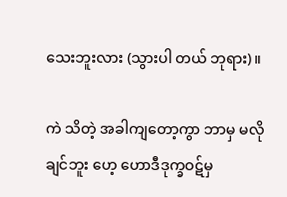သေးဘူးလား (သွားပါ တယ် ဘုရား)။

ကဲ သိတဲ့ အခါကျတော့ကွာ ဘာမှ မလိုချင်ဘူး ဟေ့ ဟောဒီဒုက္ခဝဋ်မှ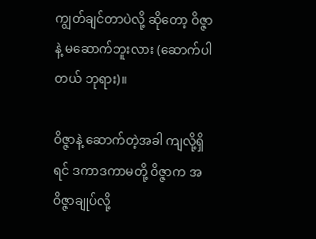ကျွတ်ချင်တာပဲလို့ ဆိုတော့ ဝိဇ္ဇာနဲ့ မဆောက်ဘူးလား (ဆောက်ပါတယ် ဘုရား)။

ဝိဇ္ဇာနဲ့ ဆောက်တဲ့အခါ ကျလို့ရှိရင် ဒကာဒကာမတို့ ဝိဇ္ဇာက အဝိဇ္ဇာချုပ်လို့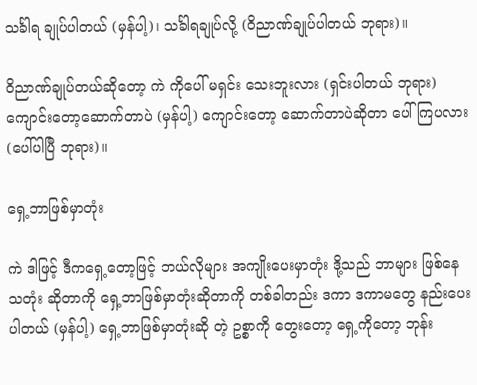သင်္ခါရ ချုပ်ပါတယ် (မှန်ပါ့)၊ သင်္ခါရချုပ်လို့ (ဝိညာဏ်ချုပ်ပါတယ် ဘုရား)။

ဝိညာဏ်ချုပ်တယ်ဆိုတော့ ကဲ ကိုပေါ် မရှင်း သေးဘူးလား (ရှင်းပါတယ် ဘုရား) ကျောင်းတော့ဆောက်တာပဲ (မှန်ပါ့) ကျောင်းတော့ ဆောက်တာပဲဆိုတာ ပေါ်ကြပလား (ပေါ်ပါပြီ ဘုရား)။

ရှေ့ဘာဖြစ်မှာတုံး

ကဲ ဒါဖြင့် ဒီကရှေ့တော့ဖြင့် ဘယ်လိုများ အကျိုးပေးမှာတုံး ဒို့သည် ဘာများ ဖြစ်နေသတုံး ဆိုတာကို ရှေ့ဘာဖြစ်မှာတုံးဆိုတာကို တစ်ခါတည်း ဒကာ ဒကာမတွေ နည်းပေးပါတယ် (မှန်ပါ့) ရှေ့ဘာဖြစ်မှာတုံးဆို တဲ့ ဥစ္စာကို တွေးတော့ ရှေ့ကိုတော့ ဘုန်း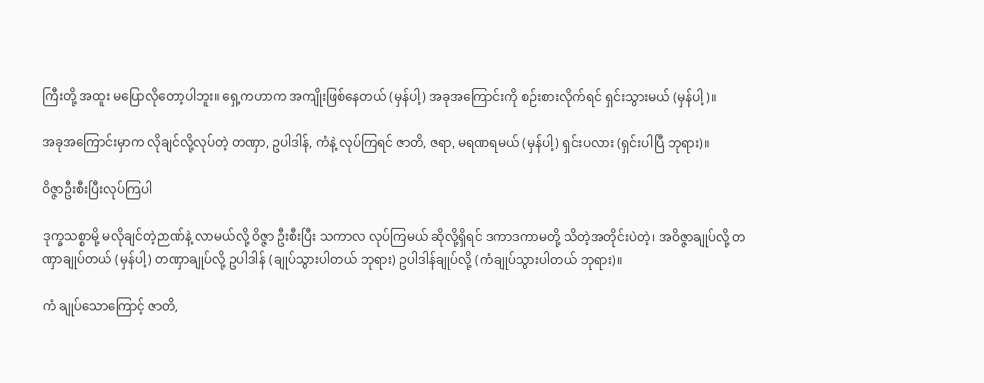ကြီးတို့ အထူး မပြောလိုတော့ပါဘူး။ ရှေ့ကဟာက အကျိုးဖြစ်နေတယ် (မှန်ပါ့) အခုအကြောင်းကို စဉ်းစားလိုက်ရင် ရှင်းသွားမယ် (မှန်ပါ့)။

အခုအကြောင်းမှာက လိုချင်လို့လုပ်တဲ့ တဏှာ, ဥပါဒါန်, ကံနဲ့ လုပ်ကြရင် ဇာတိ, ဇရာ, မရဏရမယ် (မှန်ပါ့) ရှင်းပလား (ရှင်းပါပြီ ဘုရား)။

ဝိဇ္ဇာဦးစီးပြီးလုပ်ကြပါ

ဒုက္ခသစ္စာမို့ မလိုချင်တဲ့ဉာဏ်နဲ့ လာမယ်လို့ ဝိဇ္ဇာ ဦးစီးပြီး သကာလ လုပ်ကြမယ် ဆိုလို့ရှိရင် ဒကာဒကာမတို့ သိတဲ့အတိုင်းပဲတဲ့၊ အဝိဇ္ဇာချုပ်လို့ တဏှာချုပ်တယ် (မှန်ပါ့) တဏှာချုပ်လို့ ဥပါဒါန် (ချုပ်သွားပါတယ် ဘုရား) ဥပါဒါန်ချုပ်လို့ (ကံချုပ်သွားပါတယ် ဘုရား)။

ကံ ချုပ်သောကြောင့် ဇာတိ,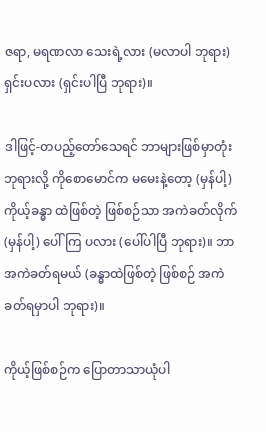ဇရာ, မရဏလာ သေးရဲ့လား (မလာပါ ဘုရား) ရှင်းပလား (ရှင်းပါပြီ ဘုရား)။

ဒါဖြင့်-တပည့်တော်သေရင် ဘာများဖြစ်မှာတုံး ဘုရားလို့ ကိုစောမောင်က မမေးနဲ့တော့ (မှန်ပါ့) ကိုယ့်ခန္ဓာ ထဲဖြစ်တဲ့ ဖြစ်စဉ်သာ အကဲခတ်လိုက် (မှန်ပါ့) ပေါ်ကြ ပလား (ပေါ်ပါပြီ ဘုရား)။ ဘာ အကဲခတ်ရမယ် (ခန္ဓာထဲဖြစ်တဲ့ ဖြစ်စဉ် အကဲခတ်ရမှာပါ ဘုရား)။

ကိုယ့်ဖြစ်စဉ်က ပြောတာသာယုံပါ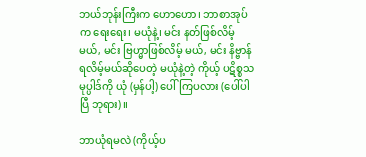ဘယ်ဘုန်းကြီးက ဟောဟော၊ ဘာစာအုပ်က ရေးရေး၊ မယုံနဲ့၊ မင်း နတ်ဖြစ်လိမ့်မယ်, မင်း ဗြဟ္မာဖြစ်လိမ့် မယ်, မင်း နိဗ္ဗာန်ရလိမ့်မယ်ဆိုပေတဲ့ မယုံနဲ့တဲ့ ကိုယ့် ပဋိစ္စသမုပ္ပါဒ်ကို ယုံ (မှန်ပါ့) ပေါ်ကြပလား (ပေါ်ပါပြီ ဘုရား)။

ဘာယုံရမလဲ (ကိုယ့်ပ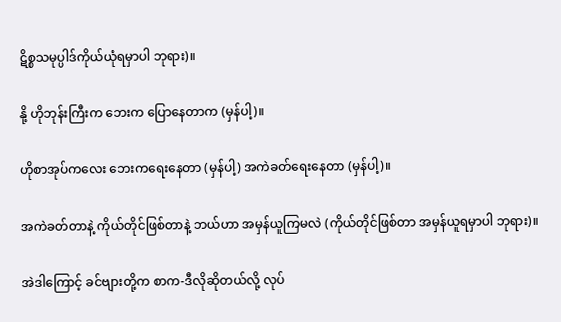ဋိစ္စသမုပ္ပါဒ်ကိုယ်ယုံရမှာပါ ဘုရား)။

နို့ ဟိုဘုန်းကြီးက ဘေးက ပြောနေတာက (မှန်ပါ့)။

ဟိုစာအုပ်ကလေး ဘေးကရေးနေတာ (မှန်ပါ့) အကဲခတ်ရေးနေတာ (မှန်ပါ့)။

အကဲခတ်တာနဲ့ ကိုယ်တိုင်ဖြစ်တာနဲ့ ဘယ်ဟာ အမှန်ယူကြမလဲ (ကိုယ်တိုင်ဖြစ်တာ အမှန်ယူရမှာပါ ဘုရား)။

အဲဒါကြောင့် ခင်ဗျားတို့က စာက-ဒီလိုဆိုတယ်လို့ လုပ်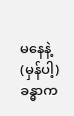မနေနဲ့ (မှန်ပါ့) ခန္ဓာက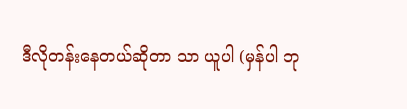ဒီလိုတန်းနေတယ်ဆိုတာ သာ ယူပါ (မှန်ပါ ဘု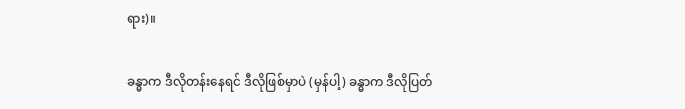ရား)။

ခန္ဓာက ဒီလိုတန်းနေရင် ဒီလိုဖြစ်မှာပဲ (မှန်ပါ့) ခန္ဓာက ဒီလိုပြတ်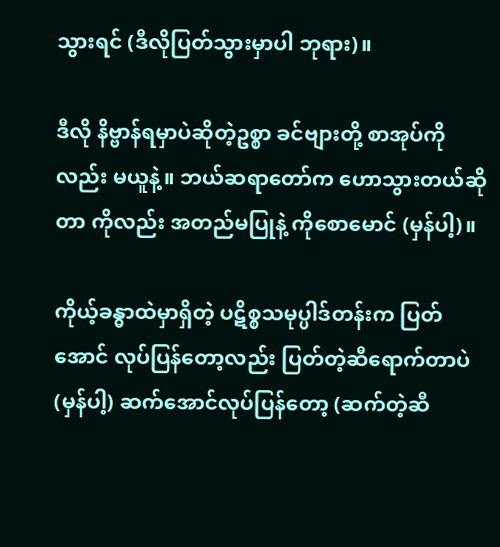သွားရင် (ဒီလိုပြတ်သွားမှာပါ ဘုရား)။

ဒီလို နိဗ္ဗာန်ရမှာပဲဆိုတဲ့ဥစ္စာ ခင်ဗျားတို့ စာအုပ်ကို လည်း မယူနဲ့။ ဘယ်ဆရာတော်က ဟောသွားတယ်ဆိုတာ ကိုလည်း အတည်မပြုနဲ့ ကိုစောမောင် (မှန်ပါ့)။

ကိုယ့်ခန္ဓာထဲမှာရှိတဲ့ ပဋိစ္စသမုပ္ပါဒ်တန်းက ပြတ် အောင် လုပ်ပြန်တော့လည်း ပြတ်တဲ့ဆီရောက်တာပဲ (မှန်ပါ့) ဆက်အောင်လုပ်ပြန်တော့ (ဆက်တဲ့ဆီ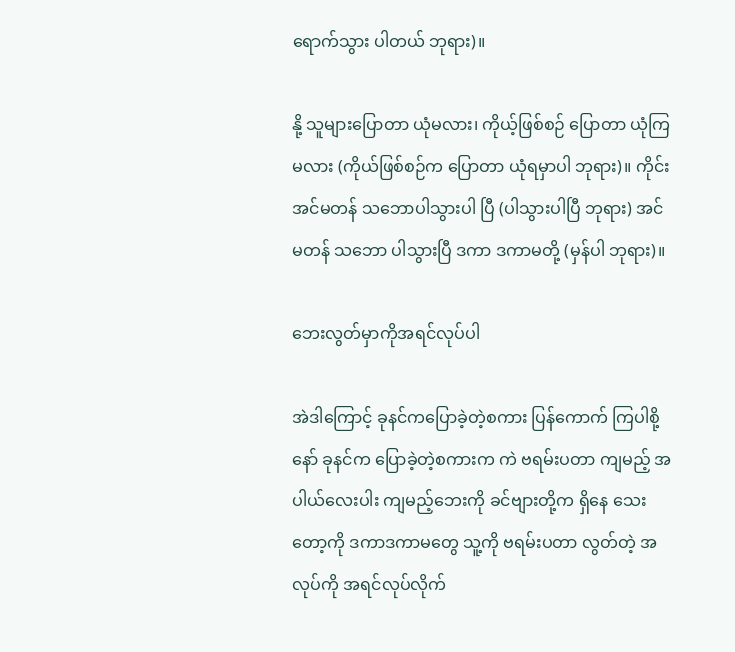ရောက်သွား ပါတယ် ဘုရား)။

နို့ သူများပြောတာ ယုံမလား၊ ကိုယ့်ဖြစ်စဉ် ပြောတာ ယုံကြမလား (ကိုယ်ဖြစ်စဉ်က ပြောတာ ယုံရမှာပါ ဘုရား)။ ကိုင်း အင်မတန် သဘောပါသွားပါ ပြီ (ပါသွားပါပြီ ဘုရား) အင်မတန် သဘော ပါသွားပြီ ဒကာ ဒကာမတို့ (မှန်ပါ ဘုရား)။

ဘေးလွတ်မှာကိုအရင်လုပ်ပါ

အဲဒါကြောင့် ခုနင်ကပြောခဲ့တဲ့စကား ပြန်ကောက် ကြပါစို့နော် ခုနင်က ပြောခဲ့တဲ့စကားက ကဲ ဗရမ်းပတာ ကျမည့် အပါယ်လေးပါး ကျမည့်ဘေးကို ခင်ဗျားတို့က ရှိနေ သေးတော့ကို ဒကာဒကာမတွေ သူ့ကို ဗရမ်းပတာ လွတ်တဲ့ အလုပ်ကို အရင်လုပ်လိုက်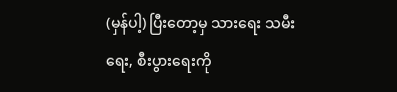(မှန်ပါ့) ပြီးတော့မှ သားရေး သမီးရေး, စီးပွားရေးကို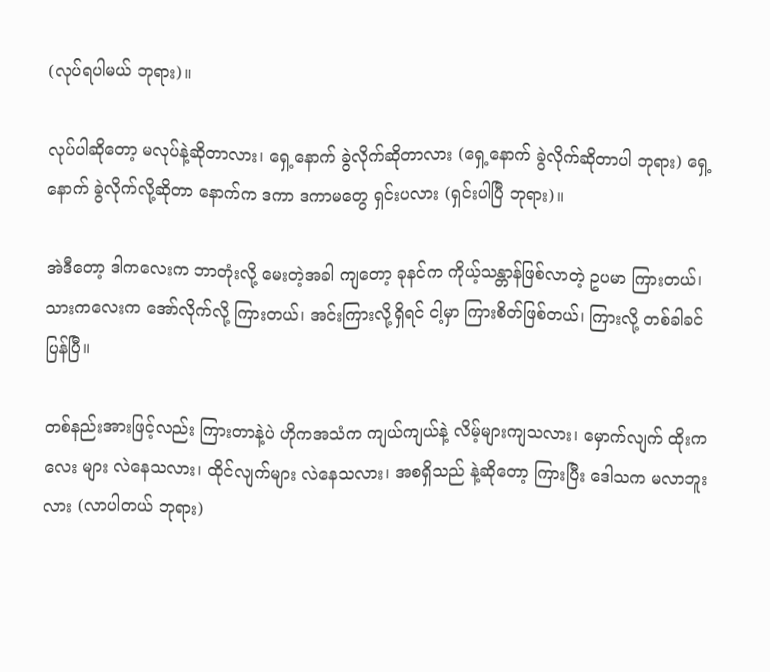(လုပ်ရပါမယ် ဘုရား)။

လုပ်ပါဆိုတော့ မလုပ်နဲ့ဆိုတာလား၊ ရှေ့နောက် ခွဲလိုက်ဆိုတာလား (ရှေ့နောက် ခွဲလိုက်ဆိုတာပါ ဘုရား) ရှေ့နောက် ခွဲလိုက်လို့ဆိုတာ နောက်က ဒကာ ဒကာမတွေ ရှင်းပလား (ရှင်းပါပြီ ဘုရား)။

အဲဒီတော့ ဒါကလေးက ဘာတုံးလို့ မေးတဲ့အခါ ကျတော့ ခုနင်က ကိုယ့်သန္တာန်ဖြစ်လာတဲ့ ဥပမာ ကြားတယ်၊ သားကလေးက အော်လိုက်လို့ ကြားတယ်၊ အင်းကြားလို့ရှိရင် ငါ့မှာ ကြားစိတ်ဖြစ်တယ်၊ ကြားလို့ တစ်ခါခင်ပြန်ပြီ။

တစ်နည်းအားဖြင့်လည်း ကြားတာနဲ့ပဲ ဟိုကအသံက ကျယ်ကျယ်နဲ့ လိမ့်များကျသလား၊ မှောက်လျက် ထိုးကလေး များ လဲနေသလား၊ ထိုင်လျက်များ လဲနေသလား၊ အစရှိသည် နဲ့ဆိုတော့ ကြားပြီး ဒေါသက မလာဘူးလား (လာပါတယ် ဘုရား)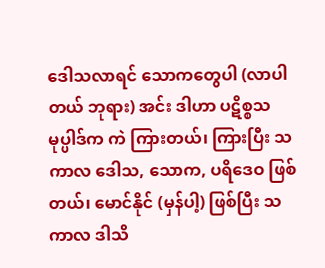ဒေါသလာရင် သောကတွေပါ (လာပါတယ် ဘုရား) အင်း ဒါဟာ ပဋိစ္စသမုပ္ပါဒ်က ကဲ ကြားတယ်၊ ကြားပြီး သကာလ ဒေါသ, သောက, ပရိဒေဝ ဖြစ်တယ်၊ မောင်နိုင် (မှန်ပါ့) ဖြစ်ပြီး သကာလ ဒါသိ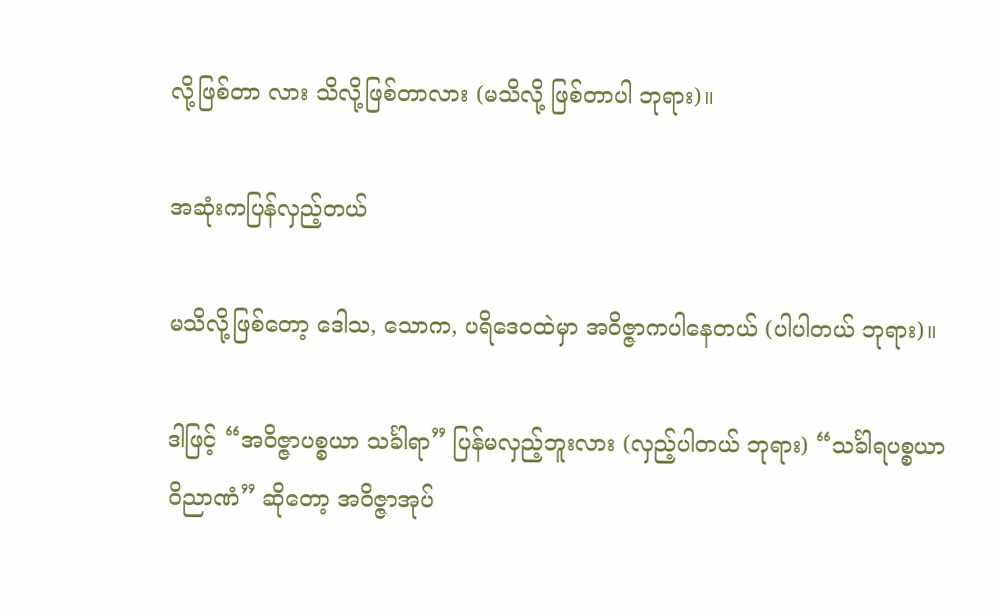လို့ဖြစ်တာ လား သိလို့ဖြစ်တာလား (မသိလို့ ဖြစ်တာပါ ဘုရား)။

အဆုံးကပြန်လှည့်တယ်

မသိလို့ဖြစ်တော့ ဒေါသ, သောက, ပရိဒေဝထဲမှာ အဝိဇ္ဇာကပါနေတယ် (ပါပါတယ် ဘုရား)။

ဒါဖြင့် “အဝိဇ္ဇာပစ္စယာ သင်္ခါရာ” ပြန်မလှည့်ဘူးလား (လှည့်ပါတယ် ဘုရား) “သင်္ခါရပစ္စယာ ဝိညာဏံ” ဆိုတော့ အဝိဇ္ဇာအုပ်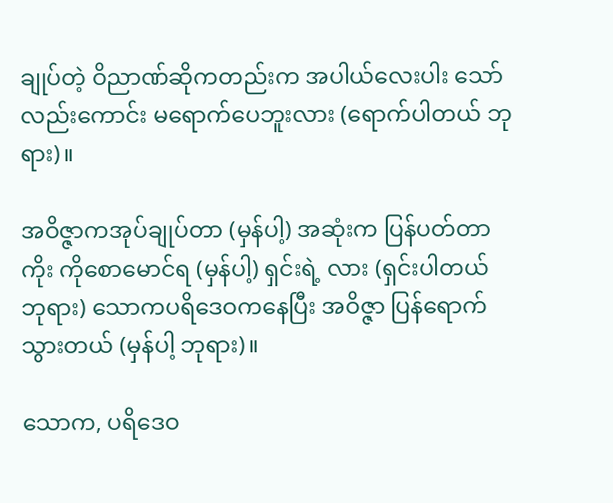ချုပ်တဲ့ ဝိညာဏ်ဆိုကတည်းက အပါယ်လေးပါး သော်လည်းကောင်း မရောက်ပေဘူးလား (ရောက်ပါတယ် ဘုရား)။

အဝိဇ္ဇာကအုပ်ချုပ်တာ (မှန်ပါ့) အဆုံးက ပြန်ပတ်တာကိုး ကိုစောမောင်ရ (မှန်ပါ့) ရှင်းရဲ့ လား (ရှင်းပါတယ် ဘုရား) သောကပရိဒေဝကနေပြီး အဝိဇ္ဇာ ပြန်ရောက်သွားတယ် (မှန်ပါ့ ဘုရား)။

သောက, ပရိဒေဝ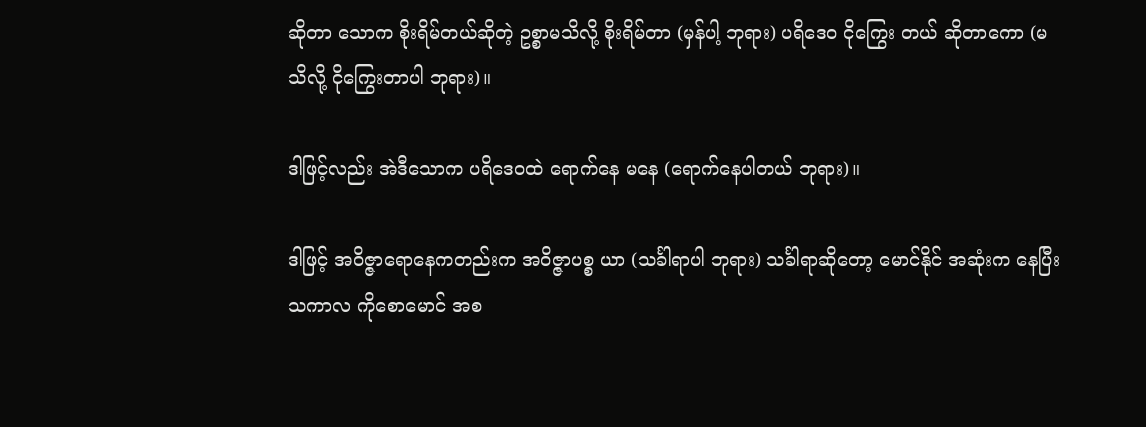ဆိုတာ သောက စိုးရိမ်တယ်ဆိုတဲ့ ဥစ္စာမသိလို့ စိုးရိမ်တာ (မှန်ပါ့ ဘုရား) ပရိဒေဝ ငိုကြွေး တယ် ဆိုတာကော (မသိလို့ ငိုကြွေးတာပါ ဘုရား)။

ဒါဖြင့်လည်း အဲဒီသောက ပရိဒေဝထဲ ရောက်နေ မနေ (ရောက်နေပါတယ် ဘုရား)။

ဒါဖြင့် အဝိဇ္ဇာရောနေကတည်းက အဝိဇ္ဇာပစ္စ ယာ (သင်္ခါရာပါ ဘုရား) သင်္ခါရာဆိုတော့ မောင်နိုင် အဆုံးက နေပြီး သကာလ ကိုစောမောင် အစ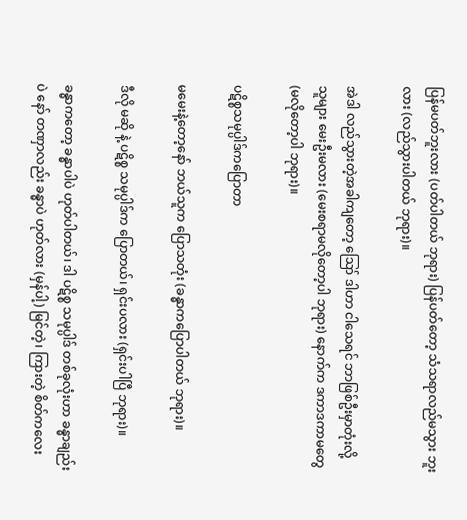ပြန်မပတ်ဘူးလား (ပတ်ပါတယ် ဘုရား) ပြန်ပတ်တော့ သံသရာလည်မသွား ဘူးလား (လည်သွားပါတယ် ဘုရား)။

အဲဒါ လည်သွားတဲ့အခါကျတော့ ဪ ဒါဟာ ငါသေရင် ဘာဖြစ်ဦးမှာတုံးလို့ သူများ မေးဦးမလား (မေးစရာမလိုတော့ပါ ဘုရား) နောက်က ဒကာဒကာမတွေ (မလိုတော့ပါ ဘုရား)။

ပဋိစ္စသမုပ္ပါဒ်ကပြောတာ

မမေးနဲ့တော့နော် ဘယ်သူက ပြောသတုံး (ခန္ဓာကပြောပါတယ် ဘုရား)။

ဒီလို မဆို နဲ့ ပဋိစ္စ သမုပ္ပါဒ်က ပြောတယ်၊ ရှင်းပလား (ရှင်းပါပြီ ဘုရား)။

ခန္ဓာကတော့ ခန္ဓာပါပဲ ဟုတ်ပါတယ်၊ ဒါ ပဋိစ္စ သမုပ္ပါဒ် တစ်ခုလုံးဟာ ခန္ဓာချည်းပဲ နော် တဏှာလည်း ခန္ဓာပဲ ဟုတ်လား (မှန်ပါ့) မြင်တဲ့၊ ကြားတဲ့ စိတ်ကလေး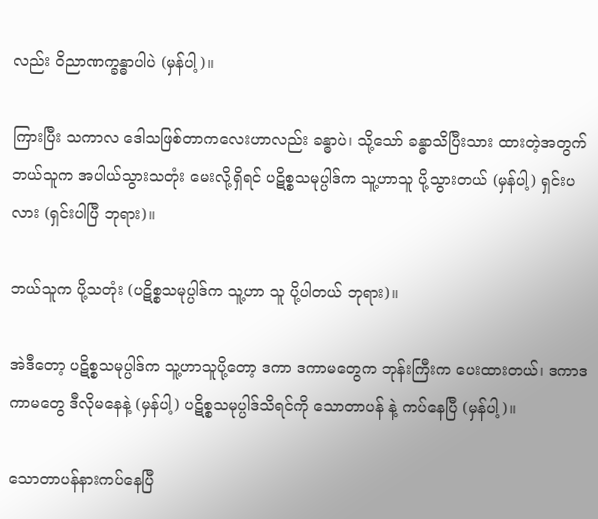လည်း ဝိညာဏက္ခန္ဓာပါပဲ (မှန်ပါ့)။

ကြားပြီး သကာလ ဒေါသဖြစ်တာကလေးဟာလည်း ခန္ဓာပဲ၊ သို့သော် ခန္ဓာသိပြီးသား ထားတဲ့အတွက် ဘယ်သူက အပါယ်သွားသတုံး မေးလို့ရှိရင် ပဋိစ္စသမုပ္ပါဒ်က သူ့ဟာသူ ပို့သွားတယ် (မှန်ပါ့) ရှင်းပလား (ရှင်းပါပြီ ဘုရား)။

ဘယ်သူက ပို့သတုံး (ပဋိစ္စသမုပ္ပါဒ်က သူ့ဟာ သူ ပို့ပါတယ် ဘုရား)။

အဲဒီတော့ ပဋိစ္စသမုပ္ပါဒ်က သူ့ဟာသူပို့တော့ ဒကာ ဒကာမတွေက ဘုန်းကြီးက ပေးထားတယ်၊ ဒကာဒကာမတွေ ဒီလိုမနေနဲ့ (မှန်ပါ့) ပဋိစ္စသမုပ္ပါဒ်သိရင်ကို သောတာပန် နဲ့ ကပ်နေပြီ (မှန်ပါ့)။

သောတာပန်နားကပ်နေပြီ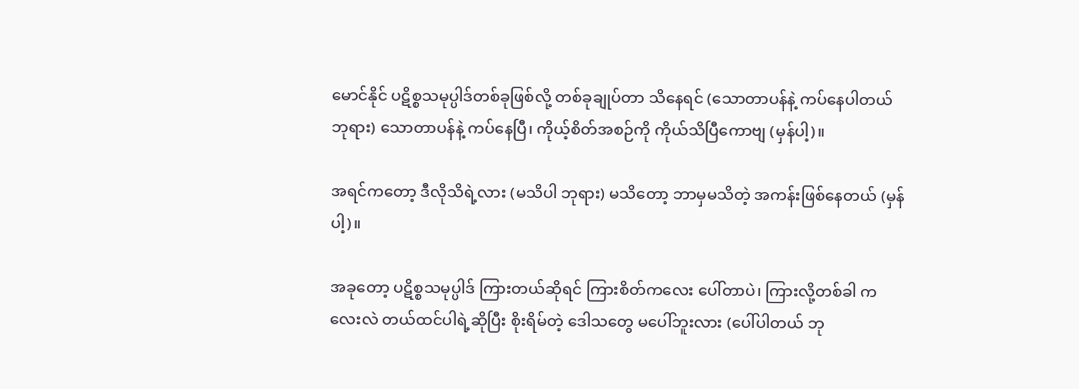မောင်နိုင် ပဋိစ္စသမုပ္ပါဒ်တစ်ခုဖြစ်လို့ တစ်ခုချုပ်တာ သိနေရင် (သောတာပန်နဲ့ ကပ်နေပါတယ် ဘုရား) သောတာပန်နဲ့ ကပ်နေပြီ၊ ကိုယ့်စိတ်အစဉ်ကို ကိုယ်သိပြီကောဗျ (မှန်ပါ့)။

အရင်ကတော့ ဒီလိုသိရဲ့လား (မသိပါ ဘုရား) မသိတော့ ဘာမှမသိတဲ့ အကန်းဖြစ်နေတယ် (မှန်ပါ့)။

အခုတော့ ပဋိစ္စသမုပ္ပါဒ် ကြားတယ်ဆိုရင် ကြားစိတ်ကလေး ပေါ်တာပဲ၊ ကြားလို့တစ်ခါ ကလေးလဲ တယ်ထင်ပါရဲ့ဆိုပြီး စိုးရိမ်တဲ့ ဒေါသတွေ မပေါ်ဘူးလား (ပေါ်ပါတယ် ဘု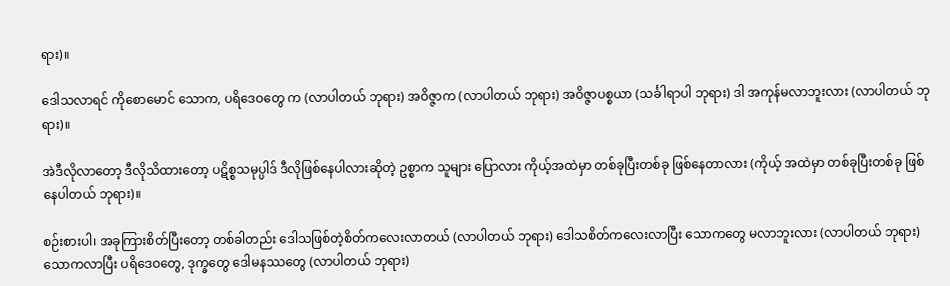ရား)။

ဒေါသလာရင် ကိုစောမောင် သောက, ပရိဒေဝတွေ က (လာပါတယ် ဘုရား) အဝိဇ္ဇာက (လာပါတယ် ဘုရား) အဝိဇ္ဇာပစ္စယာ (သင်္ခါရာပါ ဘုရား) ဒါ အကုန်မလာဘူးလား (လာပါတယ် ဘုရား)။

အဲဒီလိုလာတော့ ဒီလိုသိထားတော့ ပဋိစ္စသမုပ္ပါဒ် ဒီလိုဖြစ်နေပါလားဆိုတဲ့ ဥစ္စာက သူများ ပြောလား ကိုယ့်အထဲမှာ တစ်ခုပြီးတစ်ခု ဖြစ်နေတာလား (ကိုယ့် အထဲမှာ တစ်ခုပြီးတစ်ခု ဖြစ်နေပါတယ် ဘုရား)။

စဉ်းစားပါ၊ အခုကြားစိတ်ပြီးတော့ တစ်ခါတည်း ဒေါသဖြစ်တဲ့စိတ်ကလေးလာတယ် (လာပါတယ် ဘုရား) ဒေါသစိတ်ကလေးလာပြီး သောကတွေ မလာဘူးလား (လာပါတယ် ဘုရား) သောကလာပြီး ပရိဒေဝတွေ, ဒုက္ခတွေ ဒေါမနဿတွေ (လာပါတယ် ဘုရား)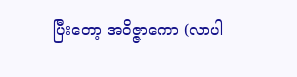ပြီးတော့ အဝိဇ္ဇာကော (လာပါ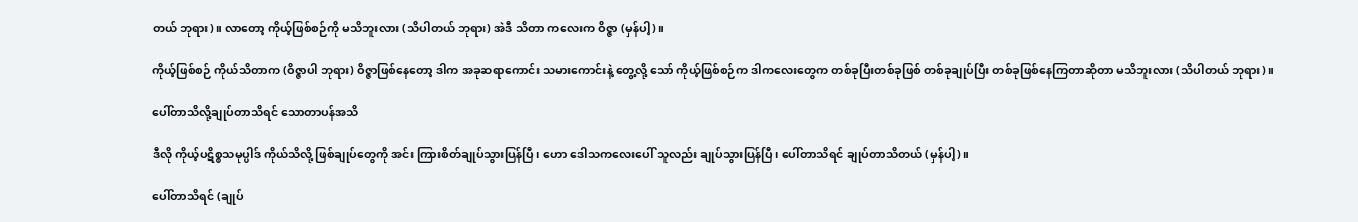တယ် ဘုရား)။ လာတော့ ကိုယ့်ဖြစ်စဉ်ကို မသိဘူးလား (သိပါတယ် ဘုရား) အဲဒီ သိတာ ကလေးက ဝိဇ္ဇာ (မှန်ပါ့)။

ကိုယ့်ဖြစ်စဉ် ကိုယ်သိတာက (ဝိဇ္ဇာပါ ဘုရား) ဝိဇ္ဇာဖြစ်နေတော့ ဒါက အခုဆရာကောင်း သမားကောင်းနဲ့ တွေ့လို့ သော် ကိုယ့်ဖြစ်စဉ်က ဒါကလေးတွေက တစ်ခုပြီးတစ်ခုဖြစ် တစ်ခုချုပ်ပြီး တစ်ခုဖြစ်နေကြတာဆိုတာ မသိဘူးလား (သိပါတယ် ဘုရား)။

ပေါ်တာသိလို့ချုပ်တာသိရင် သောတာပန်အသိ

ဒီလို ကိုယ့်ပဋိစ္စသမုပ္ပါဒ် ကိုယ်သိလို့ ဖြစ်ချုပ်တွေကို အင်း ကြားစိတ်ချုပ်သွားပြန်ပြီ၊ ဟော ဒေါသကလေးပေါ် သူလည်း ချုပ်သွားပြန်ပြီ၊ ပေါ်တာသိရင် ချုပ်တာသိတယ် (မှန်ပါ့)။

ပေါ်တာသိရင် (ချုပ်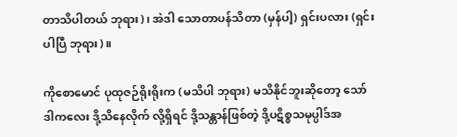တာသိပါတယ် ဘုရား)၊ အဲဒါ သောတာပန်သိတာ (မှန်ပါ့) ရှင်းပလား (ရှင်းပါပြီ ဘုရား)။

ကိုစောမောင် ပုထုဇဉ်ရိုးရိုးက (မသိပါ ဘုရား) မသိနိုင်ဘူးဆိုတော့ သော် ဒါကလေး ဒို့သိနေလိုက် လို့ရှိရင် ဒို့သန္တာန်ဖြစ်တဲ့ ဒို့ပဋိစ္စသမုပ္ပါဒ်အ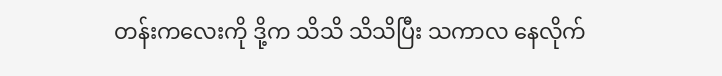တန်းကလေးကို ဒို့က သိသိ သိသိပြီး သကာလ နေလိုက်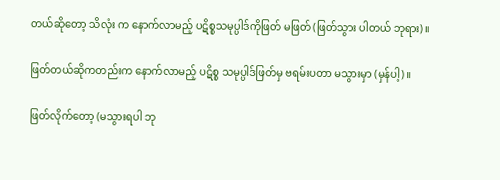တယ်ဆိုတော့ သိလုံး က နောက်လာမည့် ပဋိစ္စသမုပ္ပါဒ်ကိုဖြတ် မဖြတ် (ဖြတ်သွား ပါတယ် ဘုရား)။

ဖြတ်တယ်ဆိုကတည်းက နောက်လာမည့် ပဋိစ္စ သမုပ္ပါဒ်ဖြတ်မှ ဗရမ်းပတာ မသွားမှာ (မှန်ပါ့)။

ဖြတ်လိုက်တော့ (မသွားရပါ ဘု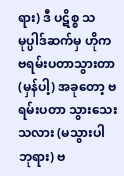ရား) ဒီ ပဋိစ္စ သမုပ္ပါဒ်ဆက်မှ ဟိုက ဗရမ်းပတာသွားတာ (မှန်ပါ့) အခုတော့ ဗရမ်းပတာ သွားသေးသလား (မသွားပါ ဘုရား) ဗ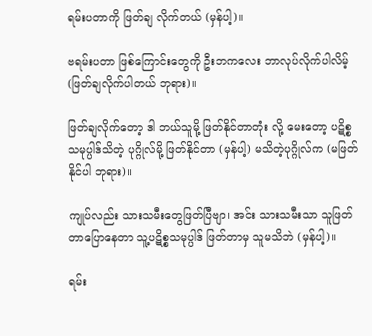ရမ်းပတာကို ဖြတ်ချ လိုက်တယ် (မှန်ပါ့)။

ဗရမ်းပတာ ဖြစ်ကြောင်းတွေကို ဦးဘကလေး ဘာလုပ်လိုက်ပါလိမ့် (ဖြတ်ချလိုက်ပါတယ် ဘုရား)။

ဖြတ်ချလိုက်တော့ ဒါ ဘယ်သူမို့ ဖြတ်နိုင်တာတုံး လို့ မေးတော့ ပဋိစ္စသမုပ္ပါဒ်သိတဲ့ ပုဂ္ဂိုလ်မို့ ဖြတ်နိုင်တာ (မှန်ပါ့) မသိတဲ့ပုဂ္ဂိုလ်က (မဖြတ်နိုင်ပါ ဘုရား)။

ကျုပ်လည်း သားသမီးတွေဖြတ်ပြီဗျာ၊ အင်း သားသမီးသာ သူဖြတ်တာပြောနေတာ သူ့ပဋိစ္စသမုပ္ပါဒ် ဖြတ်တာမှ သူမသိဘဲ (မှန်ပါ့)။

ရမ်း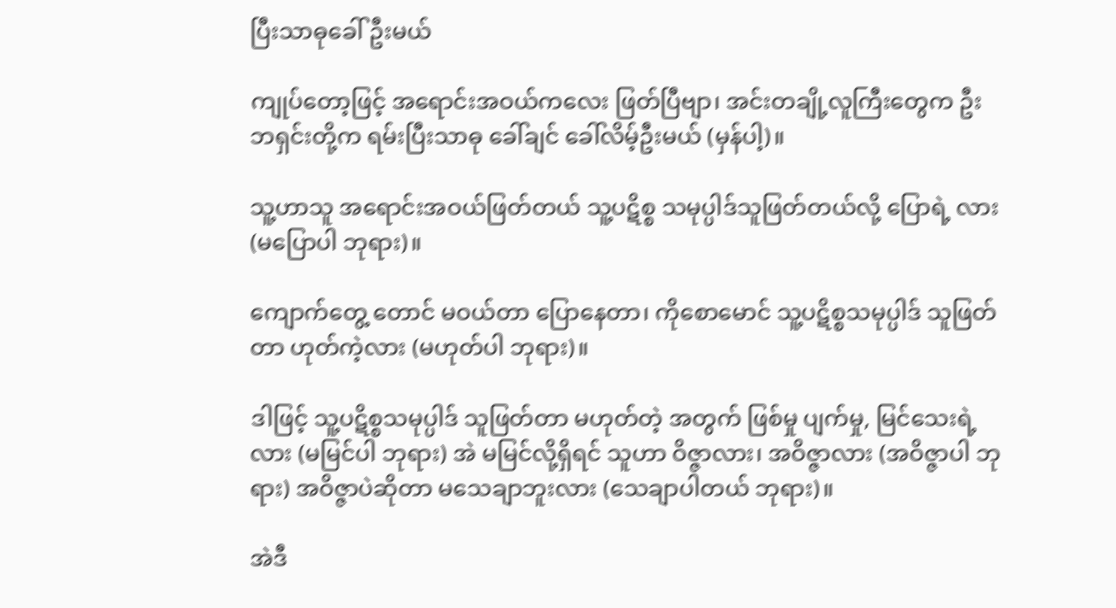ပြီးသာဓုခေါ်ဦးမယ်

ကျုပ်တော့ဖြင့် အရောင်းအဝယ်ကလေး ဖြတ်ပြီဗျာ၊ အင်းတချို့လူကြီးတွေက ဦးဘရှင်းတို့က ရမ်းပြီးသာဓု ခေါ်ချင် ခေါ်လိမ့်ဦးမယ် (မှန်ပါ့)။

သူ့ဟာသူ အရောင်းအဝယ်ဖြတ်တယ် သူ့ပဋိစ္စ သမုပ္ပါဒ်သူဖြတ်တယ်လို့ ပြောရဲ့ လား (မပြောပါ ဘုရား)။

ကျောက်တွေ့ တောင် မဝယ်တာ ပြောနေတာ၊ ကိုစောမောင် သူ့ပဋိစ္စသမုပ္ပါဒ် သူဖြတ်တာ ဟုတ်ကဲ့လား (မဟုတ်ပါ ဘုရား)။

ဒါဖြင့် သူ့ပဋိစ္စသမုပ္ပါဒ် သူဖြတ်တာ မဟုတ်တဲ့ အတွက် ဖြစ်မှု ပျက်မှု, မြင်သေးရဲ့ လား (မမြင်ပါ ဘုရား) အဲ မမြင်လို့ရှိရင် သူဟာ ဝိဇ္ဇာလား၊ အဝိဇ္ဇာလား (အဝိဇ္ဇာပါ ဘုရား) အဝိဇ္ဇာပဲဆိုတာ မသေချာဘူးလား (သေချာပါတယ် ဘုရား)။

အဲဒီ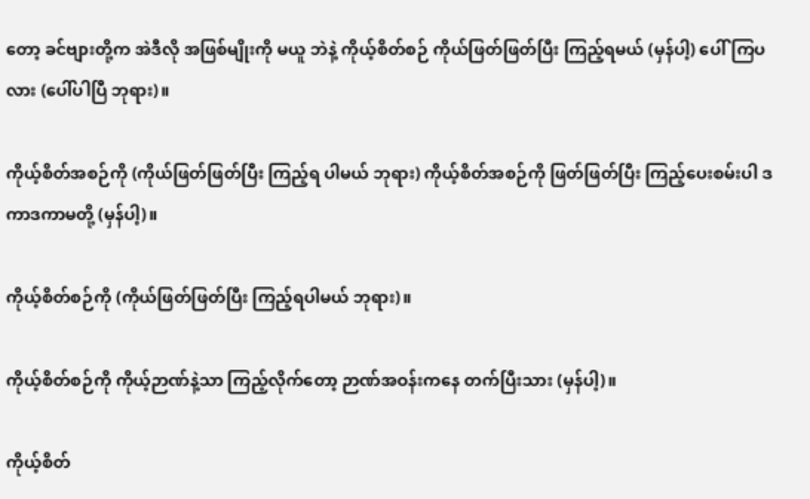တော့ ခင်ဗျားတို့က အဲဒီလို အဖြစ်မျိုးကို မယူ ဘဲနဲ့ ကိုယ့်စိတ်စဉ် ကိုယ်ဖြတ်ဖြတ်ပြီး ကြည့်ရမယ် (မှန်ပါ့) ပေါ်ကြပလား (ပေါ်ပါပြီ ဘုရား)။

ကိုယ့်စိတ်အစဉ်ကို (ကိုယ်ဖြတ်ဖြတ်ပြီး ကြည့်ရ ပါမယ် ဘုရား) ကိုယ့်စိတ်အစဉ်ကို ဖြတ်ဖြတ်ပြီး ကြည့်ပေးစမ်းပါ ဒကာဒကာမတို့ (မှန်ပါ့)။

ကိုယ့်စိတ်စဉ်ကို (ကိုယ်ဖြတ်ဖြတ်ပြီး ကြည့်ရပါမယ် ဘုရား)။

ကိုယ့်စိတ်စဉ်ကို ကိုယ့်ဉာဏ်နဲ့သာ ကြည့်လိုက်တော့ ဉာဏ်အဝန်းကနေ တက်ပြီးသား (မှန်ပါ့)။

ကိုယ့်စိတ်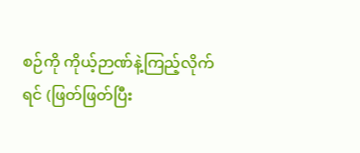စဉ်ကို ကိုယ့်ဉာဏ်နဲ့ကြည့်လိုက်ရင် (ဖြတ်ဖြတ်ပြီး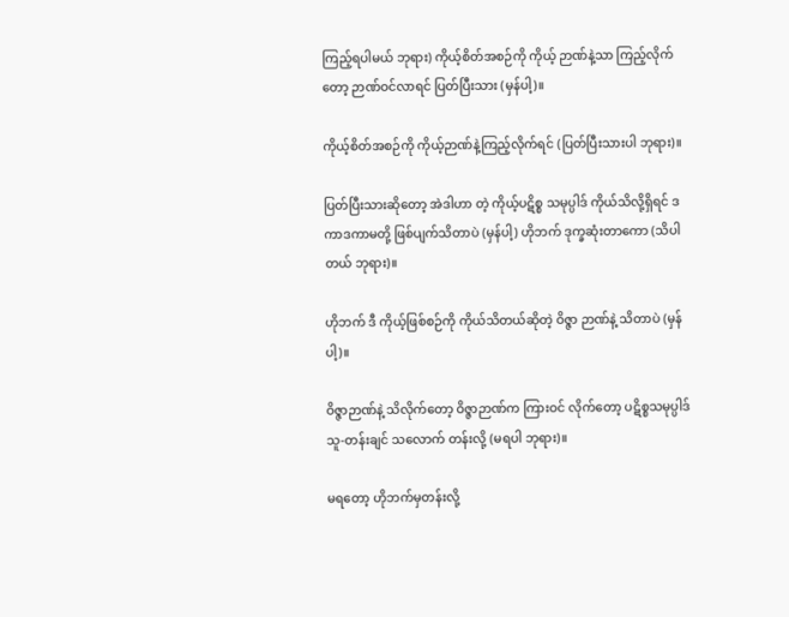ကြည့်ရပါမယ် ဘုရား) ကိုယ့်စိတ်အစဉ်ကို ကိုယ့် ဉာဏ်နဲ့သာ ကြည့်လိုက်တော့ ဉာဏ်ဝင်လာရင် ပြတ်ပြီးသား (မှန်ပါ့)။

ကိုယ့်စိတ်အစဉ်ကို ကိုယ့်ဉာဏ်နဲ့ကြည့်လိုက်ရင် (ပြတ်ပြီးသားပါ ဘုရား)။

ပြတ်ပြီးသားဆိုတော့ အဲဒါဟာ တဲ့ ကိုယ့်ပဋိစ္စ သမုပ္ပါဒ် ကိုယ်သိလို့ရှိရင် ဒကာဒကာမတို့ ဖြစ်ပျက်သိတာပဲ (မှန်ပါ့) ဟိုဘက် ဒုက္ခဆုံးတာကော (သိပါတယ် ဘုရား)။

ဟိုဘက် ဒီ ကိုယ့်ဖြစ်စဉ်ကို ကိုယ်သိတယ်ဆိုတဲ့ ဝိဇ္ဇာ ဉာဏ်နဲ့ သိတာပဲ (မှန်ပါ့)။

ဝိဇ္ဇာဉာဏ်နဲ့ သိလိုက်တော့ ဝိဇ္ဇာဉာဏ်က ကြားဝင် လိုက်တော့ ပဋိစ္စသမုပ္ပါဒ် သူ-တန်းချင် သလောက် တန်းလို့ (မရပါ ဘုရား)။

မရတော့ ဟိုဘက်မှတန်းလို့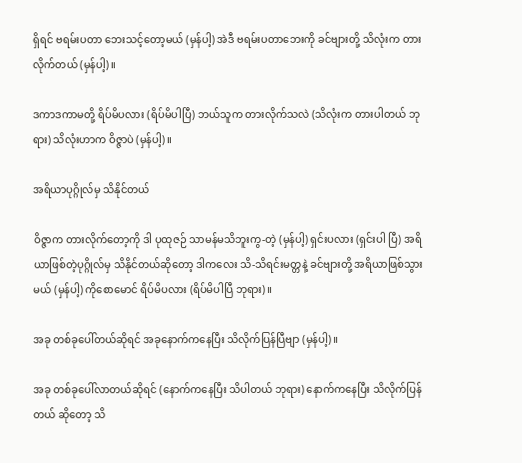ရှိရင် ဗရမ်းပတာ ဘေးသင့်တော့မယ် (မှန်ပါ့) အဲဒီ ဗရမ်းပတာဘေးကို ခင်ဗျားတို့ သိလုံးက တားလိုက်တယ် (မှန်ပါ့)။

ဒကာဒကာမတို့ ရိပ်မိပလား (ရိပ်မိပါပြီ) ဘယ်သူက တားလိုက်သလဲ (သိလုံးက တားပါတယ် ဘုရား) သိလုံးဟာက ဝိဇ္ဇာပဲ (မှန်ပါ့)။

အရိယာပုဂ္ဂိုလ်မှ သိနိုင်တယ်

ဝိဇ္ဇာက တားလိုက်တော့ကို ဒါ ပုထုဇဉ် သာမန်မသိဘူးကွ-တဲ့ (မှန်ပါ့) ရှင်းပလား (ရှင်းပါ ပြီ) အရိယာဖြစ်တဲ့ပုဂ္ဂိုလ်မှ သိနိုင်တယ်ဆိုတော့ ဒါကလေး သိ-သိရင်းမတ္တနဲ့ ခင်ဗျားတို့ အရိယာဖြစ်သွားမယ် (မှန်ပါ့) ကိုစောမောင် ရိပ်မိပလား (ရိပ်မိပါပြီ ဘုရား)။

အခု တစ်ခုပေါ်တယ်ဆိုရင် အခုနောက်ကနေပြီး သိလိုက်ပြန်ပြီဗျာ (မှန်ပါ့)။

အခု တစ်ခုပေါ်လာတယ်ဆိုရင် (နောက်ကနေပြီး သိပါတယ် ဘုရား) နောက်ကနေပြီး သိလိုက်ပြန်တယ် ဆိုတော့ သိ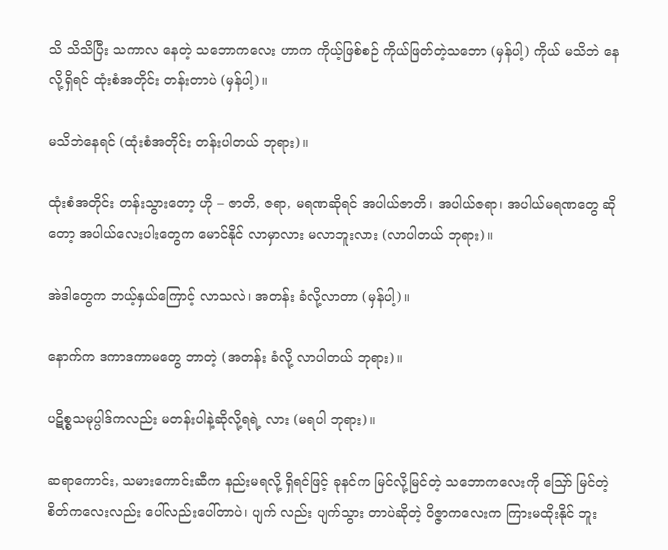သိ သိသိပြီး သကာလ နေတဲ့ သဘောကလေး ဟာက ကိုယ့်ဖြစ်စဉ် ကိုယ်ဖြတ်တဲ့သဘော (မှန်ပါ့) ကိုယ် မသိဘဲ နေလို့ရှိရင် ထုံးစံအတိုင်း တန်းတာပဲ (မှန်ပါ့)။

မသိဘဲနေရင် (ထုံးစံအတိုင်း တန်းပါတယ် ဘုရား)။

ထုံးစံအတိုင်း တန်းသွားတော့ ဟို – ဇာတိ, ဇရာ, မရဏဆိုရင် အပါယ်ဇာတိ၊ အပါယ်ဇရာ၊ အပါယ်မရဏတွေ ဆိုတော့ အပါယ်လေးပါးတွေက မောင်နိုင် လာမှာလား မလာဘူးလား (လာပါတယ် ဘုရား)။

အဲဒါတွေက ဘယ့်နှယ်ကြောင့် လာသလဲ၊ အတန်း ခံလို့လာတာ (မှန်ပါ့)။

နောက်က ဒကာဒကာမတွေ ဘာတဲ့ (အတန်း ခံလို့ လာပါတယ် ဘုရား)။

ပဋိစ္စသမုပ္ပါဒ်ကလည်း မတန်းပါနဲ့ဆိုလို့ရရဲ့ လား (မရပါ ဘုရား)။

ဆရာကောင်း, သမားကောင်းဆီက နည်းမရလို့ ရှိရင်ဖြင့် ခုနင်က မြင်လို့မြင်တဲ့ သဘောကလေးကို သြော် မြင်တဲ့စိတ်ကလေးလည်း ပေါ်လည်းပေါ်တာပဲ၊ ပျက် လည်း ပျက်သွား တာပဲဆိုတဲ့ ဝိဇ္ဇာကလေးက ကြားမထိုးနိုင် ဘူး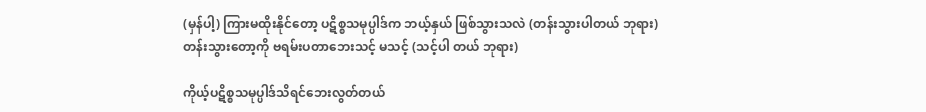(မှန်ပါ့) ကြားမထိုးနိုင်တော့ ပဋိစ္စသမုပ္ပါဒ်က ဘယ့်နှယ် ဖြစ်သွားသလဲ (တန်းသွားပါတယ် ဘုရား) တန်းသွားတော့ကို ဗရမ်းပတာဘေးသင့် မသင့် (သင့်ပါ တယ် ဘုရား)

ကိုယ့်ပဋိစ္စသမုပ္ပါဒ်သိရင်ဘေးလွတ်တယ်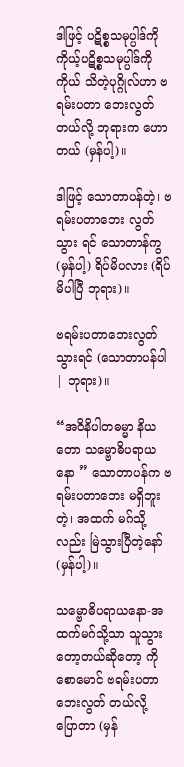ဒါဖြင့် ပဋိစ္စသမုပ္ပါဒ်ကို ကိုယ့်ပဋိစ္စသမုပ္ပါဒ်ကို ကိုယ် သိတဲ့ပုဂ္ဂိုလ်ဟာ ဗရမ်းပတာ ဘေးလွတ်တယ်လို့ ဘုရားက ဟောတယ် (မှန်ပါ့)။

ဒါဖြင့် သောတာပန်တဲ့၊ ဗရမ်းပတာဘေး လွတ်သွား ရင် သောတာန်ကွ (မှန်ပါ့) ရိပ်မိပလား (ရိပ်မိပါပြီ ဘုရား)။

ဗရမ်းပတာဘေးလွတ်သွားရင် (သောတာပန်ပါ | ဘုရား)။

“အဝိနိပါတဓမ္မာ နိယတော သမ္ဗောဓိပရာယနော ” သောတာပန်က ဗရမ်းပတာဘေး မရှိဘူးတဲ့၊ အထက် မဂ်သို့လည်း မြဲသွားပြီတဲ့နော် (မှန်ပါ့)။

သမ္ဗောဓိပရာယနော-အထက်မဂ်သို့သာ သူသွား တော့တယ်ဆိုတော့ ကိုစောမောင် ဗရမ်းပတာ ဘေးလွတ် တယ်လို့ ပြောတာ (မှန်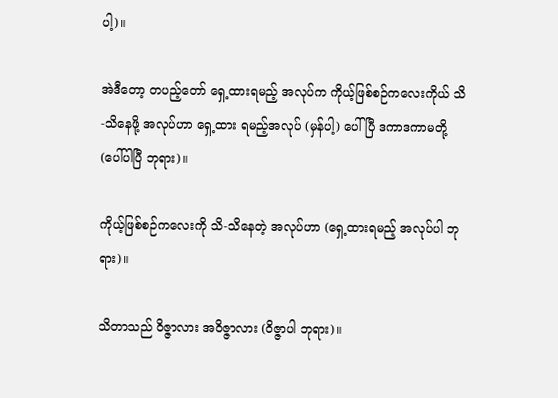ပါ့)။

အဲဒီတော့ တပည့်တော် ရှေ့ထားရမည့် အလုပ်က ကိုယ့်ဖြစ်စဉ်ကလေးကိုယ် သိ-သိနေဖို့ အလုပ်ဟာ ရှေ့ထား ရမည့်အလုပ် (မှန်ပါ့) ပေါ်ပြီ ဒကာဒကာမတို့ (ပေါ်ပါပြီ ဘုရား)။

ကိုယ့်ဖြစ်စဉ်ကလေးကို သိ-သိနေတဲ့ အလုပ်ဟာ (ရှေ့ထားရမည့် အလုပ်ပါ ဘုရား)။

သိတာသည် ဝိဇ္ဇာလား အဝိဇ္ဇာလား (ဝိဇ္ဇာပါ ဘုရား)။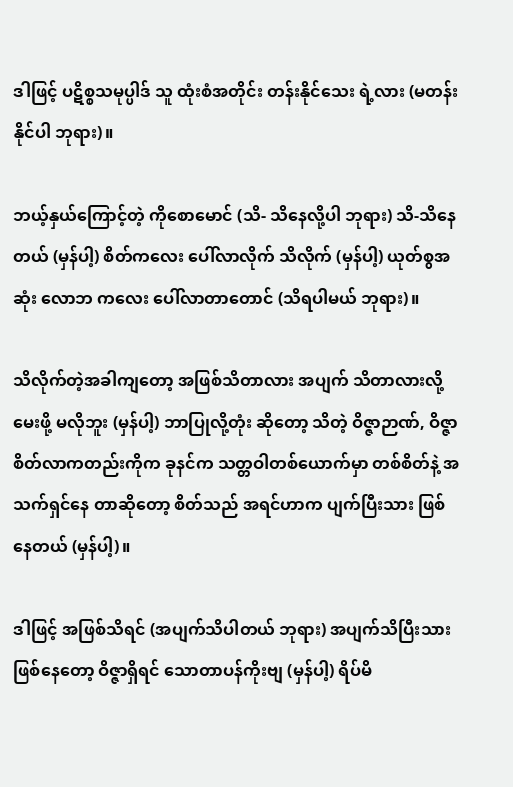ဒါဖြင့် ပဋိစ္စသမုပ္ပါဒ် သူ ထုံးစံအတိုင်း တန်းနိုင်သေး ရဲ့လား (မတန်းနိုင်ပါ ဘုရား)။

ဘယ့်နှယ်ကြောင့်တဲ့ ကိုစောမောင် (သိ- သိနေလို့ပါ ဘုရား) သိ-သိနေတယ် (မှန်ပါ့) စိတ်ကလေး ပေါ်လာလိုက် သိလိုက် (မှန်ပါ့) ယုတ်စွအဆုံး လောဘ ကလေး ပေါ်လာတာတောင် (သိရပါမယ် ဘုရား)။

သိလိုက်တဲ့အခါကျတော့ အဖြစ်သိတာလား အပျက် သိတာလားလို့ မေးဖို့ မလိုဘူး (မှန်ပါ့) ဘာပြုလို့တုံး ဆိုတော့ သိတဲ့ ဝိဇ္ဇာဉာဏ်, ဝိဇ္ဇာစိတ်လာကတည်းကိုက ခုနင်က သတ္တဝါတစ်ယောက်မှာ တစ်စိတ်နဲ့ အသက်ရှင်နေ တာဆိုတော့ စိတ်သည် အရင်ဟာက ပျက်ပြီးသား ဖြစ်နေတယ် (မှန်ပါ့)။

ဒါဖြင့် အဖြစ်သိရင် (အပျက်သိပါတယ် ဘုရား) အပျက်သိပြီးသား ဖြစ်နေတော့ ဝိဇ္ဇာရှိရင် သောတာပန်ကိုးဗျ (မှန်ပါ့) ရိပ်မိ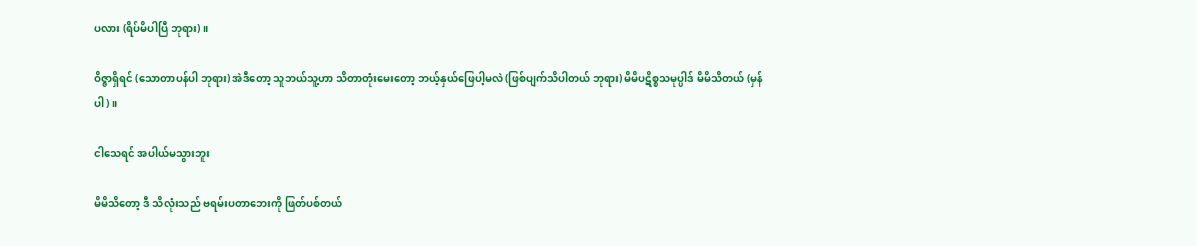ပလား (ရိပ်မိပါပြီ ဘုရား)။

ဝိဇ္ဇာရှိရင် (သောတာပန်ပါ ဘုရား) အဲဒီတော့ သူဘယ်သူ့ဟာ သိတာတုံးမေးတော့ ဘယ့်နှယ်ဖြေပါ့မလဲ (ဖြစ်ပျက်သိပါတယ် ဘုရား) မိမိပဋိစ္စသမုပ္ပါဒ် မိမိသိတယ် (မှန်ပါ)။

ငါသေရင် အပါယ်မသွားဘူး

မိမိသိတော့ ဒီ သိလုံးသည် ဗရမ်းပတာဘေးကို ဖြတ်ပစ်တယ်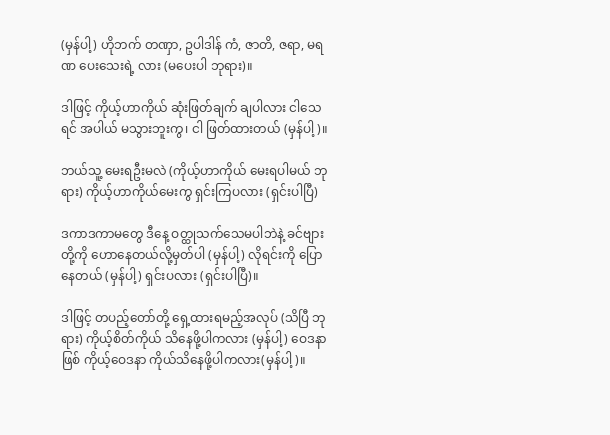(မှန်ပါ့) ဟိုဘက် တဏှာ, ဥပါဒါန် ကံ, ဇာတိ, ဇရာ, မရဏ ပေးသေးရဲ့ လား (မပေးပါ ဘုရား)။

ဒါဖြင့် ကိုယ့်ဟာကိုယ် ဆုံးဖြတ်ချက် ချပါလား ငါသေရင် အပါယ် မသွားဘူးကွ၊ ငါ ဖြတ်ထားတယ် (မှန်ပါ့)။

ဘယ်သူ့ မေးရဦးမလဲ (ကိုယ့်ဟာကိုယ် မေးရပါမယ် ဘုရား) ကိုယ့်ဟာကိုယ်မေးကွ ရှင်းကြပလား (ရှင်းပါပြီ)

ဒကာဒကာမတွေ ဒီနေ့ ဝတ္ထုသက်သေမပါဘဲနဲ့ ခင်ဗျားတို့ကို ဟောနေတယ်လို့မှတ်ပါ (မှန်ပါ့) လိုရင်းကို ပြောနေတယ် (မှန်ပါ့) ရှင်းပလား (ရှင်းပါပြီ)။

ဒါဖြင့် တပည့်တော်တို့ ရှေ့ထားရမည့်အလုပ် (သိပြီ ဘုရား) ကိုယ့်စိတ်ကိုယ် သိနေဖို့ပါကလား (မှန်ပါ့) ဝေဒနာဖြစ် ကိုယ့်ဝေဒနာ ကိုယ်သိနေဖို့ပါကလား(မှန်ပါ့)။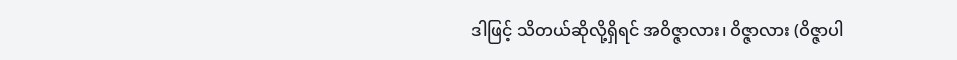ဒါဖြင့် သိတယ်ဆိုလို့ရှိရင် အဝိဇ္ဇာလား၊ ဝိဇ္ဇာလား (ဝိဇ္ဇာပါ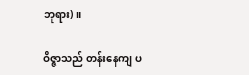ဘုရား)။

ဝိဇ္ဇာသည် တန်းနေကျ ပ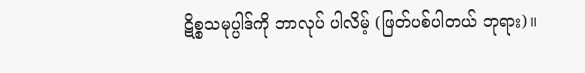ဋိစ္စသမုပ္ပါဒ်ကို ဘာလုပ် ပါလိမ့် (ဖြတ်ပစ်ပါတယ် ဘုရား)။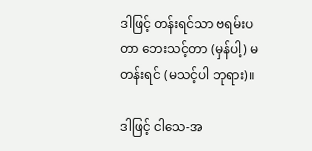ဒါဖြင့် တန်းရင်သာ ဗရမ်းပတာ ဘေးသင့်တာ (မှန်ပါ့) မတန်းရင် (မသင့်ပါ ဘုရား)။

ဒါဖြင့် ငါသေ-အ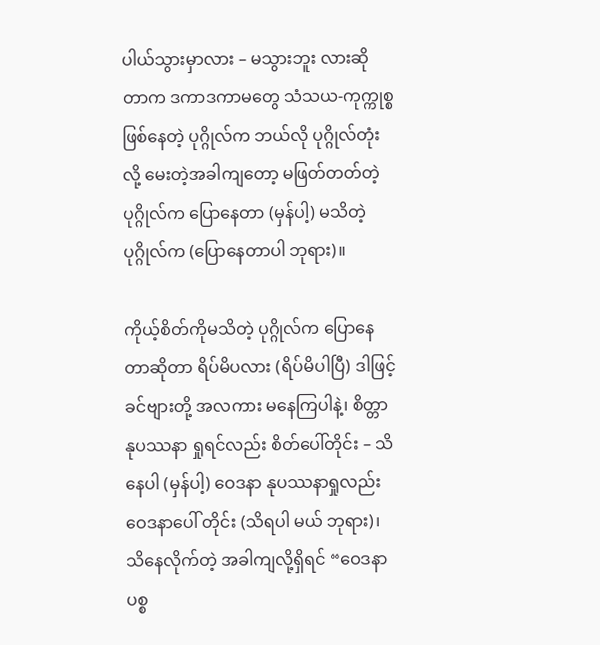ပါယ်သွားမှာလား – မသွားဘူး လားဆိုတာက ဒကာဒကာမတွေ သံသယ-ကုက္ကုစ္စ ဖြစ်နေတဲ့ ပုဂ္ဂိုလ်က ဘယ်လို ပုဂ္ဂိုလ်တုံး လို့ မေးတဲ့အခါကျတော့ မဖြတ်တတ်တဲ့ ပုဂ္ဂိုလ်က ပြောနေတာ (မှန်ပါ့) မသိတဲ့ ပုဂ္ဂိုလ်က (ပြောနေတာပါ ဘုရား)။

ကိုယ့်စိတ်ကိုမသိတဲ့ ပုဂ္ဂိုလ်က ပြောနေတာဆိုတာ ရိပ်မိပလား (ရိပ်မိပါပြီ) ဒါဖြင့် ခင်ဗျားတို့ အလကား မနေကြပါနဲ့၊ စိတ္တာနုပဿနာ ရှုရင်လည်း စိတ်ပေါ်တိုင်း – သိနေပါ (မှန်ပါ့) ဝေဒနာ နုပဿနာရှုလည်း ဝေဒနာပေါ် တိုင်း (သိရပါ မယ် ဘုရား)၊ သိနေလိုက်တဲ့ အခါကျလို့ရှိရင် “ဝေဒနာပစ္စ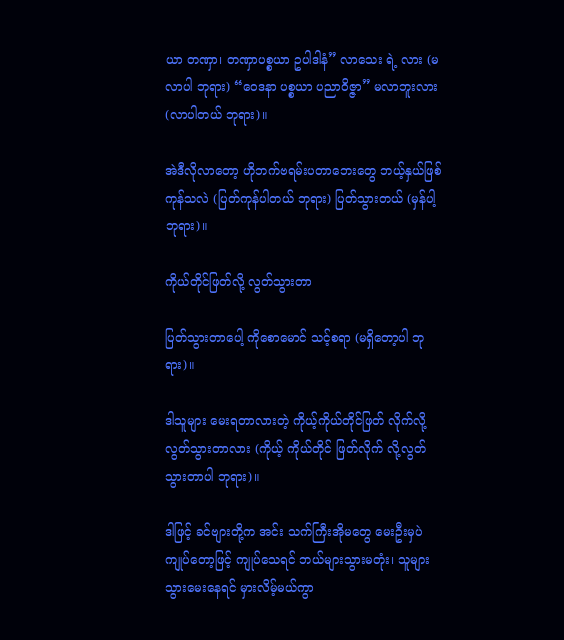ယာ တဏှာ၊ တဏှာပစ္စယာ ဥပါဒါနံ” လာသေး ရဲ့ လား (မလာပါ ဘုရား) “ဝေဒနာ ပစ္စယာ ပညာဝိဇ္ဇာ” မလာဘူးလား (လာပါတယ် ဘုရား)။

အဲဒီလိုလာတော့ ဟိုဘက်ဗရမ်းပတာဘေးတွေ ဘယ့်နှယ်ဖြစ်ကုန်သလဲ (ပြတ်ကုန်ပါတယ် ဘုရား) ပြတ်သွားတယ် (မှန်ပါ့ ဘုရား)။

ကိုယ်တိုင်ဖြတ်လို့ လွတ်သွားတာ

ပြတ်သွားတာပေါ့ ကိုစောမောင် သင့်စရာ (မရှိတော့ပါ ဘုရား)။

ဒါသူများ မေးရတာလားတဲ့ ကိုယ့်ကိုယ်တိုင်ဖြတ် လိုက်လို့ လွတ်သွားတာလား (ကိုယ့် ကိုယ်တိုင် ဖြတ်လိုက် လို့လွတ်သွားတာပါ ဘုရား)။

ဒါဖြင့် ခင်ဗျားတို့က အင်း သက်ကြီးအိုမတွေ မေးဦးမှပဲ ကျုပ်တော့ဖြင့် ကျုပ်သေရင် ဘယ်များသွားမတုံး၊ သူများသွားမေးနေရင် မှားလိမ့်မယ်ကွာ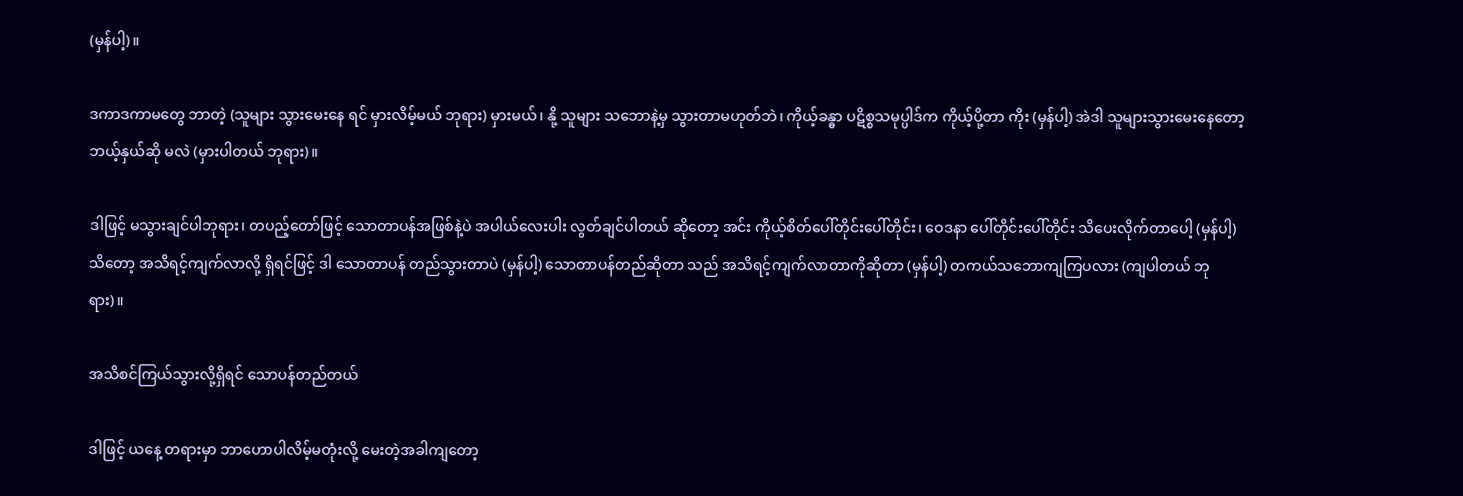(မှန်ပါ့)။

ဒကာဒကာမတွေ ဘာတဲ့ (သူများ သွားမေးနေ ရင် မှားလိမ့်မယ် ဘုရား) မှားမယ်၊ နို့ သူများ သဘောနဲ့မှ သွားတာမဟုတ်ဘဲ၊ ကိုယ့်ခန္ဓာ ပဋိစ္စသမုပ္ပါဒ်က ကိုယ့်ပို့တာ ကိုး (မှန်ပါ့) အဲဒါ သူများသွားမေးနေတော့ ဘယ့်နှယ်ဆို မလဲ (မှားပါတယ် ဘုရား)။

ဒါဖြင့် မသွားချင်ပါဘုရား၊ တပည့်တော်ဖြင့် သောတာပန်အဖြစ်နဲ့ပဲ အပါယ်လေးပါး လွတ်ချင်ပါတယ် ဆိုတော့ အင်း ကိုယ့်စိတ်ပေါ်တိုင်းပေါ်တိုင်း၊ ဝေဒနာ ပေါ်တိုင်းပေါ်တိုင်း သိပေးလိုက်တာပေါ့ (မှန်ပါ့) သိတော့ အသိရင့်ကျက်လာလို့ ရှိရင်ဖြင့် ဒါ သောတာပန် တည်သွားတာပဲ (မှန်ပါ့) သောတာပန်တည်ဆိုတာ သည် အသိရင့်ကျက်လာတာကိုဆိုတာ (မှန်ပါ့) တကယ်သဘောကျကြပလား (ကျပါတယ် ဘုရား)။

အသိစင်ကြယ်သွားလို့ရှိရင် သောပန်တည်တယ်

ဒါဖြင့် ယနေ့ တရားမှာ ဘာဟောပါလိမ့်မတုံးလို့ မေးတဲ့အခါကျတော့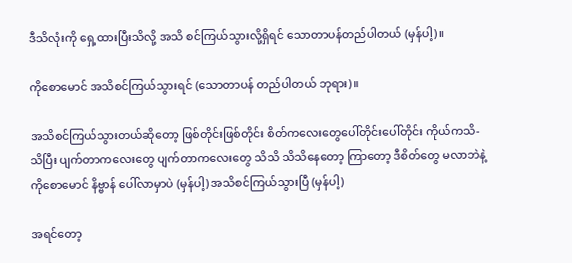ဒီသိလုံးကို ရှေ့ထားပြီးသိလို့ အသိ စင်ကြယ်သွားလို့ရှိရင် သောတာပန်တည်ပါတယ် (မှန်ပါ့)။

ကိုစောမောင် အသိစင်ကြယ်သွားရင် (သောတာပန် တည်ပါတယ် ဘုရား)။

အသိစင်ကြယ်သွားတယ်ဆိုတော့ ဖြစ်တိုင်းဖြစ်တိုင်း စိတ်ကလေးတွေပေါ်တိုင်းပေါ်တိုင်း ကိုယ်ကသိ-သိပြီး ပျက်တာကလေးတွေ ပျက်တာကလေးတွေ သိသိ သိသိနေတော့ ကြာတော့ ဒီစိတ်တွေ မလာဘဲနဲ့ ကိုစောမောင် နိဗ္ဗာန် ပေါ်လာမှာပဲ (မှန်ပါ့) အသိစင်ကြယ်သွားပြီ (မှန်ပါ့)

အရင်တော့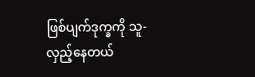ဖြစ်ပျက်ဒုက္ခကို သူ-လှည့်နေတယ်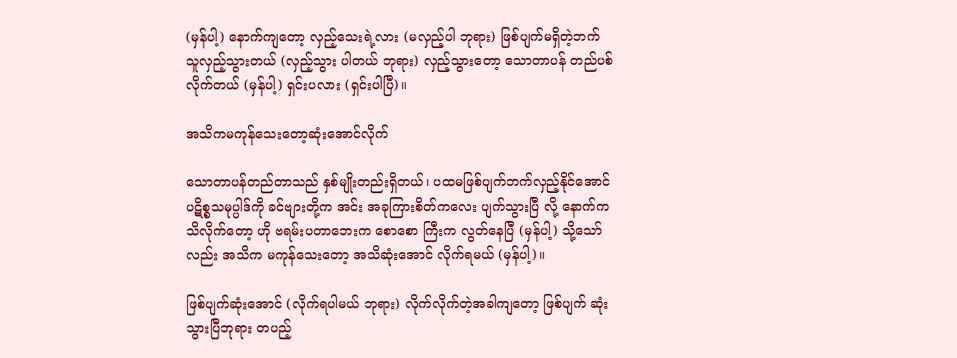(မှန်ပါ့) နောက်ကျတော့ လှည့်သေးရဲ့လား (မလှည့်ပါ ဘုရား) ဖြစ်ပျက်မရှိတဲ့ဘက် သူလှည့်သွားတယ် (လှည့်သွား ပါတယ် ဘုရား) လှည့်သွားတော့ သောတာပန် တည်ပစ် လိုက်တယ် (မှန်ပါ့) ရှင်းပလား (ရှင်းပါပြီ)။

အသိကမကုန်သေးတော့ဆုံးအောင်လိုက်

သောတာပန်တည်တာသည် နှစ်မျိုးတည်းရှိတယ်၊ ပထမဖြစ်ပျက်ဘက်လှည့်နိုင်အောင် ပဋိစ္စသမုပ္ပါဒ်ကို ခင်ဗျားတို့က အင်း အခုကြားစိတ်ကလေး ပျက်သွားပြီ လို့ နောက်ကသိလိုက်တော့ ဟို ဗရမ်းပတာဘေးက စောစော ကြီးက လွတ်နေပြီ (မှန်ပါ့) သို့သော်လည်း အသိက မကုန်သေးတော့ အသိဆုံးအောင် လိုက်ရမယ် (မှန်ပါ့)။

ဖြစ်ပျက်ဆုံးအောင် (လိုက်ရပါမယ် ဘုရား) လိုက်လိုက်တဲ့အခါကျတော့ ဖြစ်ပျက် ဆုံးသွားပြီဘုရား တပည့်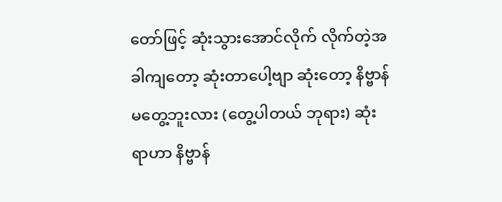တော်ဖြင့် ဆုံးသွားအောင်လိုက် လိုက်တဲ့အခါကျတော့ ဆုံးတာပေါ့ဗျာ ဆုံးတော့ နိဗ္ဗာန်မတွေ့ဘူးလား (တွေ့ပါတယ် ဘုရား) ဆုံးရာဟာ နိဗ္ဗာန်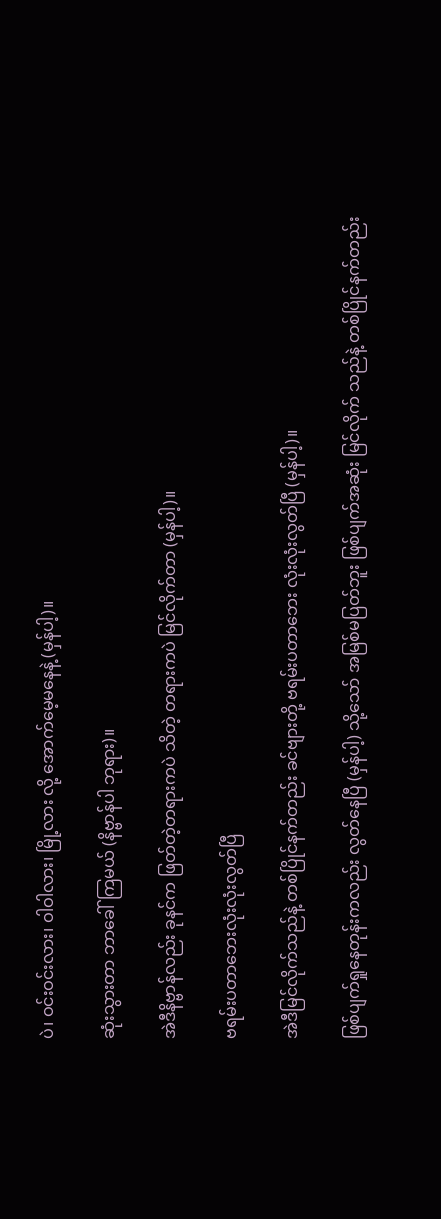ပဲ၊ ဝင်းဝင်းလား၊ ဝါဝါလား၊ မြို့လား လို့ အောက်မေ့မနေနဲ့ (မှန်ပါ့)။

ဆုံးသွားတာ ဘာခေါ်ကြမယ် (နိဗ္ဗာန်ပါ ဘုရား)။

အဲဒီနိဗ္ဗာန်လည်း ခုနင်က ဖြတ်တဲ့တရားကပဲ သိတဲ့ တရားကပဲ မြင်လိုက်တာ (မှန်ပါ့)။

ဗရမ်းပတာဘေးလုံးလုံးလွတ်ပြီ

အဲဒီမြင်လိုက်သည်နဲ့ တစ်ပြိုင်နက်တည်း ခင်ဗျားတို့ ဗရမ်းပတာဘေး လုံးလုံးလွတ်ပြီ (မှန်ပါ့)။

ဖြစ်ပျက်ရှုနေတုန်းကလည်း လွတ်နေပြီ (မှန်ပါ့) သို့သော် အမြစ်မပြတ်ဘူး ဖြစ်ပျက်အဆုံး မြင်လိုက် သည်နဲ့ တစ်ပြိုင်နက်တည်း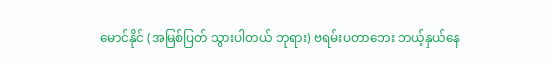မောင်နိုင် (အမြစ်ပြတ် သွားပါတယ် ဘုရား) ဗရမ်းပတာဘေး ဘယ့်နှယ်နေ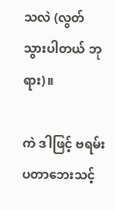သလဲ (လွတ်သွားပါတယ် ဘုရား)။

ကဲ ဒါဖြင့် ဗရမ်းပတာဘေးသင့်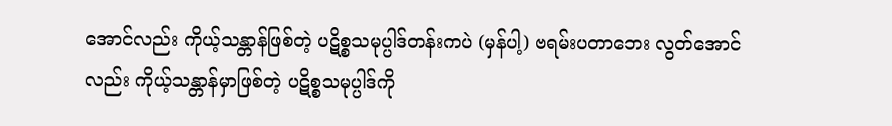အောင်လည်း ကိုယ့်သန္တာန်ဖြစ်တဲ့ ပဋိစ္စသမုပ္ပါဒ်တန်းကပဲ (မှန်ပါ့) ဗရမ်းပတာဘေး လွတ်အောင်လည်း ကိုယ့်သန္တာန်မှာဖြစ်တဲ့ ပဋိစ္စသမုပ္ပါဒ်ကို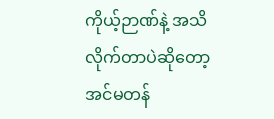ကိုယ့်ဉာဏ်နဲ့ အသိလိုက်တာပဲဆိုတော့ အင်မတန်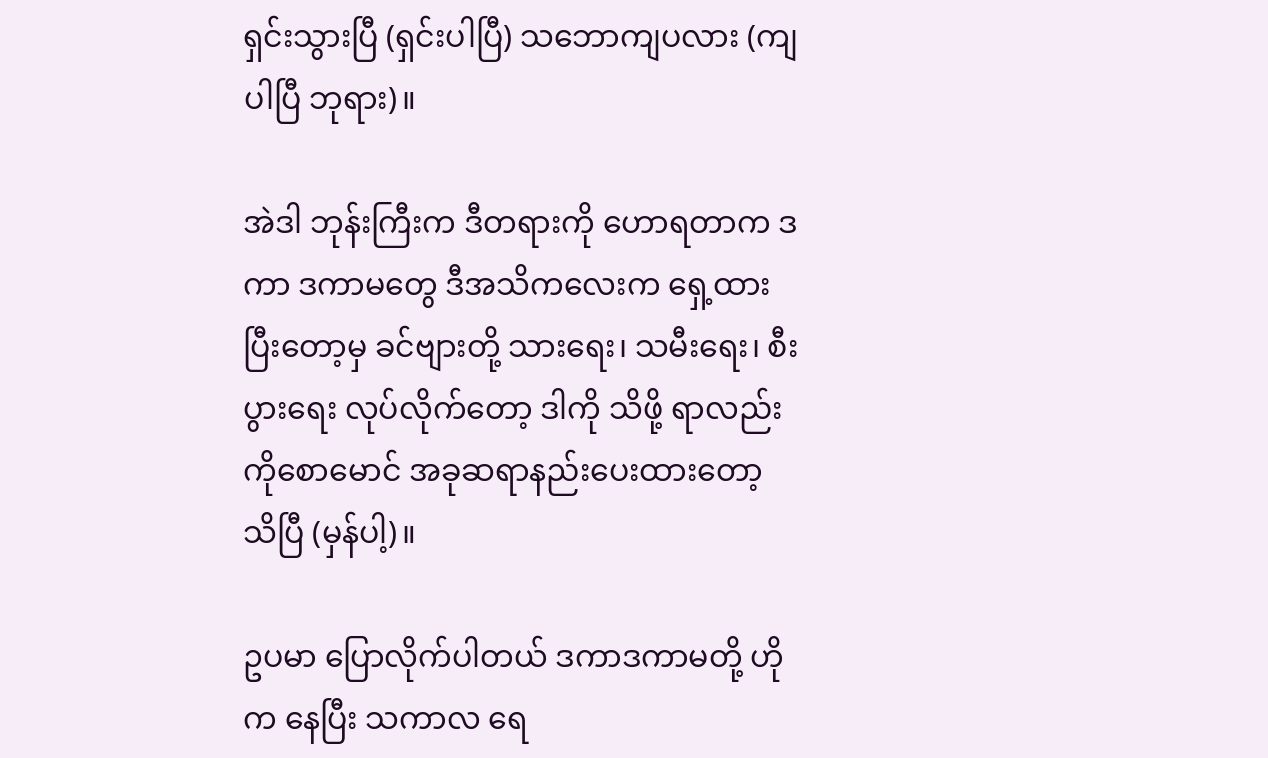ရှင်းသွားပြီ (ရှင်းပါပြီ) သဘောကျပလား (ကျပါပြီ ဘုရား)။

အဲဒါ ဘုန်းကြီးက ဒီတရားကို ဟောရတာက ဒကာ ဒကာမတွေ ဒီအသိကလေးက ရှေ့ထားပြီးတော့မှ ခင်ဗျားတို့ သားရေး၊ သမီးရေး၊ စီးပွားရေး လုပ်လိုက်တော့ ဒါကို သိဖို့ ရာလည်း ကိုစောမောင် အခုဆရာနည်းပေးထားတော့ သိပြီ (မှန်ပါ့)။

ဥပမာ ပြောလိုက်ပါတယ် ဒကာဒကာမတို့ ဟိုက နေပြီး သကာလ ရေ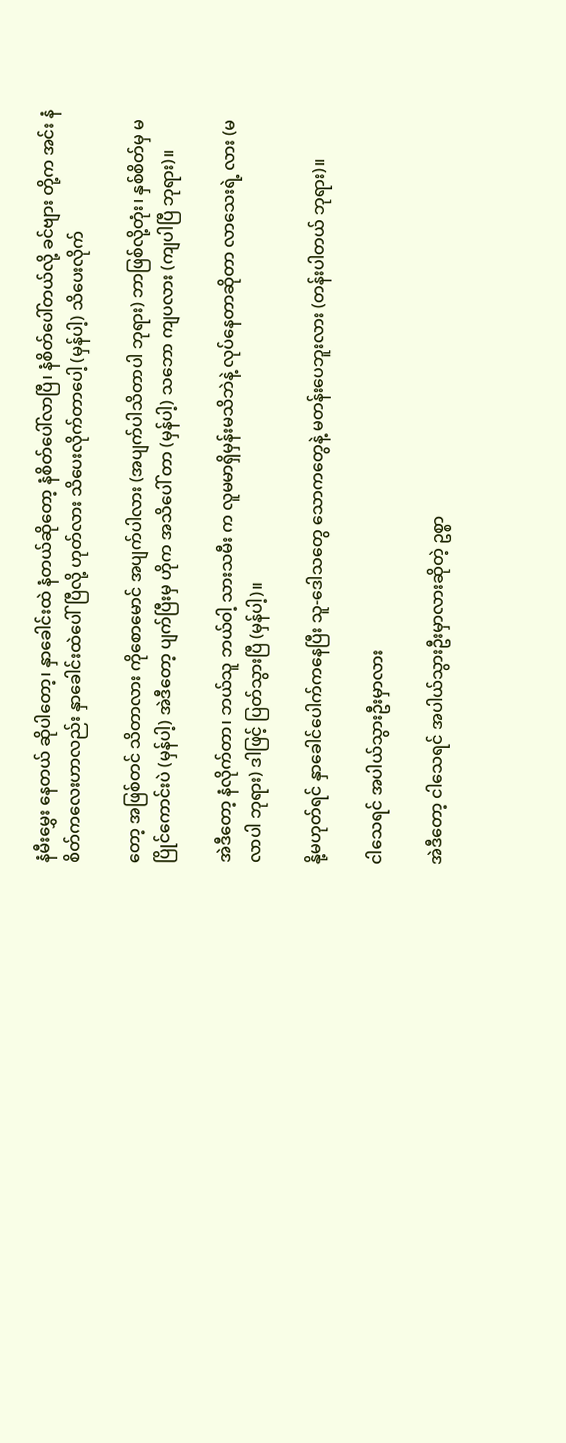နံမီးမွှေး နေတယ် ဆိုပါတော့၊ နှာခေါင်းထဲ နံတယ်ဆိုတော့ နံစိတ်ပေါ်လာပြီ၊ နံစိတ်ပေါ်တယ်လို့ ခင်ဗျား တို့က အင်း နံစိတ်ကလေးဟာလည်း နှာခေါင်းထဲပေါ်ပြီလို့ ဟုတ်လား သိပေးလိုက်တာပေါ့ (မှန်ပါ့) သိပေးလိုက်

တော့ အဖြစ်တင် သိတာလား ကိုစောမောင် အပျက်ပါလား (အပျက်ပါသိတာပါ ဘုရား) ဘာဖြစ်လို့တုံး၊ နှစ်စိတ်မှ မပြိုင်ကောင်းပဲ (မှန်ပါ့) အဲဒီတော့ ပျက်ပြီးမှ ဟိုက အသိပေါ် တာ (မှန်ပါ့) သဘော ကျပလား (ကျပါပြီ ဘုရား)။

အဲဒီတော့ နံလိုက်တာ၊ ဘယ်သူ ဘယ်ဝါ့ သားသမီး က လူမမာရှိမှန်းမသိဘဲနဲ့ လုပ်နေတာဆိုတာ လာသေးရဲ့ လား (မလာပါ ဘုရား) ဒါဖြင့် ပြတ်သွားပြီ (မှန်ပါ့)။

နို့မဟုတ်ရင် နှာခေါင်ပေါက်ကနေပြီး သူ-ဒေါသတွေ သောကတွေနဲ့ မတန်းပေဘူးလား (တန်းပါတယ် ဘုရား)။

ငါသေရင် အပါယ်သွားဦးမှာလား

အဲဒီတော့ ငါသေရင် အပါယ်သွားဦးမှာလားဆိုတဲ့ ဥစ္စာ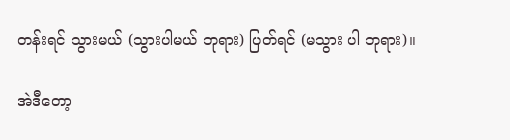တန်းရင် သွားမယ် (သွားပါမယ် ဘုရား) ပြတ်ရင် (မသွား ပါ ဘုရား)။

အဲဒီတော့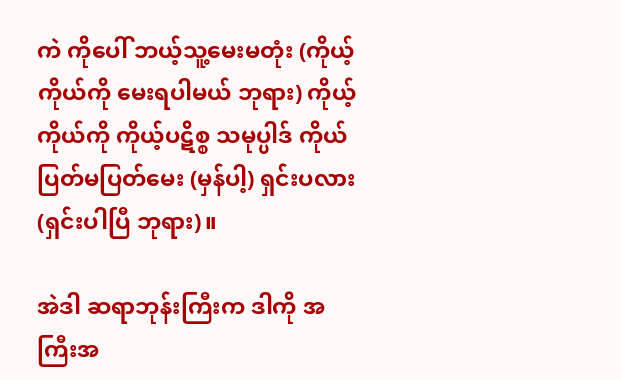ကဲ ကိုပေါ် ဘယ့်သူ့မေးမတုံး (ကိုယ့် ကိုယ်ကို မေးရပါမယ် ဘုရား) ကိုယ့်ကိုယ်ကို ကိုယ့်ပဋိစ္စ သမုပ္ပါဒ် ကိုယ်ပြတ်မပြတ်မေး (မှန်ပါ့) ရှင်းပလား (ရှင်းပါပြီ ဘုရား)။

အဲဒါ ဆရာဘုန်းကြီးက ဒါကို အကြီးအ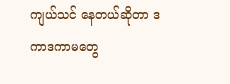ကျယ်သင် နေတယ်ဆိုတာ ဒကာဒကာမတွေ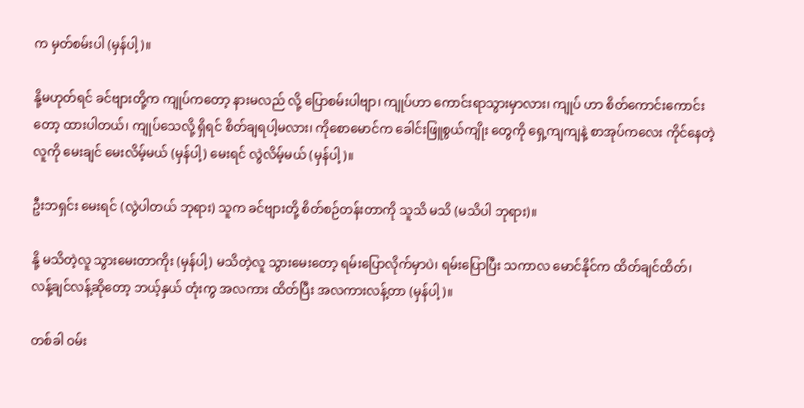က မှတ်စမ်းပါ (မှန်ပါ့)။

နို့မဟုတ်ရင် ခင်ဗျားတို့က ကျုပ်ကတော့ နားမလည် လို့ ပြောစမ်းပါဗျာ၊ ကျုပ်ဟာ ကောင်းရာသွားမှာလား၊ ကျုပ် ဟာ စိတ်ကောင်းကောင်းတော့ ထားပါတယ်၊ ကျုပ်သေလို့ ရှိရင် စိတ်ချရပါ့မလား၊ ကိုစောမောင်က ခေါင်းဖြူစွယ်ကျိုး တွေကို ရှေ့ကျကျနဲ့ စာအုပ်ကလေး ကိုင်နေတဲ့လူကို မေးချင် မေးလိမ့်မယ် (မှန်ပါ့) မေးရင် လွဲလိမ့်မယ် (မှန်ပါ့)။

ဦးဘရှင်း မေးရင် (လွဲပါတယ် ဘုရား) သူက ခင်ဗျားတို့ စိတ်စဉ်တန်းတာကို သူသိ မသိ (မသိပါ ဘုရား)။

နို့ မသိတဲ့လူ သွားမေးတာကိုး (မှန်ပါ့) မသိတဲ့လူ သွားမေးတော့ ရမ်းပြောလိုက်မှာပဲ၊ ရမ်းပြောပြီး သကာလ မောင်နိုင်က ထိတ်ချင်ထိတ်၊ လန့်ချင်လန့်ဆိုတော့ ဘယ့်နှယ် တုံးကွ အလကား ထိတ်ပြီး အလကားလန့်တာ (မှန်ပါ့)။

တစ်ခါ ဝမ်း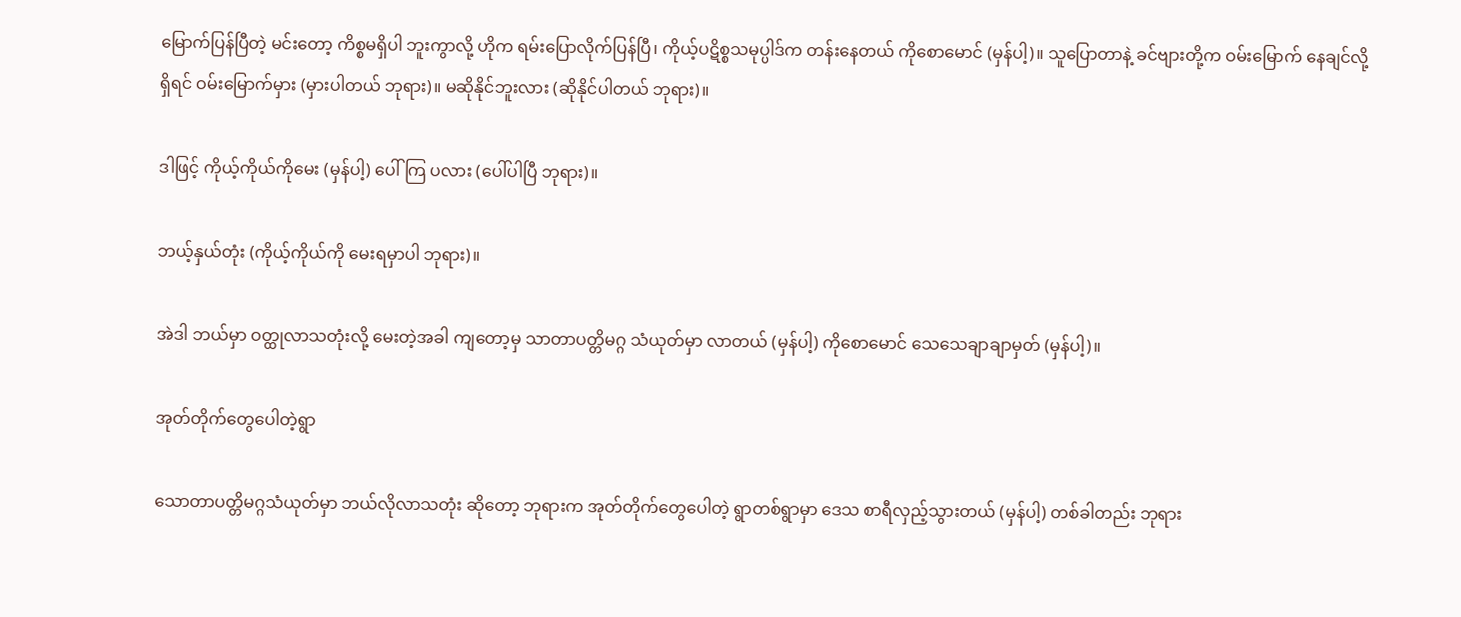မြောက်ပြန်ပြီတဲ့ မင်းတော့ ကိစ္စမရှိပါ ဘူးကွာလို့ ဟိုက ရမ်းပြောလိုက်ပြန်ပြီ၊ ကိုယ့်ပဋိစ္စသမုပ္ပါဒ်က တန်းနေတယ် ကိုစောမောင် (မှန်ပါ့)။ သူပြောတာနဲ့ ခင်ဗျားတို့က ဝမ်းမြောက် နေချင်လို့ရှိရင် ဝမ်းမြောက်မှား (မှားပါတယ် ဘုရား)။ မဆိုနိုင်ဘူးလား (ဆိုနိုင်ပါတယ် ဘုရား)။

ဒါဖြင့် ကိုယ့်ကိုယ်ကိုမေး (မှန်ပါ့) ပေါ်ကြ ပလား (ပေါ်ပါပြီ ဘုရား)။

ဘယ့်နှယ်တုံး (ကိုယ့်ကိုယ်ကို မေးရမှာပါ ဘုရား)။

အဲဒါ ဘယ်မှာ ဝတ္ထုလာသတုံးလို့ မေးတဲ့အခါ ကျတော့မှ သာတာပတ္တိမဂ္ဂ သံယုတ်မှာ လာတယ် (မှန်ပါ့) ကိုစောမောင် သေသေချာချာမှတ် (မှန်ပါ့)။

အုတ်တိုက်တွေပေါတဲ့ရွာ

သောတာပတ္တိမဂ္ဂသံယုတ်မှာ ဘယ်လိုလာသတုံး ဆိုတော့ ဘုရားက အုတ်တိုက်တွေပေါတဲ့ ရွာတစ်ရွာမှာ ဒေသ စာရီလှည့်သွားတယ် (မှန်ပါ့) တစ်ခါတည်း ဘုရား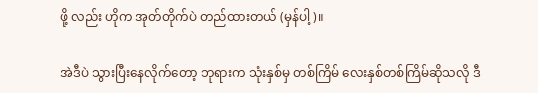ဖို့ လည်း ဟိုက အုတ်တိုက်ပဲ တည်ထားတယ် (မှန်ပါ့)။

အဲဒီပဲ သွားပြီးနေလိုက်တော့ ဘုရားက သုံးနှစ်မှ တစ်ကြိမ် လေးနှစ်တစ်ကြိမ်ဆိုသလို ဒီ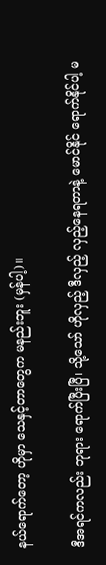နယ်ရောက်တော့ ဟိုမှာ သေနှင့်တာတွေက မနည်းဘူး (မှန်ပါ့)။

ဒီအရင်ကလည်း ဘုရား ရောက်ပြီးပြီ၊ သို့သော် ဟိုလှည့် ဒီလှည့် လှည့်နေရတာနဲ့ မောင်နိုင် ရောက်နိုင်ပါ့ မ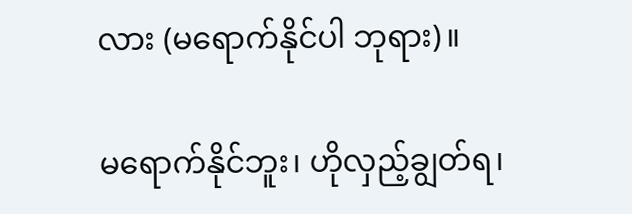လား (မရောက်နိုင်ပါ ဘုရား)။

မရောက်နိုင်ဘူး၊ ဟိုလှည့်ချွတ်ရ၊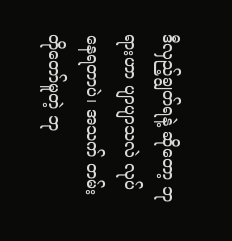ဒီလှည့်ချွတ်ရနဲ့ ဆိုတော့ ဘုရားဟာ ပျာပျာသလဲ လုပ်နေရတာပဲ၊ အသက် တမ်းတိုတော်မူတဲ့ ဘု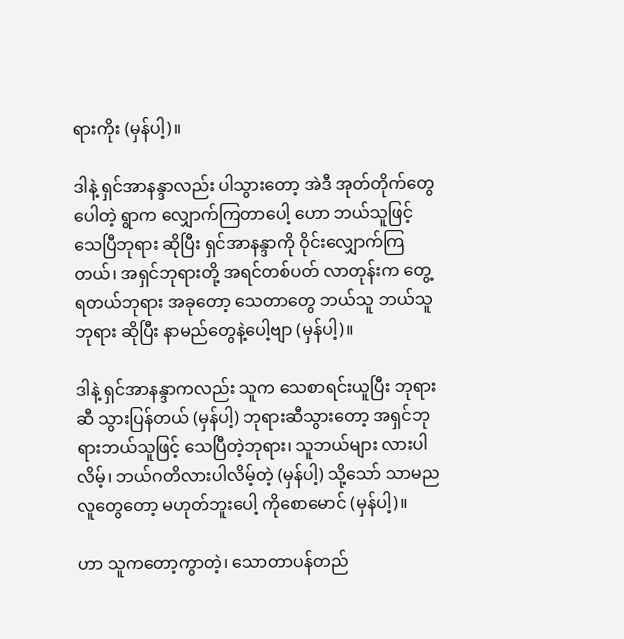ရားကိုး (မှန်ပါ့)။

ဒါနဲ့ ရှင်အာနန္ဒာလည်း ပါသွားတော့ အဲဒီ အုတ်တိုက်တွေပေါတဲ့ ရွာက လျှောက်ကြတာပေါ့ ဟော ဘယ်သူဖြင့် သေပြီဘုရား ဆိုပြီး ရှင်အာနန္ဒာကို ဝိုင်းလျှောက်ကြတယ်၊ အရှင်ဘုရားတို့ အရင်တစ်ပတ် လာတုန်းက တွေ့ရတယ်ဘုရား အခုတော့ သေတာတွေ ဘယ်သူ ဘယ်သူ ဘုရား ဆိုပြီး နာမည်တွေနဲ့ပေါ့ဗျာ (မှန်ပါ့)။

ဒါနဲ့ ရှင်အာနန္ဒာကလည်း သူက သေစာရင်းယူပြီး ဘုရားဆီ သွားပြန်တယ် (မှန်ပါ့) ဘုရားဆီသွားတော့ အရှင်ဘုရားဘယ်သူဖြင့် သေပြီတဲ့ဘုရား၊ သူဘယ်များ လားပါလိမ့်၊ ဘယ်ဂတိလားပါလိမ့်တဲ့ (မှန်ပါ့) သို့သော် သာမညလူတွေတော့ မဟုတ်ဘူးပေါ့ ကိုစောမောင် (မှန်ပါ့)။

ဟာ သူကတော့ကွာတဲ့၊ သောတာပန်တည်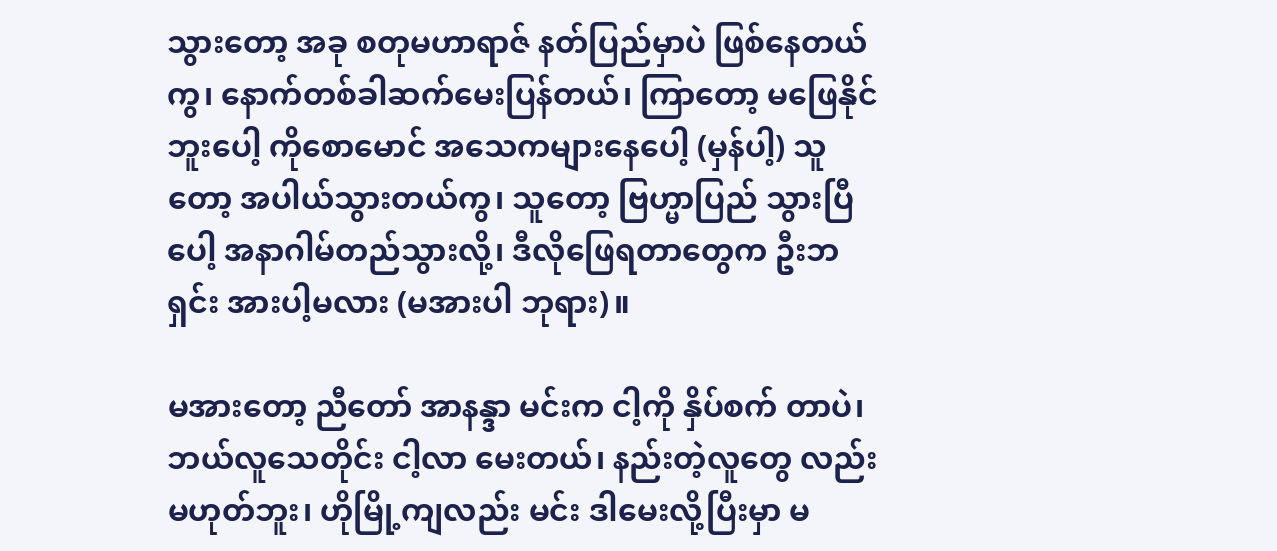သွားတော့ အခု စတုမဟာရာဇ် နတ်ပြည်မှာပဲ ဖြစ်နေတယ် ကွ၊ နောက်တစ်ခါဆက်မေးပြန်တယ်၊ ကြာတော့ မဖြေနိုင် ဘူးပေါ့ ကိုစောမောင် အသေကများနေပေါ့ (မှန်ပါ့) သူတော့ အပါယ်သွားတယ်ကွ၊ သူတော့ ဗြဟ္မာပြည် သွားပြီပေါ့ အနာဂါမ်တည်သွားလို့၊ ဒီလိုဖြေရတာတွေက ဦးဘရှင်း အားပါ့မလား (မအားပါ ဘုရား)။

မအားတော့ ညီတော် အာနန္ဒာ မင်းက ငါ့ကို နှိပ်စက် တာပဲ၊ ဘယ်လူသေတိုင်း ငါ့လာ မေးတယ်၊ နည်းတဲ့လူတွေ လည်း မဟုတ်ဘူး၊ ဟိုမြို့ကျလည်း မင်း ဒါမေးလို့ပြီးမှာ မ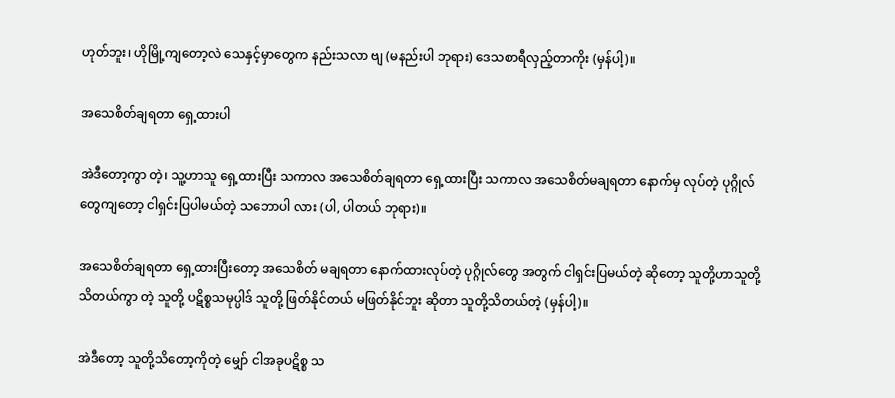ဟုတ်ဘူး၊ ဟိုမြို့ကျတော့လဲ သေနှင့်မှာတွေက နည်းသလာ ဗျ (မနည်းပါ ဘုရား) ဒေသစာရီလှည့်တာကိုး (မှန်ပါ့)။

အသေစိတ်ချရတာ ရှေ့ထားပါ

အဲဒီတော့ကွာ တဲ့၊ သူ့ဟာသူ ရှေ့ထားပြီး သကာလ အသေစိတ်ချရတာ ရှေ့ထားပြီး သကာလ အသေစိတ်မချရတာ နောက်မှ လုပ်တဲ့ ပုဂ္ဂိုလ်တွေကျတော့ ငါရှင်းပြပါမယ်တဲ့ သဘောပါ လား (ပါ, ပါတယ် ဘုရား)။

အသေစိတ်ချရတာ ရှေ့ထားပြီးတော့ အသေစိတ် မချရတာ နောက်ထားလုပ်တဲ့ ပုဂ္ဂိုလ်တွေ အတွက် ငါရှင်းပြမယ်တဲ့ ဆိုတော့ သူတို့ဟာသူတို့ သိတယ်ကွာ တဲ့ သူတို့ ပဋိစ္စသမုပ္ပါဒ် သူတို့ ဖြတ်နိုင်တယ် မဖြတ်နိုင်ဘူး ဆိုတာ သူတို့သိတယ်တဲ့ (မှန်ပါ့)။

အဲဒီတော့ သူတို့သိတော့ကိုတဲ့ မျှော် ငါအခုပဋိစ္စ သ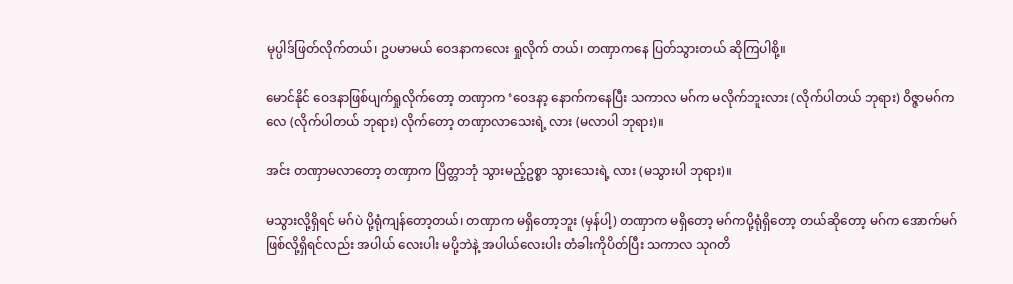မုပ္ပါဒ်ဖြတ်လိုက်တယ်၊ ဥပမာမယ် ဝေဒနာကလေး ရှုလိုက် တယ်၊ တဏှာကနေ ပြတ်သွားတယ် ဆိုကြပါစို့။

မောင်နိုင် ဝေဒနာဖြစ်ပျက်ရှုလိုက်တော့ တဏှာက ‘ဝေဒနာ့ နောက်ကနေပြီး သကာလ မဂ်က မလိုက်ဘူးလား (လိုက်ပါတယ် ဘုရား) ဝိဇ္ဇာမဂ်ကလေ (လိုက်ပါတယ် ဘုရား) လိုက်တော့ တဏှာလာသေးရဲ့ လား (မလာပါ ဘုရား)။

အင်း တဏှာမလာတော့ တဏှာက ပြိတ္တာဘုံ သွားမည့်ဥစ္စာ သွားသေးရဲ့ လား (မသွားပါ ဘုရား)။

မသွားလို့ရှိရင် မဂ်ပဲ ပို့ရုံကျန်တော့တယ်၊ တဏှာက မရှိတော့ဘူး (မှန်ပါ့) တဏှာက မရှိတော့ မဂ်ကပို့ရုံရှိတော့ တယ်ဆိုတော့ မဂ်က အောက်မဂ်ဖြစ်လို့ရှိရင်လည်း အပါယ် လေးပါး မပို့ဘဲနဲ့ အပါယ်လေးပါး တံခါးကိုပိတ်ပြီး သကာလ သုဂတိ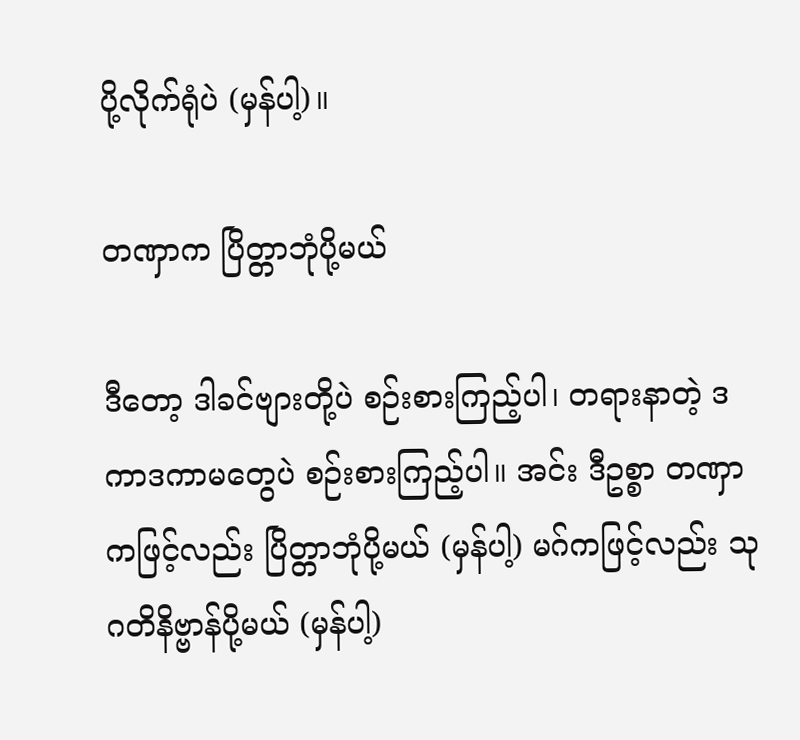ပို့လိုက်ရုံပဲ (မှန်ပါ့)။

တဏှာက ပြိတ္တာဘုံပို့မယ်

ဒီတော့ ဒါခင်ဗျားတို့ပဲ စဉ်းစားကြည့်ပါ၊ တရားနာတဲ့ ဒကာဒကာမတွေပဲ စဉ်းစားကြည့်ပါ။ အင်း ဒီဥစ္စာ တဏှာကဖြင့်လည်း ပြိတ္တာဘုံပို့မယ် (မှန်ပါ့) မဂ်ကဖြင့်လည်း သုဂတိနိဗ္ဗာန်ပို့မယ် (မှန်ပါ့)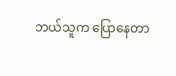ဘယ်သူက ပြောနေတာ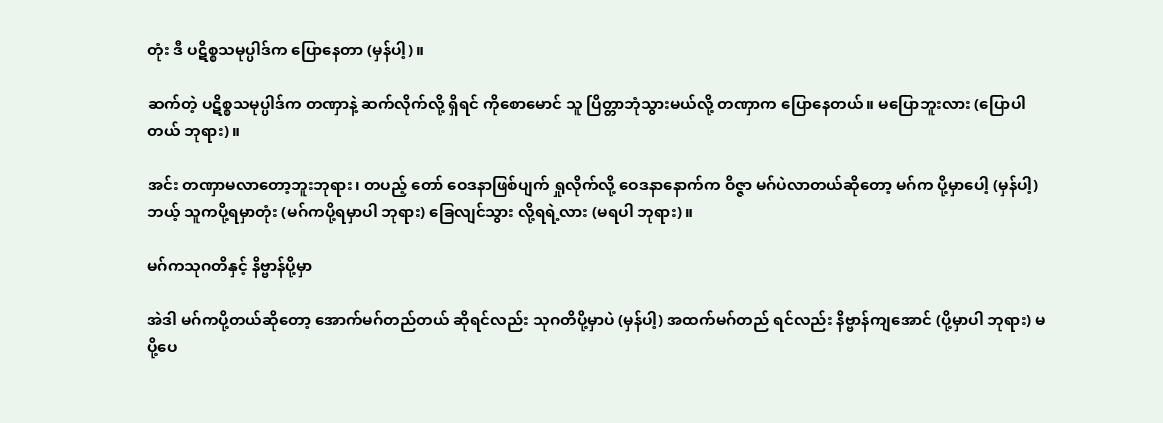တုံး ဒီ ပဋိစ္စသမုပ္ပါဒ်က ပြောနေတာ (မှန်ပါ့)။

ဆက်တဲ့ ပဋိစ္စသမုပ္ပါဒ်က တဏှာနဲ့ ဆက်လိုက်လို့ ရှိရင် ကိုစောမောင် သူ ပြိတ္တာဘုံသွားမယ်လို့ တဏှာက ပြောနေတယ်။ မပြောဘူးလား (ပြောပါတယ် ဘုရား)။

အင်း တဏှာမလာတော့ဘူးဘုရား၊ တပည့် တော် ဝေဒနာဖြစ်ပျက် ရှုလိုက်လို့ ဝေဒနာနောက်က ဝိဇ္ဇာ မဂ်ပဲလာတယ်ဆိုတော့ မဂ်က ပို့မှာပေါ့ (မှန်ပါ့) ဘယ့် သူကပို့ရမှာတုံး (မဂ်ကပို့ရမှာပါ ဘုရား) ခြေလျင်သွား လို့ရရဲ့လား (မရပါ ဘုရား)။

မဂ်ကသုဂတိနှင့် နိဗ္ဗာန်ပို့မှာ

အဲဒါ မဂ်ကပို့တယ်ဆိုတော့ အောက်မဂ်တည်တယ် ဆိုရင်လည်း သုဂတိပို့မှာပဲ (မှန်ပါ့) အထက်မဂ်တည် ရင်လည်း နိဗ္ဗာန်ကျအောင် (ပို့မှာပါ ဘုရား) မပို့ပေ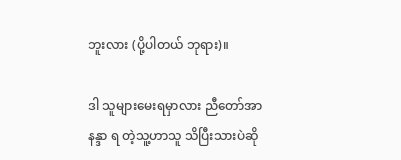ဘူးလား (ပို့ပါတယ် ဘုရား)။

ဒါ သူများမေးရမှာလား ညီတော်အာနန္ဒာ ရ တဲ့သူ့ဟာသူ သိပြီးသားပဲဆို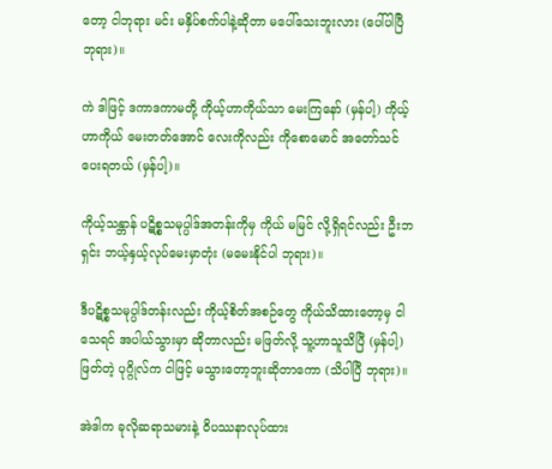တော့ ငါဘုရား မင်း မနှိပ်စက်ပါနဲ့ဆိုတာ မပေါ်သေးဘူးလား (ပေါ်ပါပြီ ဘုရား)။

ကဲ ဒါဖြင့် ဒကာဒကာမတို့ ကိုယ့်ဟာကိုယ်သာ မေးကြနော် (မှန်ပါ့) ကိုယ့်ဟာကိုယ် မေးတတ်အောင် လေးကိုလည်း ကိုစောမောင် အတော်သင်ပေးရတယ် (မှန်ပါ့)။

ကိုယ့်သန္တာန် ပဋိစ္စသမုပ္ပါဒ်အတန်းကိုမှ ကိုယ် မမြင် လို့ရှိရင်လည်း ဦးဘရှင်း ဘယ့်နှယ့်လုပ်မေးမှာတုံး (မမေးနိုင်ပါ ဘုရား)။

ဒီပဋိစ္စသမုပ္ပါဒ်တန်းလည်း ကိုယ့်စိတ်အစဉ်တွေ ကိုယ်သိထားတော့မှ ငါသေရင် အပါယ်သွားမှာ ဆိုတာလည်း မဖြတ်လို့ သူ့ဟာသူသိပြီ (မှန်ပါ့) ဖြတ်တဲ့ ပုဂ္ဂိုလ်က ငါဖြင့် မသွားတော့ဘူးဆိုတာကော (သိပါပြီ ဘုရား)။

အဲဒါက ခုလိုဆရာသမားနဲ့ ဝိပဿနာလုပ်ထား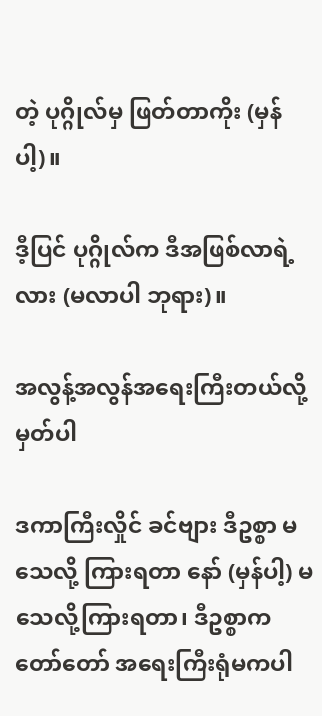တဲ့ ပုဂ္ဂိုလ်မှ ဖြတ်တာကိုး (မှန်ပါ့)။

ဒီ့ပြင် ပုဂ္ဂိုလ်က ဒီအဖြစ်လာရဲ့လား (မလာပါ ဘုရား)။

အလွန့်အလွန်အရေးကြီးတယ်လို့မှတ်ပါ

ဒကာကြီးလှိုင် ခင်ဗျား ဒီဥစ္စာ မသေလို့ ကြားရတာ နော် (မှန်ပါ့) မသေလို့ကြားရတာ၊ ဒီဥစ္စာက တော်တော် အရေးကြီးရုံမကပါ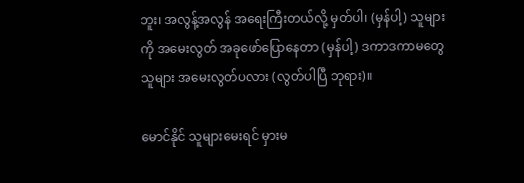ဘူး၊ အလွန့်အလွန် အရေးကြီးတယ်လို့ မှတ်ပါ၊ (မှန်ပါ့) သူများကို အမေးလွတ် အခုဖော်ပြောနေတာ (မှန်ပါ့) ဒကာဒကာမတွေ သူများ အမေးလွတ်ပလား (လွတ်ပါပြီ ဘုရား)။

မောင်နိုင် သူများမေးရင် မှားမ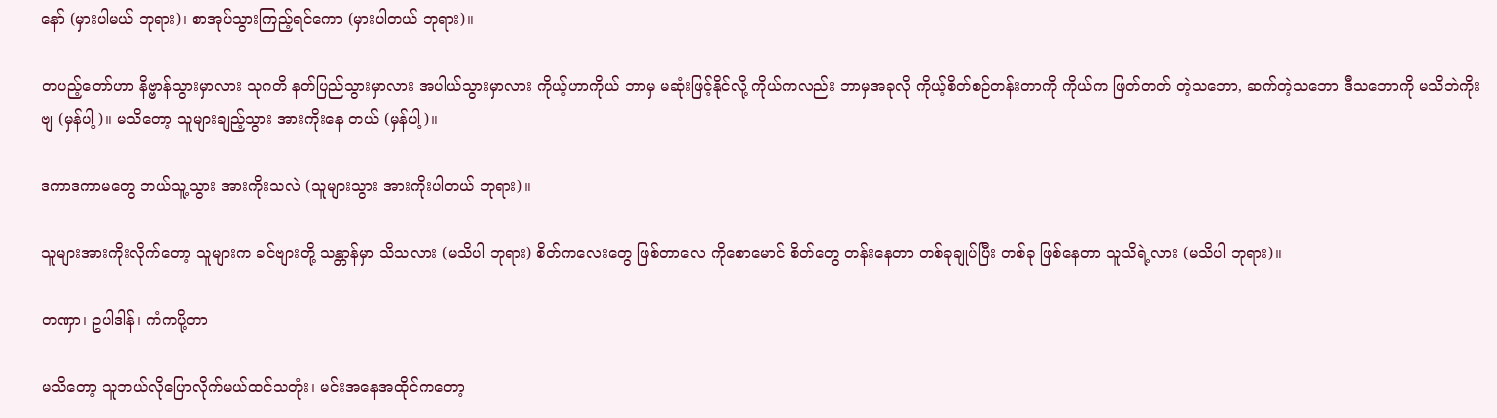နော် (မှားပါမယ် ဘုရား)၊ စာအုပ်သွားကြည့်ရင်ကော (မှားပါတယ် ဘုရား)။

တပည့်တော်ဟာ နိဗ္ဗာန်သွားမှာလား သုဂတိ နတ်ပြည်သွားမှာလား အပါယ်သွားမှာလား ကိုယ့်ဟာကိုယ် ဘာမှ မဆုံးဖြင့်နိုင်လို့ ကိုယ်ကလည်း ဘာမှအခုလို ကိုယ့်စိတ်စဉ်တန်းတာကို ကိုယ်က ဖြတ်တတ် တဲ့သဘော, ဆက်တဲ့သဘော ဒီသဘောကို မသိဘဲကိုးဗျ (မှန်ပါ့)။ မသိတော့ သူများချည့်သွား အားကိုးနေ တယ် (မှန်ပါ့)။

ဒကာဒကာမတွေ ဘယ်သူ့သွား အားကိုးသလဲ (သူများသွား အားကိုးပါတယ် ဘုရား)။

သူများအားကိုးလိုက်တော့ သူများက ခင်ဗျားတို့ သန္တာန်မှာ သိသလား (မသိပါ ဘုရား) စိတ်ကလေးတွေ ဖြစ်တာလေ ကိုစောမောင် စိတ်တွေ တန်းနေတာ တစ်ခုချုပ်ပြီး တစ်ခု ဖြစ်နေတာ သူသိရဲ့လား (မသိပါ ဘုရား)။

တဏှာ၊ ဥပါဒါန်၊ ကံကပို့တာ

မသိတော့ သူဘယ်လိုပြောလိုက်မယ်ထင်သတုံး၊ မင်းအနေအထိုင်ကတော့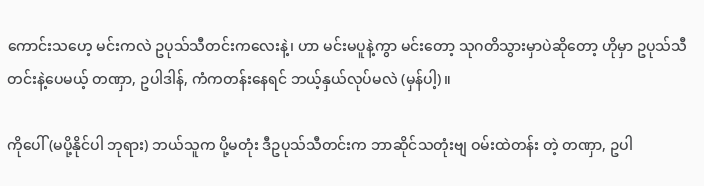ကောင်းသဟေ့ မင်းကလဲ ဥပုသ်သီတင်းကလေးနဲ့၊ ဟာ မင်းမပူနဲ့ကွာ မင်းတော့ သုဂတိသွားမှာပဲဆိုတော့ ဟိုမှာ ဥပုသ်သီတင်းနဲ့ပေမယ့် တဏှာ, ဥပါဒါန်, ကံကတန်းနေရင် ဘယ့်နှယ်လုပ်မလဲ (မှန်ပါ့)။

ကိုပေါ် (မပို့နိုင်ပါ ဘုရား) ဘယ်သူက ပို့မတုံး ဒီဥပုသ်သီတင်းက ဘာဆိုင်သတုံးဗျ ဝမ်းထဲတန်း တဲ့ တဏှာ, ဥပါ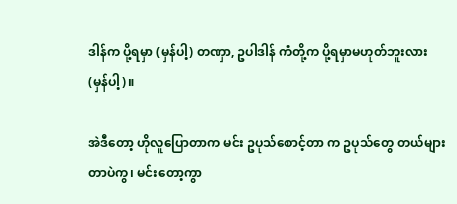ဒါန်က ပို့ရမှာ (မှန်ပါ့) တဏှာ, ဥပါဒါန် ကံတို့က ပို့ရမှာမဟုတ်ဘူးလား (မှန်ပါ့)။

အဲဒီတော့ ဟိုလူပြောတာက မင်း ဥပုသ်စောင့်တာ က ဥပုသ်တွေ တယ်များတာပဲကွ၊ မင်းတော့ကွာ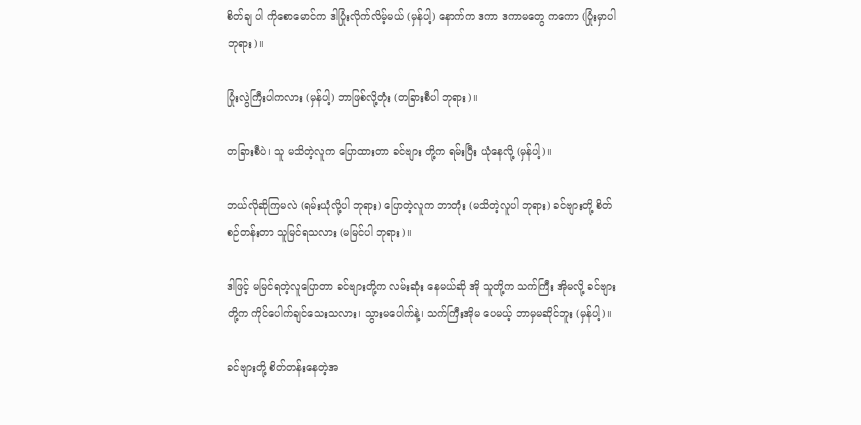စိတ်ချ ပါ ကိုစောမောင်က ဒါပြုံးလိုက်လိမ့်မယ် (မှန်ပါ့) နောက်က ဒကာ ဒကာမတွေ ကကော (ပြုံးမှာပါ ဘုရား)။

ပြုံးလွဲကြီးပါကလား (မှန်ပါ့) ဘာဖြစ်လို့တုံး (တခြားစီပါ ဘုရား)။

တခြားစီပဲ၊ သူ မသိတဲ့လူက ပြောထားတာ ခင်ဗျား တို့က ရမ်းပြီး ယုံနေလို့ (မှန်ပါ့)။

ဘယ်လိုဆိုကြမလဲ (ရမ်းယုံလို့ပါ ဘုရား) ပြောတဲ့လူက ဘာတုံး (မသိတဲ့လူပါ ဘုရား) ခင်ဗျားတို့ စိတ်စဉ်တန်းတာ သူမြင်ရသလား (မမြင်ပါ ဘုရား)။

ဒါဖြင့် မမြင်ရတဲ့လူပြောတာ ခင်ဗျားတို့က လမ်းဆုံး နေမယ်ဆို အို သူတို့က သက်ကြီး အိုမလို့ ခင်ဗျားတို့က ကိုင်ပေါက်ချင်သေးသလား၊ သွားမပေါက်နဲ့၊ သက်ကြီးအိုမ ပေမယ့် ဘာမှမဆိုင်ဘူး (မှန်ပါ့)။

ခင်ဗျားတို့ စိတ်တန်းနေတဲ့အ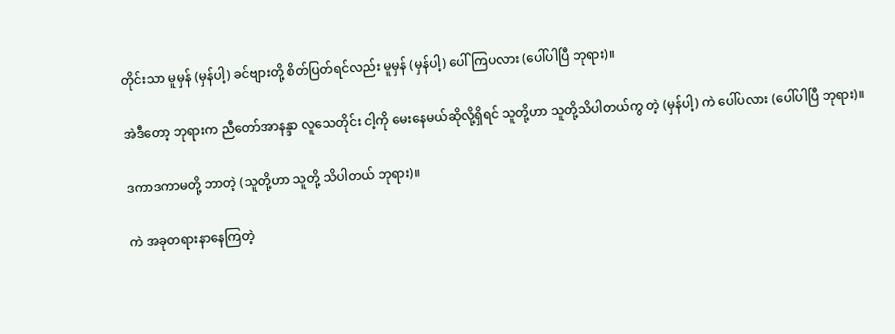တိုင်းသာ မူမှန် (မှန်ပါ့) ခင်ဗျားတို့ စိတ်ပြတ်ရင်လည်း မူမှန် (မှန်ပါ့) ပေါ်ကြပလား (ပေါ်ပါပြီ ဘုရား)။

အဲဒီတော့ ဘုရားက ညီတော်အာနန္ဒာ လူသေတိုင်း ငါ့ကို မေးနေမယ်ဆိုလို့ရှိရင် သူတို့ဟာ သူတို့သိပါတယ်ကွ တဲ့ (မှန်ပါ့) ကဲ ပေါ်ပလား (ပေါ်ပါပြီ ဘုရား)။

ဒကာဒကာမတို့ ဘာတဲ့ (သူတို့ဟာ သူတို့ သိပါတယ် ဘုရား)။

ကဲ အခုတရားနာနေကြတဲ့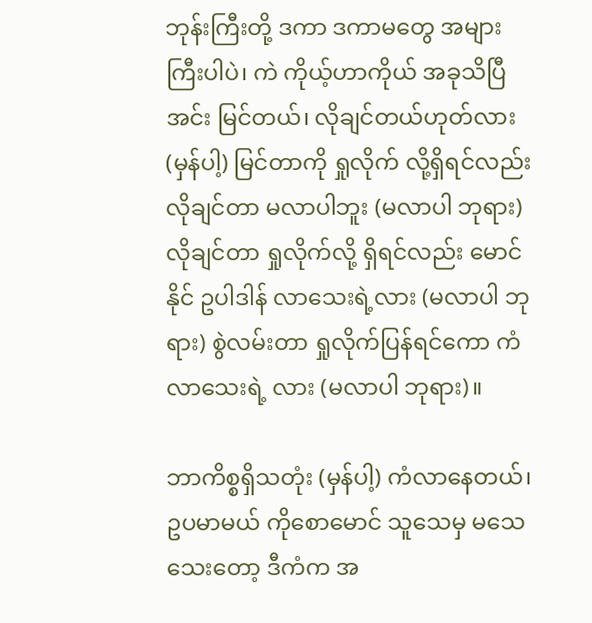ဘုန်းကြီးတို့ ဒကာ ဒကာမတွေ အများကြီးပါပဲ၊ ကဲ ကိုယ့်ဟာကိုယ် အခုသိပြီ အင်း မြင်တယ်၊ လိုချင်တယ်ဟုတ်လား (မှန်ပါ့) မြင်တာကို ရှုလိုက် လို့ရှိရင်လည်း လိုချင်တာ မလာပါဘူး (မလာပါ ဘုရား) လိုချင်တာ ရှုလိုက်လို့ ရှိရင်လည်း မောင်နိုင် ဥပါဒါန် လာသေးရဲ့လား (မလာပါ ဘုရား) စွဲလမ်းတာ ရှုလိုက်ပြန်ရင်ကော ကံလာသေးရဲ့ လား (မလာပါ ဘုရား)။

ဘာကိစ္စရှိသတုံး (မှန်ပါ့) ကံလာနေတယ်၊ ဥပမာမယ် ကိုစောမောင် သူသေမှ မသေသေးတော့ ဒီကံက အ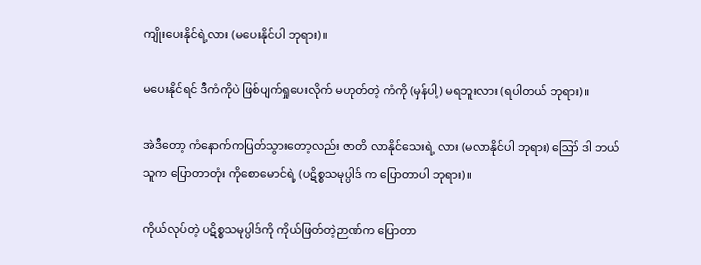ကျိုးပေးနိုင်ရဲ့လား (မပေးနိုင်ပါ ဘုရား)။

မပေးနိုင်ရင် ဒီကံကိုပဲ ဖြစ်ပျက်ရှုပေးလိုက် မဟုတ်တဲ့ ကံကို (မှန်ပါ့) မရဘူးလား (ရပါတယ် ဘုရား)။

အဲဒီတော့ ကံနောက်ကပြတ်သွားတော့လည်း ဇာတိ လာနိုင်သေးရဲ့ လား (မလာနိုင်ပါ ဘုရား) ဪ ဒါ ဘယ်သူက ပြောတာတုံး ကိုစောမောင်ရဲ့ (ပဋိစ္စသမုပ္ပါဒ် က ပြောတာပါ ဘုရား)။

ကိုယ်လုပ်တဲ့ ပဋိစ္စသမုပ္ပါဒ်ကို ကိုယ်ဖြတ်တဲ့ဉာဏ်က ပြောတာ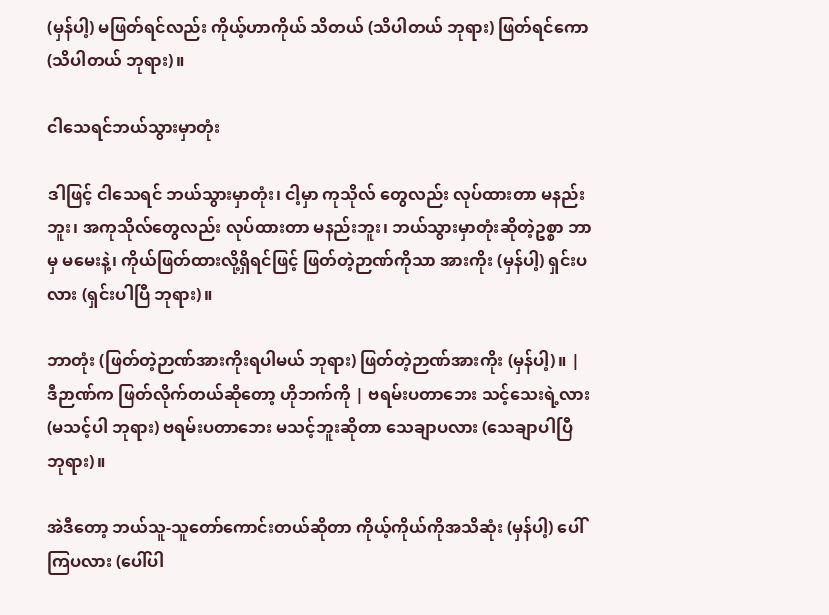(မှန်ပါ့) မဖြတ်ရင်လည်း ကိုယ့်ဟာကိုယ် သိတယ် (သိပါတယ် ဘုရား) ဖြတ်ရင်ကော (သိပါတယ် ဘုရား)။

ငါသေရင်ဘယ်သွားမှာတုံး

ဒါဖြင့် ငါသေရင် ဘယ်သွားမှာတုံး၊ ငါ့မှာ ကုသိုလ် တွေလည်း လုပ်ထားတာ မနည်းဘူး၊ အကုသိုလ်တွေလည်း လုပ်ထားတာ မနည်းဘူး၊ ဘယ်သွားမှာတုံးဆိုတဲ့ဥစ္စာ ဘာမှ မမေးနဲ့၊ ကိုယ်ဖြတ်ထားလို့ရှိရင်ဖြင့် ဖြတ်တဲ့ဉာဏ်ကိုသာ အားကိုး (မှန်ပါ့) ရှင်းပလား (ရှင်းပါပြီ ဘုရား)။

ဘာတုံး (ဖြတ်တဲ့ဉာဏ်အားကိုးရပါမယ် ဘုရား) ဖြတ်တဲ့ဉာဏ်အားကိုး (မှန်ပါ့)။ | ဒီဉာဏ်က ဖြတ်လိုက်တယ်ဆိုတော့ ဟိုဘက်ကို | ဗရမ်းပတာဘေး သင့်သေးရဲ့လား (မသင့်ပါ ဘုရား) ဗရမ်းပတာဘေး မသင့်ဘူးဆိုတာ သေချာပလား (သေချာပါပြီ ဘုရား)။

အဲဒီတော့ ဘယ်သူ-သူတော်ကောင်းတယ်ဆိုတာ ကိုယ့်ကိုယ်ကိုအသိဆုံး (မှန်ပါ့) ပေါ်ကြပလား (ပေါ်ပါ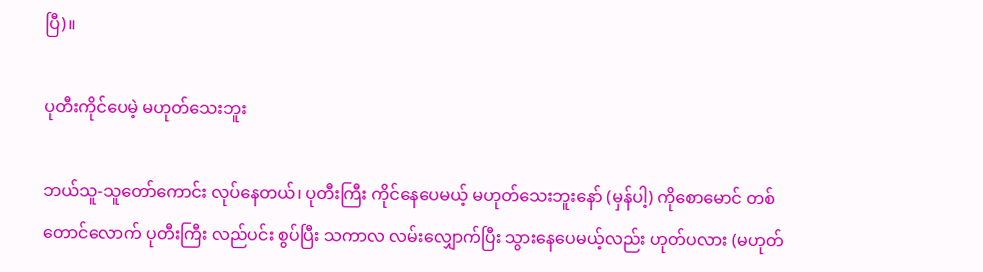ပြီ)။

ပုတီးကိုင်ပေမဲ့ မဟုတ်သေးဘူး

ဘယ်သူ-သူတော်ကောင်း လုပ်နေတယ်၊ ပုတီးကြီး ကိုင်နေပေမယ့် မဟုတ်သေးဘူးနော် (မှန်ပါ့) ကိုစောမောင် တစ်တောင်လောက် ပုတီးကြီး လည်ပင်း စွပ်ပြီး သကာလ လမ်းလျှောက်ပြီး သွားနေပေမယ့်လည်း ဟုတ်ပလား (မဟုတ်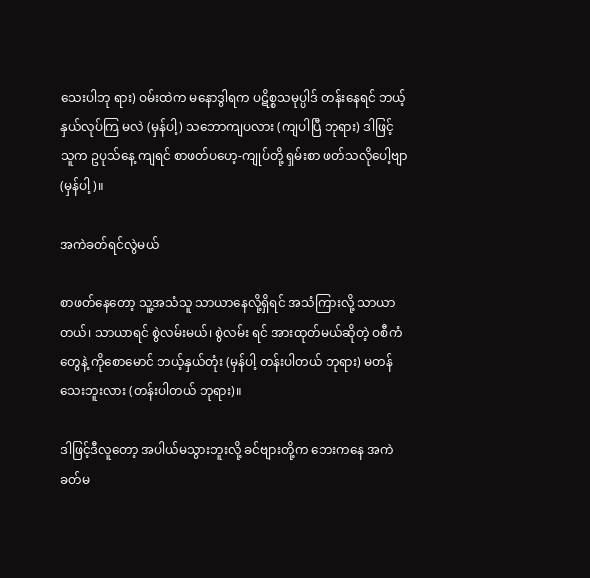သေးပါဘု ရား) ဝမ်းထဲက မနောဒွါရက ပဋိစ္စသမုပ္ပါဒ် တန်းနေရင် ဘယ့်နှယ်လုပ်ကြ မလဲ (မှန်ပါ့) သဘောကျပလား (ကျပါပြီ ဘုရား) ဒါဖြင့် သူက ဥပုသ်နေ့ ကျရင် စာဖတ်ပဟေ့-ကျုပ်တို့ ရှမ်းစာ ဖတ်သလိုပေါ့ဗျာ (မှန်ပါ့)။

အကဲခတ်ရင်လွဲမယ်

စာဖတ်နေတော့ သူ့အသံသူ သာယာနေလို့ရှိရင် အသံကြားလို့ သာယာတယ်၊ သာယာရင် စွဲလမ်းမယ်၊ စွဲလမ်း ရင် အားထုတ်မယ်ဆိုတဲ့ ဝစီကံတွေနဲ့ ကိုစောမောင် ဘယ့်နှယ်တုံး (မှန်ပါ့ တန်းပါတယ် ဘုရား) မတန်သေးဘူးလား (တန်းပါတယ် ဘုရား)။

ဒါဖြင့်ဒီလူတော့ အပါယ်မသွားဘူးလို့ ခင်ဗျားတို့က ဘေးကနေ အကဲခတ်မ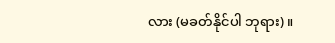လား (မခတ်နိုင်ပါ ဘုရား)။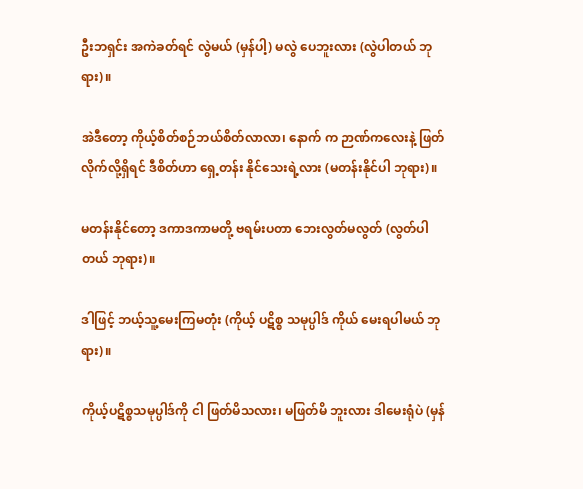ဦးဘရှင်း အကဲခတ်ရင် လွဲမယ် (မှန်ပါ့) မလွဲ ပေဘူးလား (လွဲပါတယ် ဘုရား)။

အဲဒီတော့ ကိုယ့်စိတ်စဉ်ဘယ်စိတ်လာလာ၊ နောက် က ဉာဏ်ကလေးနဲ့ ဖြတ်လိုက်လို့ရှိရင် ဒီစိတ်ဟာ ရှေ့တန်း နိုင်သေးရဲ့လား (မတန်းနိုင်ပါ ဘုရား)။

မတန်းနိုင်တော့ ဒကာဒကာမတို့ ဗရမ်းပတာ ဘေးလွတ်မလွတ် (လွတ်ပါတယ် ဘုရား)။

ဒါဖြင့် ဘယ့်သူ့မေးကြမတုံး (ကိုယ့် ပဋိစ္စ သမုပ္ပါဒ် ကိုယ် မေးရပါမယ် ဘုရား)။

ကိုယ့်ပဋိစ္စသမုပ္ပါဒ်ကို ငါ ဖြတ်မိသလား၊ မဖြတ်မိ ဘူးလား ဒါမေးရုံပဲ (မှန်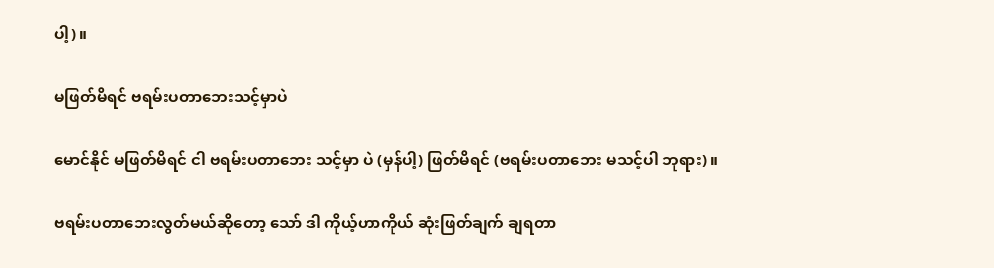ပါ့)။

မဖြတ်မိရင် ဗရမ်းပတာဘေးသင့်မှာပဲ

မောင်နိုင် မဖြတ်မိရင် ငါ ဗရမ်းပတာဘေး သင့်မှာ ပဲ (မှန်ပါ့) ဖြတ်မိရင် (ဗရမ်းပတာဘေး မသင့်ပါ ဘုရား)။

ဗရမ်းပတာဘေးလွတ်မယ်ဆိုတော့ သော် ဒါ ကိုယ့်ဟာကိုယ် ဆုံးဖြတ်ချက် ချရတာ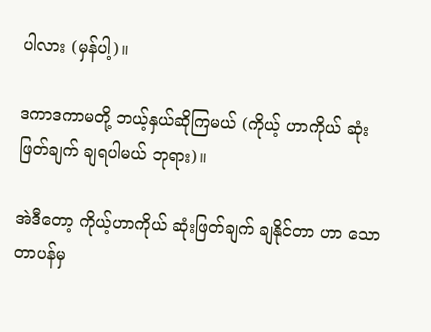ပါလား (မှန်ပါ့)။

ဒကာဒကာမတို့ ဘယ့်နှယ်ဆိုကြမယ် (ကိုယ့် ဟာကိုယ် ဆုံးဖြတ်ချက် ချရပါမယ် ဘုရား)။

အဲဒီတော့ ကိုယ့်ဟာကိုယ် ဆုံးဖြတ်ချက် ချနိုင်တာ ဟာ သောတာပန်မှ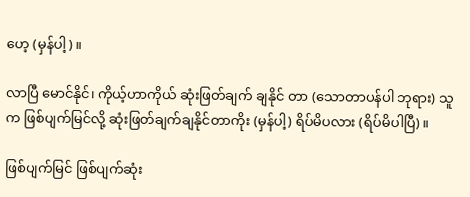ဟေ့ (မှန်ပါ့)။

လာပြီ မောင်နိုင်၊ ကိုယ့်ဟာကိုယ် ဆုံးဖြတ်ချက် ချနိုင် တာ (သောတာပန်ပါ ဘုရား) သူက ဖြစ်ပျက်မြင်လို့ ဆုံးဖြတ်ချက်ချနိုင်တာကိုး (မှန်ပါ့) ရိပ်မိပလား (ရိပ်မိပါပြီ)။

ဖြစ်ပျက်မြင် ဖြစ်ပျက်ဆုံး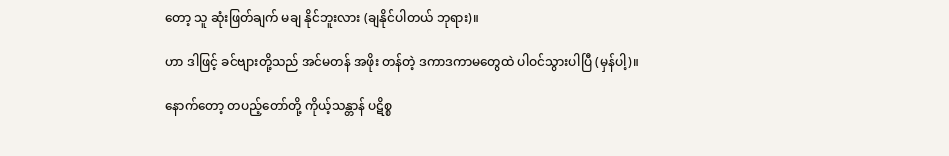တော့ သူ ဆုံးဖြတ်ချက် မချ နိုင်ဘူးလား (ချနိုင်ပါတယ် ဘုရား)။

ဟာ ဒါဖြင့် ခင်ဗျားတို့သည် အင်မတန် အဖိုး တန်တဲ့ ဒကာဒကာမတွေထဲ ပါဝင်သွားပါပြီ (မှန်ပါ့)။

နောက်တော့ တပည့်တော်တို့ ကိုယ့်သန္တာန် ပဋိစ္စ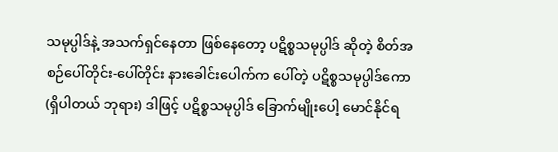သမုပ္ပါဒ်နဲ့ အသက်ရှင်နေတာ ဖြစ်နေတော့ ပဋိစ္စသမုပ္ပါဒ် ဆိုတဲ့ စိတ်အစဉ်ပေါ်တိုင်း-ပေါ်တိုင်း နားခေါင်းပေါက်က ပေါ်တဲ့ ပဋိစ္စသမုပ္ပါဒ်ကော (ရှိပါတယ် ဘုရား) ဒါဖြင့် ပဋိစ္စသမုပ္ပါဒ် ခြောက်မျိုးပေါ့ မောင်နိုင်ရ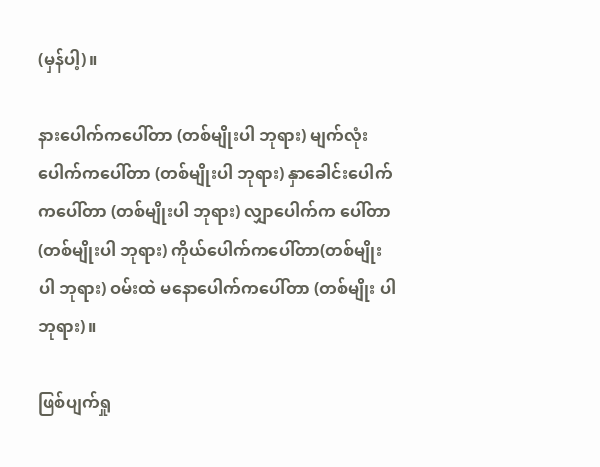(မှန်ပါ့)။

နားပေါက်ကပေါ်တာ (တစ်မျိုးပါ ဘုရား) မျက်လုံးပေါက်ကပေါ်တာ (တစ်မျိုးပါ ဘုရား) နှာခေါင်းပေါက်ကပေါ်တာ (တစ်မျိုးပါ ဘုရား) လျှာပေါက်က ပေါ်တာ (တစ်မျိုးပါ ဘုရား) ကိုယ်ပေါက်ကပေါ်တာ(တစ်မျိုးပါ ဘုရား) ဝမ်းထဲ မနောပေါက်ကပေါ်တာ (တစ်မျိုး ပါ ဘုရား)။

ဖြစ်ပျက်ရှု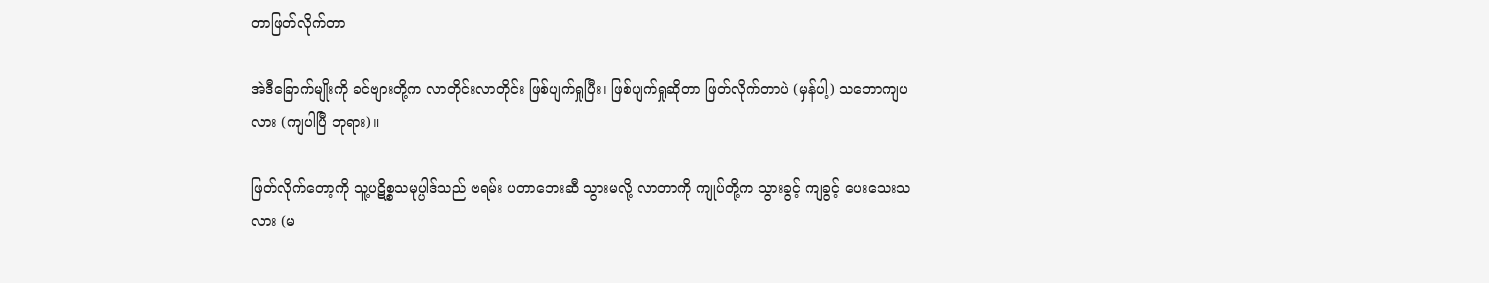တာဖြတ်လိုက်တာ

အဲဒီခြောက်မျိုးကို ခင်ဗျားတို့က လာတိုင်းလာတိုင်း ဖြစ်ပျက်ရှုပြီး၊ ဖြစ်ပျက်ရှုဆိုတာ ဖြတ်လိုက်တာပဲ (မှန်ပါ့) သဘောကျပလား (ကျပါပြီ ဘုရား)။

ဖြတ်လိုက်တော့ကို သူ့ပဋိစ္စသမုပ္ပါဒ်သည် ဗရမ်း ပတာဘေးဆီ သွားမလို့ လာတာကို ကျုပ်တို့က သွားခွင့် ကျခွင့် ပေးသေးသလား (မ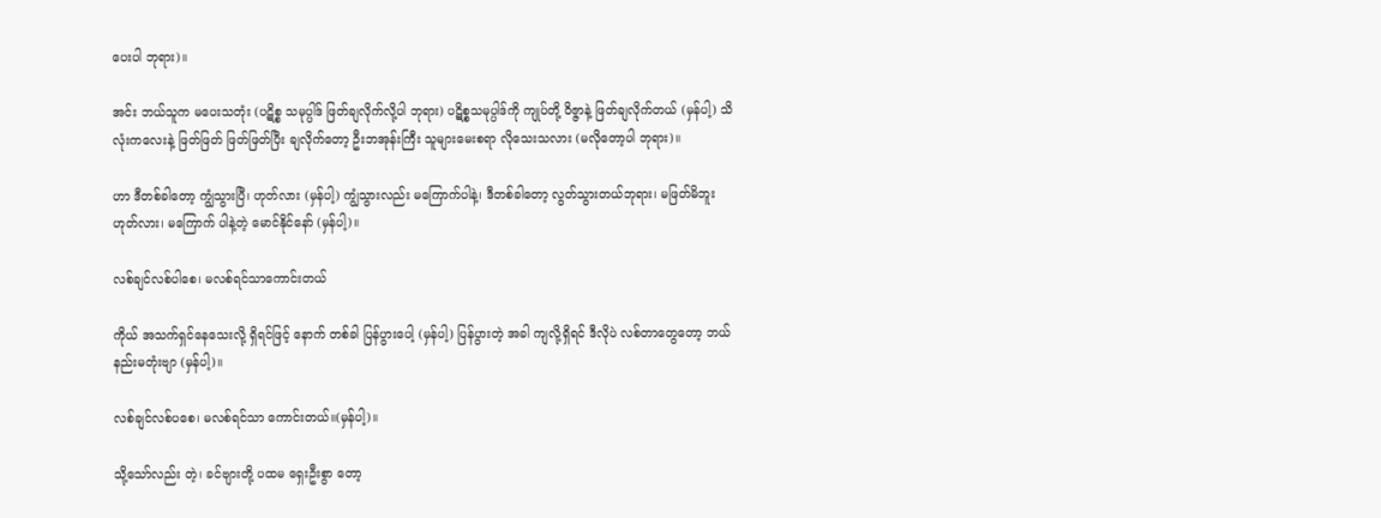ပေးပါ ဘုရား)။

အင်း ဘယ်သူက မပေးသတုံး (ပဋိစ္စ သမုပ္ပါဒ် ဖြတ်ချလိုက်လို့ပါ ဘုရား) ပဋိစ္စသမုပ္ပါဒ်ကို ကျုပ်တို့ ဝိဇ္ဇာနဲ့ ဖြတ်ချလိုက်တယ် (မှန်ပါ့) သိလုံးကလေးနဲ့ ဖြတ်ဖြတ် ဖြတ်ဖြတ်ပြီး ချလိုက်တော့ ဦးဘအုန်းကြီး သူများမေးစရာ လိုသေးသလား (မလိုတော့ပါ ဘုရား)။

ဟာ ဒီတစ်ခါတော့ ကျွံသွားပြီ၊ ဟုတ်လား (မှန်ပါ့) ကျွံသွားလည်း မကြောက်ပါနဲ့၊ ဒီတစ်ခါတော့ လွတ်သွားတယ်ဘုရား၊ မဖြတ်မိဘူး ဟုတ်လား၊ မကြောက် ပါနဲ့တဲ့ မောင်နိုင်နော် (မှန်ပါ့)။

လစ်ချင်လစ်ပါစေ၊ မလစ်ရင်သာကောင်းတယ်

ကိုယ် အသက်ရှင်နေသေးလို့ ရှိရင်ဖြင့် နောက် တစ်ခါ ပြန်ပွားပေါ့ (မှန်ပါ့) ပြန်ပွားတဲ့ အခါ ကျလို့ရှိရင် ဒီလိုပဲ လစ်တာတွေတော့ ဘယ်နည်းမတုံးဗျာ (မှန်ပါ့)။

လစ်ချင်လစ်ပစေ၊ မလစ်ရင်သာ ကောင်းတယ်။(မှန်ပါ့)။

သို့သော်လည်း တဲ့၊ ခင်ဗျားတို့ ပထမ ရှေးဦးစွာ တော့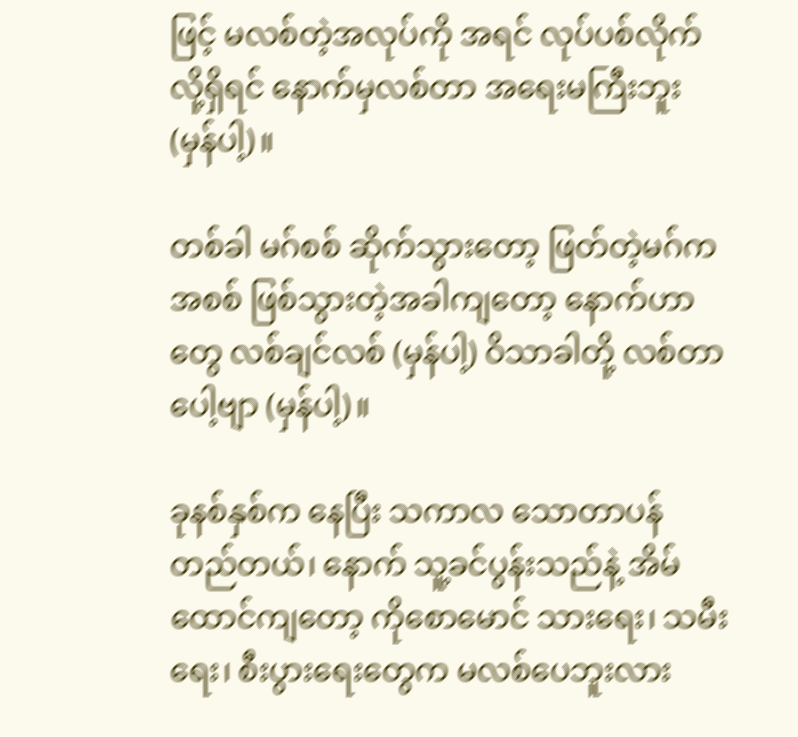ဖြင့် မလစ်တဲ့အလုပ်ကို အရင် လုပ်ပစ်လိုက်လို့ရှိရင် နောက်မှလစ်တာ အရေးမကြီးဘူး (မှန်ပါ့)။

တစ်ခါ မဂ်စစ် ဆိုက်သွားတော့ ဖြတ်တဲ့မဂ်က အစစ် ဖြစ်သွားတဲ့အခါကျတော့ နောက်ဟာတွေ လစ်ချင်လစ် (မှန်ပါ့) ဝိသာခါတို့ လစ်တာပေါ့ဗျာ (မှန်ပါ့)။

ခုနစ်နှစ်က နေပြီး သကာလ သောတာပန် တည်တယ်၊ နောက် သူ့ခင်ပွန်းသည်နဲ့ အိမ်ထောင်ကျတော့ ကိုစောမောင် သားရေး၊ သမီးရေး၊ စီးပွားရေးတွေက မလစ်ပေဘူးလား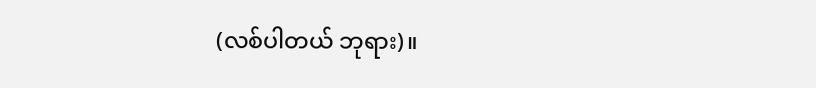(လစ်ပါတယ် ဘုရား)။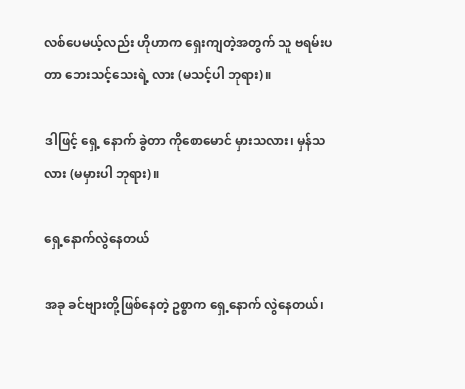လစ်ပေမယ့်လည်း ဟိုဟာက ရှေးကျတဲ့အတွက် သူ ဗရမ်းပတာ ဘေးသင့်သေးရဲ့ လား (မသင့်ပါ ဘုရား)။

ဒါဖြင့် ရှေ့ နောက် ခွဲတာ ကိုစောမောင် မှားသလား၊ မှန်သလား (မမှားပါ ဘုရား)။

ရှေ့နောက်လွဲနေတယ်

အခု ခင်ဗျားတို့ဖြစ်နေတဲ့ ဥစ္စာက ရှေ့နောက် လွဲနေတယ်၊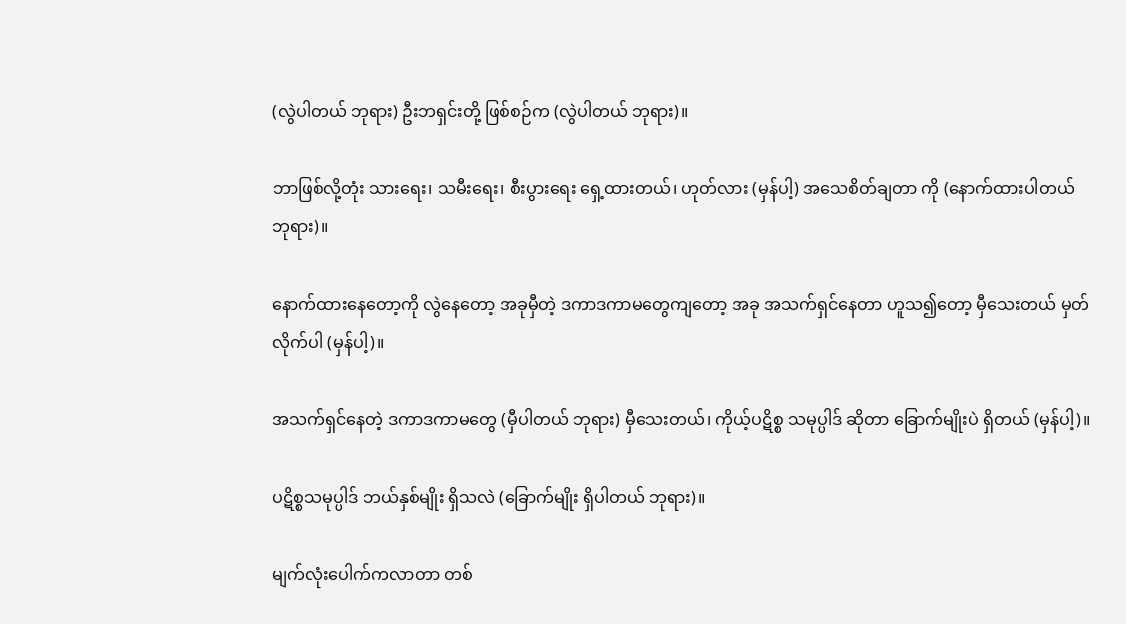(လွဲပါတယ် ဘုရား) ဦးဘရှင်းတို့ ဖြစ်စဉ်က (လွဲပါတယ် ဘုရား)။

ဘာဖြစ်လို့တုံး သားရေး၊ သမီးရေး၊ စီးပွားရေး ရှေ့ထားတယ်၊ ဟုတ်လား (မှန်ပါ့) အသေစိတ်ချတာ ကို (နောက်ထားပါတယ် ဘုရား)။

နောက်ထားနေတော့ကို လွဲနေတော့ အခုမှီတဲ့ ဒကာဒကာမတွေကျတော့ အခု အသက်ရှင်နေတာ ဟူသ၍တော့ မှီသေးတယ် မှတ်လိုက်ပါ (မှန်ပါ့)။

အသက်ရှင်နေတဲ့ ဒကာဒကာမတွေ (မှီပါတယ် ဘုရား) မှီသေးတယ်၊ ကိုယ့်ပဋိစ္စ သမုပ္ပါဒ် ဆိုတာ ခြောက်မျိုးပဲ ရှိတယ် (မှန်ပါ့)။

ပဋိစ္စသမုပ္ပါဒ် ဘယ်နှစ်မျိုး ရှိသလဲ (ခြောက်မျိုး ရှိပါတယ် ဘုရား)။

မျက်လုံးပေါက်ကလာတာ တစ်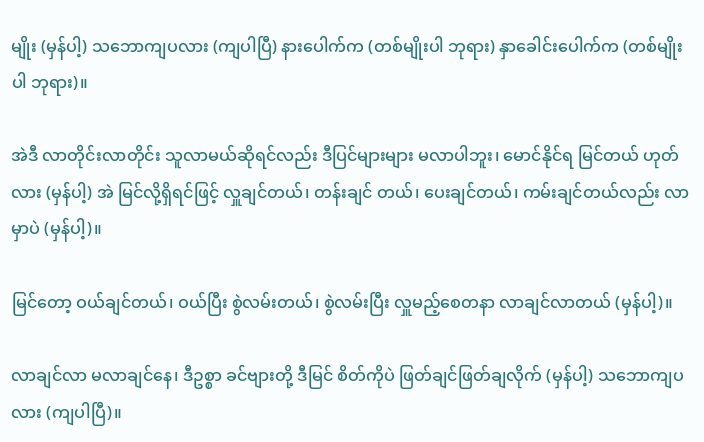မျိုး (မှန်ပါ့) သဘောကျပလား (ကျပါပြီ) နားပေါက်က (တစ်မျိုးပါ ဘုရား) နှာခေါင်းပေါက်က (တစ်မျိုးပါ ဘုရား)။

အဲဒီ လာတိုင်းလာတိုင်း သူလာမယ်ဆိုရင်လည်း ဒီပြင်များများ မလာပါဘူး၊ မောင်နိုင်ရ မြင်တယ် ဟုတ်လား (မှန်ပါ့) အဲ မြင်လို့ရှိရင်ဖြင့် လှူချင်တယ်၊ တန်းချင် တယ်၊ ပေးချင်တယ်၊ ကမ်းချင်တယ်လည်း လာမှာပဲ (မှန်ပါ့)။

မြင်တော့ ဝယ်ချင်တယ်၊ ဝယ်ပြီး စွဲလမ်းတယ်၊ စွဲလမ်းပြီး လှူမည့်စေတနာ လာချင်လာတယ် (မှန်ပါ့)။

လာချင်လာ မလာချင်နေ၊ ဒီဥစ္စာ ခင်ဗျားတို့ ဒီမြင် စိတ်ကိုပဲ ဖြတ်ချင်ဖြတ်ချလိုက် (မှန်ပါ့) သဘောကျပလား (ကျပါပြီ)။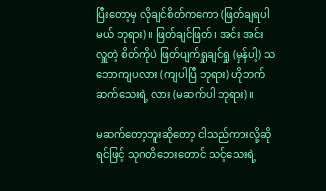ပြီးတော့မှ လိုချင်စိတ်ကကော (ဖြတ်ချရပါမယ် ဘုရား)။ ဖြတ်ချင်ဖြတ်၊ အင်း အင်း လှူတဲ့ စိတ်ကိုပဲ ဖြတ်ပျက်ရှုချင်ရှု (မှန်ပါ့) သဘောကျပလား (ကျပါပြီ ဘုရား) ဟိုဘက်ဆက်သေးရဲ့ လား (မဆက်ပါ ဘုရား)။

မဆက်တော့ဘူးဆိုတော့ ငါသည်ကားလို့ဆိုရင်ဖြင့် သုဂတိဘေးတောင် သင့်သေးရဲ့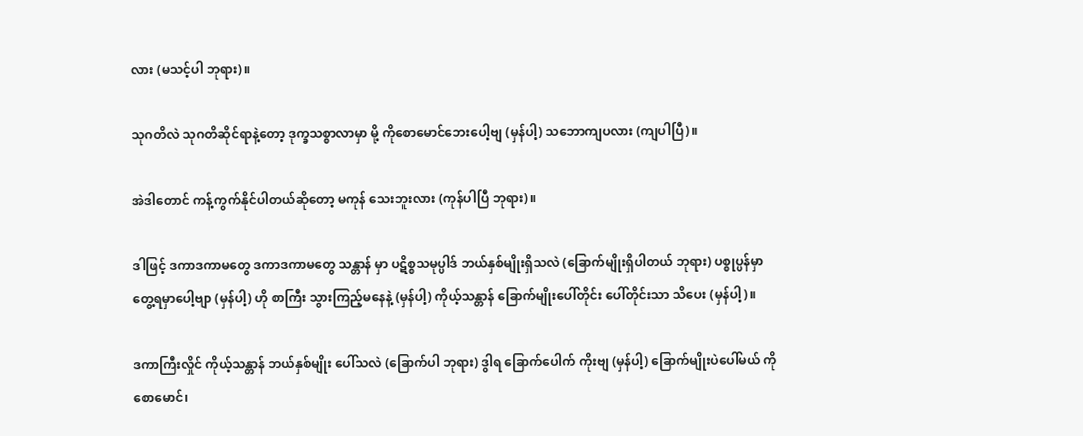လား (မသင့်ပါ ဘုရား)။

သုဂတိလဲ သုဂတိဆိုင်ရာနဲ့တော့ ဒုက္ခသစ္စာလာမှာ မို့ ကိုစောမောင်ဘေးပေါ့ဗျ (မှန်ပါ့) သဘောကျပလား (ကျပါပြီ)။

အဲဒါတောင် ကန့်ကွက်နိုင်ပါတယ်ဆိုတော့ မကုန် သေးဘူးလား (ကုန်ပါပြီ ဘုရား)။

ဒါဖြင့် ဒကာဒကာမတွေ ဒကာဒကာမတွေ သန္တာန် မှာ ပဋိစ္စသမုပ္ပါဒ် ဘယ်နှစ်မျိုးရှိသလဲ (ခြောက်မျိုးရှိပါတယ် ဘုရား) ပစ္စုပ္ပန်မှာ တွေ့ရမှာပေါ့ဗျာ (မှန်ပါ့) ဟို စာကြီး သွားကြည့်မနေနဲ့ (မှန်ပါ့) ကိုယ့်သန္တာန် ခြောက်မျိုးပေါ်တိုင်း ပေါ်တိုင်းသာ သိပေး (မှန်ပါ့)။

ဒကာကြီးလှိုင် ကိုယ့်သန္တာန် ဘယ်နှစ်မျိုး ပေါ်သလဲ (ခြောက်ပါ ဘုရား) ဒွါရ ခြောက်ပေါက် ကိုးဗျ (မှန်ပါ့) ခြောက်မျိုးပဲပေါ်မယ် ကိုစောမောင်၊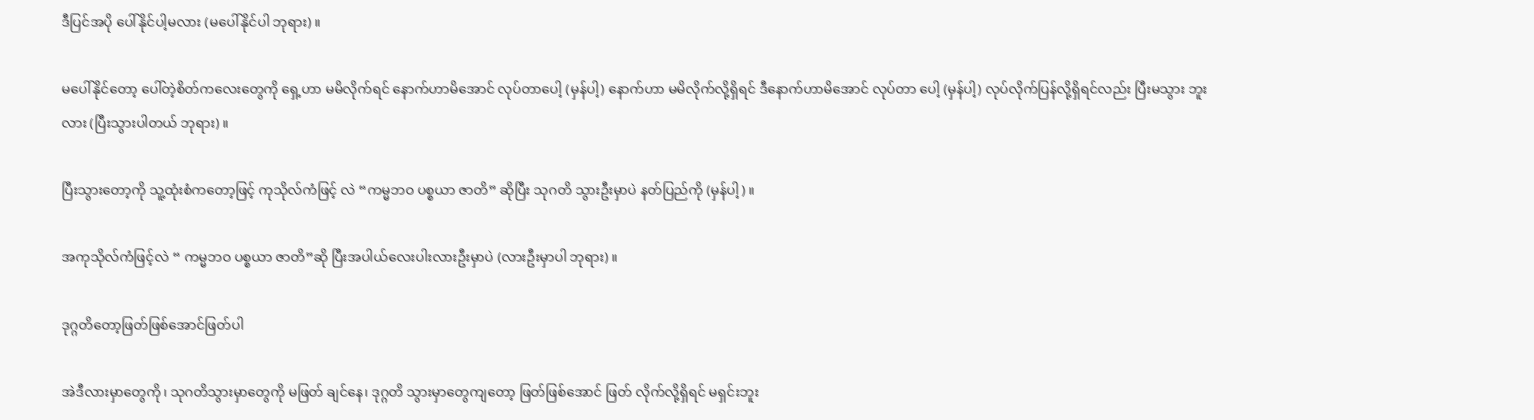ဒီပြင်အပို ပေါ်နိုင်ပါ့မလား (မပေါ်နိုင်ပါ ဘုရား)။

မပေါ်နိုင်တော့ ပေါ်တဲ့စိတ်ကလေးတွေကို ရှေ့ဟာ မမိလိုက်ရင် နောက်ဟာမိအောင် လုပ်တာပေါ့ (မှန်ပါ့) နောက်ဟာ မမိလိုက်လို့ရှိရင် ဒီနောက်ဟာမိအောင် လုပ်တာ ပေါ့ (မှန်ပါ့) လုပ်လိုက်ပြန်လို့ရှိရင်လည်း ပြီးမသွား ဘူးလား (ပြီးသွားပါတယ် ဘုရား)။

ပြီးသွားတော့ကို သူ့ထုံးစံကတော့ဖြင့် ကုသိုလ်ကံဖြင့် လဲ “ကမ္မဘဝ ပစ္စယာ ဇာတိ” ဆိုပြီး သုဂတိ သွားဦးမှာပဲ နတ်ပြည်ကို (မှန်ပါ့)။

အကုသိုလ်ကံဖြင့်လဲ “ ကမ္မဘဝ ပစ္စယာ ဇာတိ”ဆို ပြီးအပါယ်လေးပါးလားဦးမှာပဲ (လားဦးမှာပါ ဘုရား)။

ဒုဂ္ဂတိတော့ဖြတ်ဖြစ်အောင်ဖြတ်ပါ

အဲဒီလားမှာတွေကို၊ သုဂတိသွားမှာတွေကို မဖြတ် ချင်နေ၊ ဒုဂ္ဂတိ သွားမှာတွေကျတော့ ဖြတ်ဖြစ်အောင် ဖြတ် လိုက်လို့ရှိရင် မရှင်းဘူး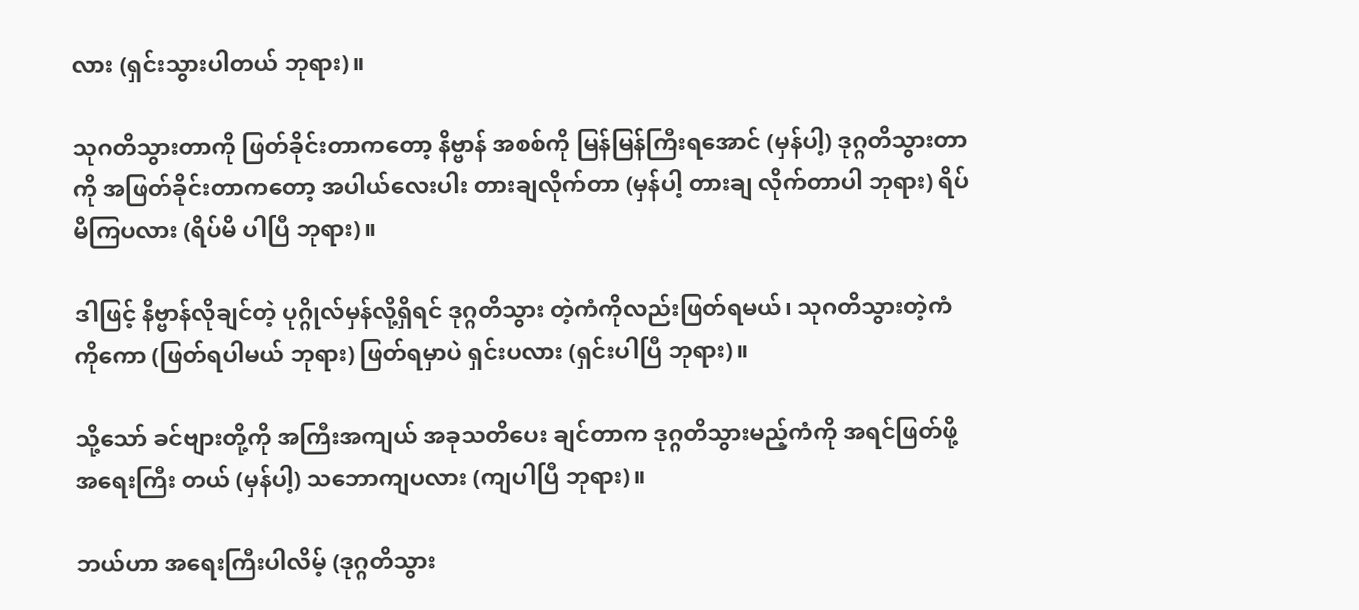လား (ရှင်းသွားပါတယ် ဘုရား)။

သုဂတိသွားတာကို ဖြတ်ခိုင်းတာကတော့ နိဗ္ဗာန် အစစ်ကို မြန်မြန်ကြီးရအောင် (မှန်ပါ့) ဒုဂ္ဂတိသွားတာကို အဖြတ်ခိုင်းတာကတော့ အပါယ်လေးပါး တားချလိုက်တာ (မှန်ပါ့ တားချ လိုက်တာပါ ဘုရား) ရိပ်မိကြပလား (ရိပ်မိ ပါပြီ ဘုရား)။

ဒါဖြင့် နိဗ္ဗာန်လိုချင်တဲ့ ပုဂ္ဂိုလ်မှန်လို့ရှိရင် ဒုဂ္ဂတိသွား တဲ့ကံကိုလည်းဖြတ်ရမယ်၊ သုဂတိသွားတဲ့ကံကိုကော (ဖြတ်ရပါမယ် ဘုရား) ဖြတ်ရမှာပဲ ရှင်းပလား (ရှင်းပါပြီ ဘုရား)။

သို့သော် ခင်ဗျားတို့ကို အကြီးအကျယ် အခုသတိပေး ချင်တာက ဒုဂ္ဂတိသွားမည့်ကံကို အရင်ဖြတ်ဖို့ အရေးကြီး တယ် (မှန်ပါ့) သဘောကျပလား (ကျပါပြီ ဘုရား)။

ဘယ်ဟာ အရေးကြီးပါလိမ့် (ဒုဂ္ဂတိသွား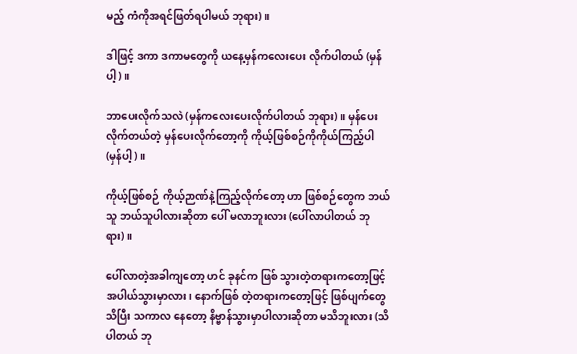မည့် ကံကိုအရင်ဖြတ်ရပါမယ် ဘုရား)။

ဒါဖြင့် ဒကာ ဒကာမတွေကို ယနေ့မှန်ကလေးပေး လိုက်ပါတယ် (မှန်ပါ့)။

ဘာပေးလိုက်သလဲ (မှန်ကလေးပေးလိုက်ပါတယ် ဘုရား)။ မှန်ပေးလိုက်တယ်တဲ့ မှန်ပေးလိုက်တော့ကို ကိုယ့်ဖြစ်စဉ်ကိုကိုယ်ကြည့်ပါ (မှန်ပါ့)။

ကိုယ့်ဖြစ်စဉ် ကိုယ့်ဉာဏ်နဲ့ကြည့်လိုက်တော့ ဟာ ဖြစ်စဉ်တွေက ဘယ်သူ ဘယ်သူပါလားဆိုတာ ပေါ် မလာဘူးလား (ပေါ်လာပါတယ် ဘုရား)။

ပေါ်လာတဲ့အခါကျတော့ ဟင် ခုနင်က ဖြစ် သွားတဲ့တရားကတော့ဖြင့် အပါယ်သွားမှာလား၊ နောက်ဖြစ် တဲ့တရားကတော့ဖြင့် ဖြစ်ပျက်တွေသိပြီး သကာလ နေတော့ နိဗ္ဗာန်သွားမှာပါလားဆိုတာ မသိဘူးလား (သိပါတယ် ဘု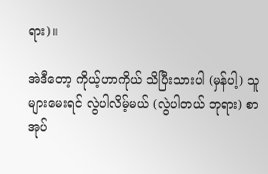ရား)။

အဲဒီတော့ ကိုယ့်ဟာကိုယ် သိပြီးသားပါ (မှန်ပါ့) သူများမေးရင် လွဲပါလိမ့်မယ် (လွဲပါတယ် ဘုရား) စာအုပ်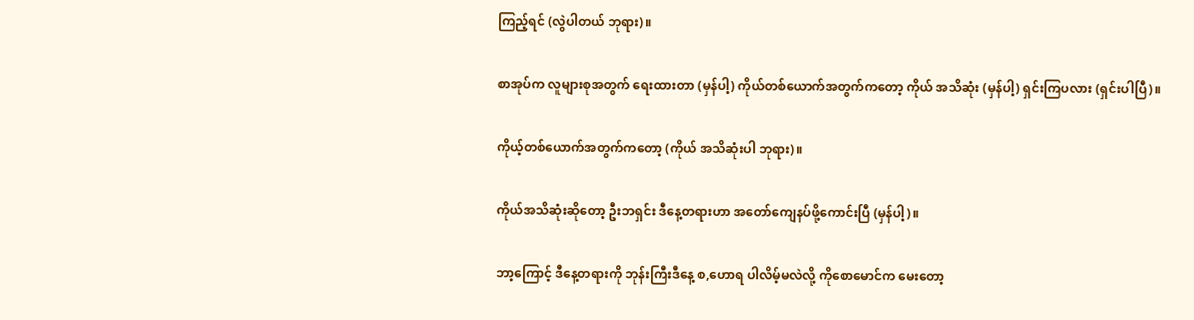ကြည့်ရင် (လွဲပါတယ် ဘုရား)။

စာအုပ်က လူများစုအတွက် ရေးထားတာ (မှန်ပါ့) ကိုယ်တစ်ယောက်အတွက်ကတော့ ကိုယ် အသိဆုံး (မှန်ပါ့) ရှင်းကြပလား (ရှင်းပါပြီ)။

ကိုယ့်တစ်ယောက်အတွက်ကတော့ (ကိုယ် အသိဆုံးပါ ဘုရား)။

ကိုယ်အသိဆုံးဆိုတော့ ဦးဘရှင်း ဒီနေ့တရားဟာ အတော်ကျေနပ်ဖို့ကောင်းပြီ (မှန်ပါ့)။

ဘာ့ကြောင့် ဒီနေ့တရားကို ဘုန်းကြီးဒီနေ့ စ,ဟောရ ပါလိမ့်မလဲလို့ ကိုစောမောင်က မေးတော့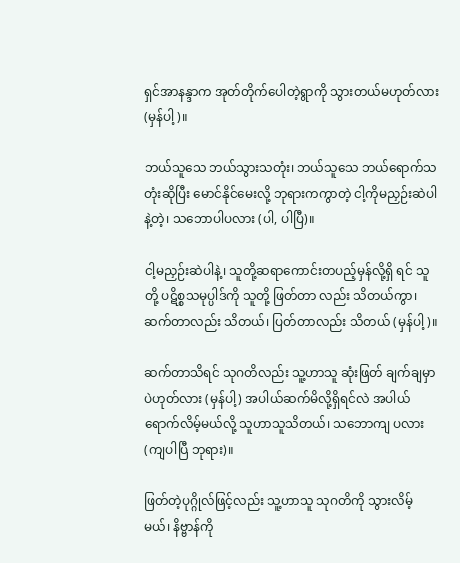ရှင်အာနန္ဒာက အုတ်တိုက်ပေါတဲ့ရွာကို သွားတယ်မဟုတ်လား (မှန်ပါ့)။

ဘယ်သူသေ ဘယ်သွားသတုံး၊ ဘယ်သူသေ ဘယ်ရောက်သတုံးဆိုပြီး မောင်နိုင်မေးလို့ ဘုရားကကွာတဲ့ ငါ့ကိုမညှဉ်းဆဲပါနဲ့တဲ့၊ သဘောပါပလား (ပါ, ပါပြီ)။

ငါ့မညှဉ်းဆဲပါနဲ့၊ သူတို့ဆရာကောင်းတပည့်မှန်လို့ရှိ ရင် သူတို့ ပဋိစ္စသမုပ္ပါဒ်ကို သူတို့ ဖြတ်တာ လည်း သိတယ်ကွာ၊ ဆက်တာလည်း သိတယ်၊ ပြတ်တာလည်း သိတယ် (မှန်ပါ့)။

ဆက်တာသိရင် သုဂတိလည်း သူ့ဟာသူ ဆုံးဖြတ် ချက်ချမှာပဲဟုတ်လား (မှန်ပါ့) အပါယ်ဆက်မိလို့ရှိရင်လဲ အပါယ်ရောက်လိမ့်မယ်လို့ သူဟာသူသိတယ်၊ သဘောကျ ပလား (ကျပါပြီ ဘုရား)။

ဖြတ်တဲ့ပုဂ္ဂိုလ်ဖြင့်လည်း သူ့ဟာသူ သုဂတိကို သွားလိမ့် မယ်၊ နိဗ္ဗာန်ကို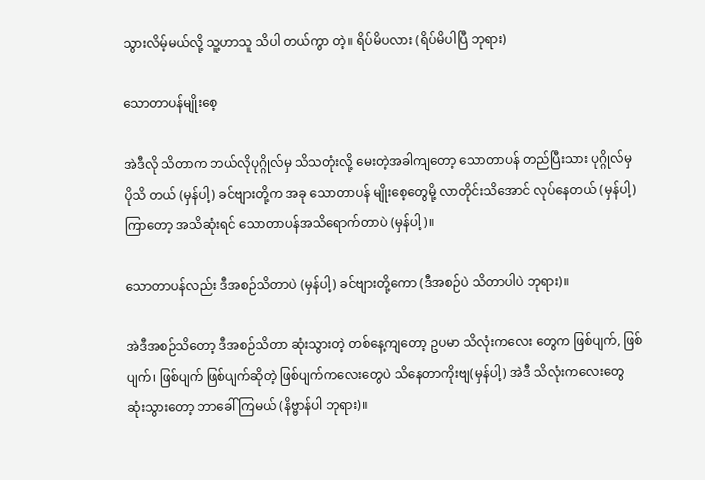သွားလိမ့်မယ်လို့ သူ့ဟာသူ သိပါ တယ်ကွာ တဲ့။ ရိပ်မိပလား (ရိပ်မိပါပြီ ဘုရား)

သောတာပန်မျိုးစေ့

အဲဒီလို သိတာက ဘယ်လိုပုဂ္ဂိုလ်မှ သိသတုံးလို့ မေးတဲ့အခါကျတော့ သောတာပန် တည်ပြီးသား ပုဂ္ဂိုလ်မှ ပိုသိ တယ် (မှန်ပါ့) ခင်ဗျားတို့က အခု သောတာပန် မျိုးစေ့တွေမို့ လာတိုင်းသိအောင် လုပ်နေတယ် (မှန်ပါ့) ကြာတော့ အသိဆုံးရင် သောတာပန်အသိရောက်တာပဲ (မှန်ပါ့)။

သောတာပန်လည်း ဒီအစဉ်သိတာပဲ (မှန်ပါ့) ခင်ဗျားတို့ကော (ဒီအစဉ်ပဲ သိတာပါပဲ ဘုရား)။

အဲဒီအစဉ်သိတော့ ဒီအစဉ်သိတာ ဆုံးသွားတဲ့ တစ်နေ့ကျတော့ ဥပမာ သိလုံးကလေး တွေက ဖြစ်ပျက်, ဖြစ်ပျက်၊ ဖြစ်ပျက် ဖြစ်ပျက်ဆိုတဲ့ ဖြစ်ပျက်ကလေးတွေပဲ သိနေတာကိုးဗျ(မှန်ပါ့) အဲဒီ သိလုံးကလေးတွေ ဆုံးသွားတော့ ဘာခေါ်ကြမယ် (နိဗ္ဗာန်ပါ ဘုရား)။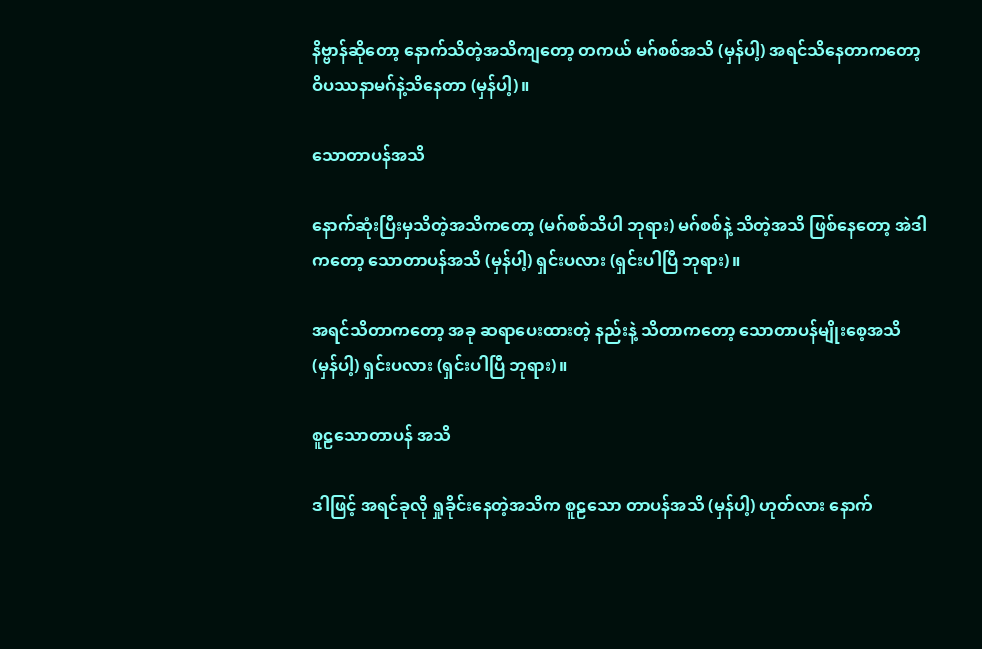နိဗ္ဗာန်ဆိုတော့ နောက်သိတဲ့အသိကျတော့ တကယ် မဂ်စစ်အသိ (မှန်ပါ့) အရင်သိနေတာကတော့ ဝိပဿနာမဂ်နဲ့သိနေတာ (မှန်ပါ့)။

သောတာပန်အသိ

နောက်ဆုံးပြီးမှသိတဲ့အသိကတော့ (မဂ်စစ်သိပါ ဘုရား) မဂ်စစ်နဲ့ သိတဲ့အသိ ဖြစ်နေတော့ အဲဒါကတော့ သောတာပန်အသိ (မှန်ပါ့) ရှင်းပလား (ရှင်းပါပြီ ဘုရား)။

အရင်သိတာကတော့ အခု ဆရာပေးထားတဲ့ နည်းနဲ့ သိတာကတော့ သောတာပန်မျိုးစေ့အသိ (မှန်ပါ့) ရှင်းပလား (ရှင်းပါပြီ ဘုရား)။

စူဠသောတာပန် အသိ

ဒါဖြင့် အရင်ခုလို ရှုခိုင်းနေတဲ့အသိက စူဠသော တာပန်အသိ (မှန်ပါ့) ဟုတ်လား နောက်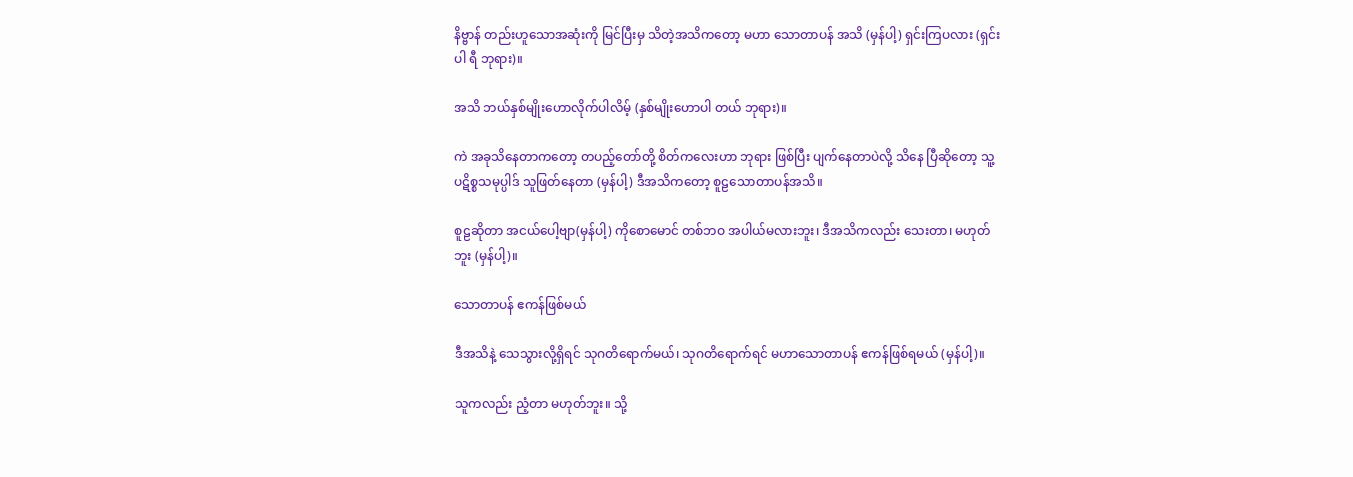နိဗ္ဗာန် တည်းဟူသောအဆုံးကို မြင်ပြီးမှ သိတဲ့အသိကတော့ မဟာ သောတာပန် အသိ (မှန်ပါ့) ရှင်းကြပလား (ရှင်းပါ ရီ ဘုရား)။

အသိ ဘယ်နှစ်မျိုးဟောလိုက်ပါလိမ့် (နှစ်မျိုးဟောပါ တယ် ဘုရား)။

ကဲ အခုသိနေတာကတော့ တပည့်တော်တို့ စိတ်ကလေးဟာ ဘုရား ဖြစ်ပြီး ပျက်နေတာပဲလို့ သိနေ ပြီဆိုတော့ သူ့ ပဋိစ္စသမုပ္ပါဒ် သူဖြတ်နေတာ (မှန်ပါ့) ဒီအသိကတော့ စူဠသောတာပန်အသိ။

စူဠဆိုတာ အငယ်ပေါ့ဗျာ(မှန်ပါ့) ကိုစောမောင် တစ်ဘဝ အပါယ်မလားဘူး၊ ဒီအသိကလည်း သေးတာ၊ မဟုတ်ဘူး (မှန်ပါ့)။

သောတာပန် ဧကန်ဖြစ်မယ်

ဒီအသိနဲ့ သေသွားလို့ရှိရင် သုဂတိရောက်မယ်၊ သုဂတိရောက်ရင် မဟာသောတာပန် ဧကန်ဖြစ်ရမယ် (မှန်ပါ့)။

သူကလည်း ညံ့တာ မဟုတ်ဘူး။ သို့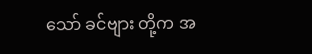သော် ခင်ဗျား တို့က အ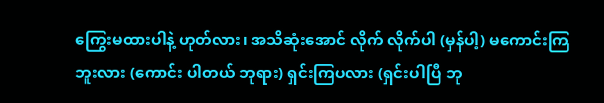ကြွေးမထားပါနဲ့ ဟုတ်လား၊ အသိဆုံးအောင် လိုက် လိုက်ပါ (မှန်ပါ့) မကောင်းကြဘူးလား (ကောင်း ပါတယ် ဘုရား) ရှင်းကြပလား (ရှင်းပါပြီ ဘု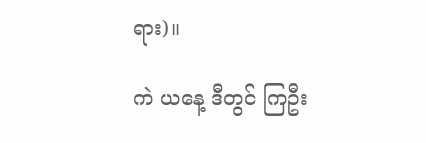ရား)။

ကဲ ယနေ့ ဒီတွင် ကြဦး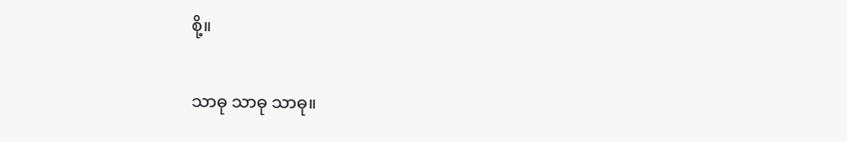စို့။

သာဓု သာဓု သာဓု။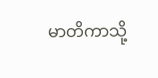မာတိကာသို့